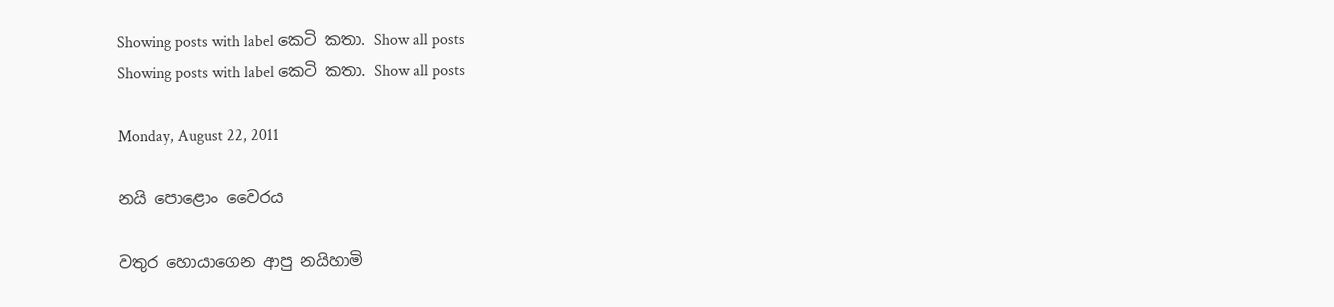Showing posts with label කෙටි කතා. Show all posts
Showing posts with label කෙටි කතා. Show all posts

Monday, August 22, 2011

නයි පොළොං වෛරය

වතුර හොයාගෙන ආපු නයිහාමි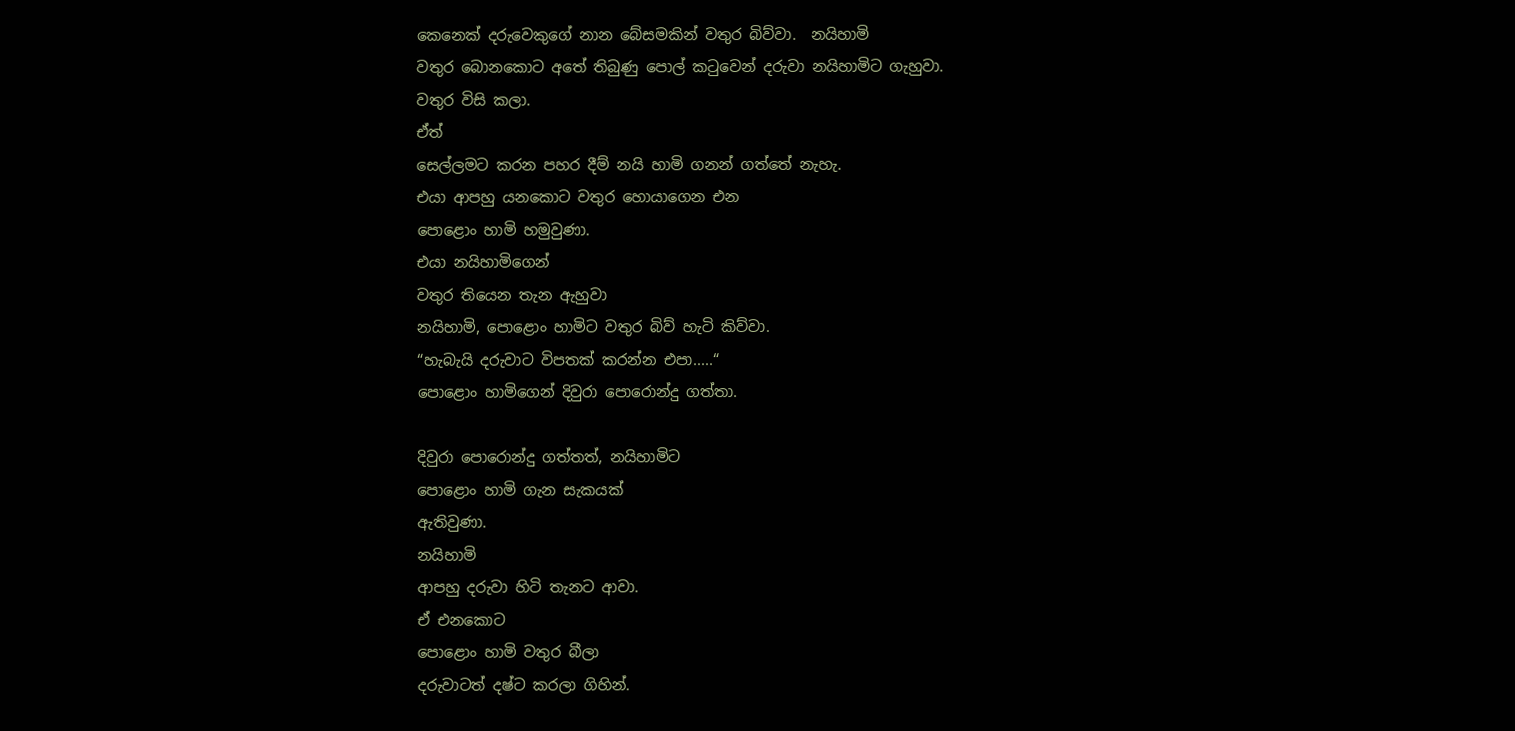කෙනෙක් දරුවෙකුගේ නාන බේසමකින් වතුර බිව්වා.  නයිහාමි
වතුර බොනකොට අතේ තිබුණු පොල් කටුවෙන් දරුවා නයිහාමිට ගැහුවා.
වතුර විසි කලා.
ඒත්
සෙල්ලමට කරන පහර දීම් නයි හාමි ගනන් ගත්තේ නැහැ.
එයා ආපහු යනකොට වතුර හොයාගෙන එන
පොළොං හාමි හමුවුණා.
එයා නයිහාමිගෙන්
වතුර තියෙන තැන ඇහුවා
නයිහාමි, පොළොං හාමිට වතුර බිව් හැටි කිව්වා.
“හැබැයි දරුවාට විපතක් කරන්න එපා.....“
පොළොං හාමිගෙන් දිවුරා පොරොන්දු ගත්තා.

දිවුරා පොරොන්දු ගත්තත්, නයිහාමිට
පොළොං හාමි ගැන සැකයක්
ඇතිවුණා.
නයිහාමි
ආපහු දරුවා හිටි තැනට ආවා.
ඒ එනකොට
පොළොං හාමි වතුර බීලා
දරුවාටත් දෂ්ට කරලා ගිහින්.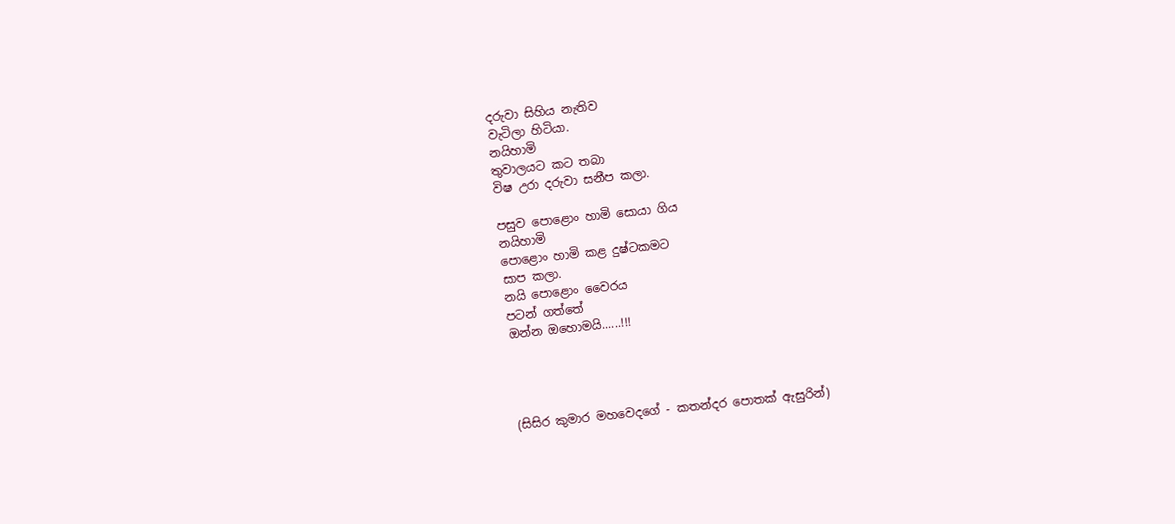දරුවා සිහිය නැතිව
වැටිලා හිටියා.
නයිහාමි
තුවාලයට කට තබා
විෂ උරා දරුවා සනීප කලා.

පසුව පොළොං හාමි සොයා ගිය
නයිහාමි
පොළොං හාමි කළ දුෂ්ටකමට
සාප කලා.
නයි පොළොං වෛරය
පටන් ගත්තේ
ඔන්න ඔහොමයි......!!!




(සිසිර කුමාර මහවෙදගේ - කතන්දර පොතක් ඇසුරින්)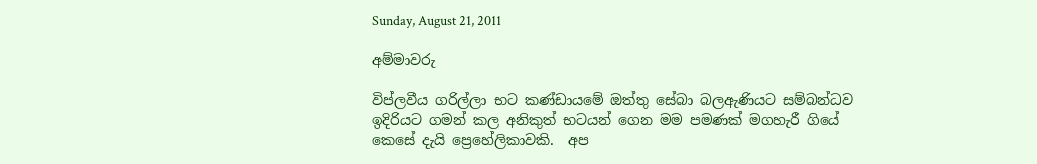Sunday, August 21, 2011

අම්මාවරු

විප්ලවීය ගරිල්ලා භට කණ්ඩායමේ ඔත්තු සේබා බලඇණියට සම්බන්ධව ඉදිරියට ගමන් කල අනිකුත් භටයන් ගෙන මම පමණක් මගහැරී ගියේ කෙසේ දැයි ප්‍රෙහේලිකාවකි.  අප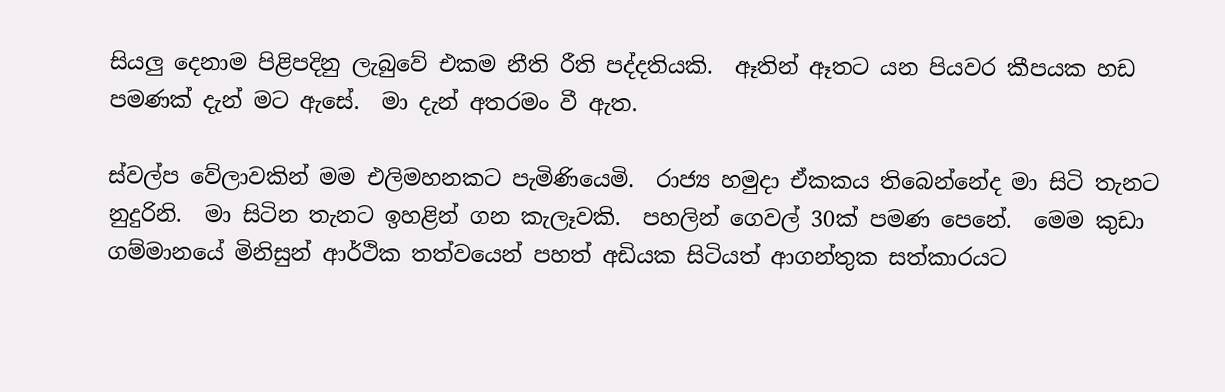සියලු දෙනාම පිළිපදිනු ලැබුවේ එකම නීති රීති පද්දතියකි.  ඈතින් ඈතට යන පියවර කීපයක හඩ පමණක් දැන් මට ඇසේ.  මා දැන් අතරමං වී ඇත.

ස්වල්ප වේලාවකින් මම එලිමහනකට පැමිණියෙමි.  රාජ්‍ය හමුදා ඒකකය තිබෙන්නේද මා සිටි තැනට නුදුරිනි.  මා සිටින තැනට ඉහළින් ගන කැලෑවකි.  පහලින් ගෙවල් 30ක් පමණ පෙනේ.  මෙම කුඩා ගම්මානයේ මිනිසුන් ආර්ථික තත්වයෙන් පහත් අඩියක සිටියත් ආගන්තුක සත්කාරයට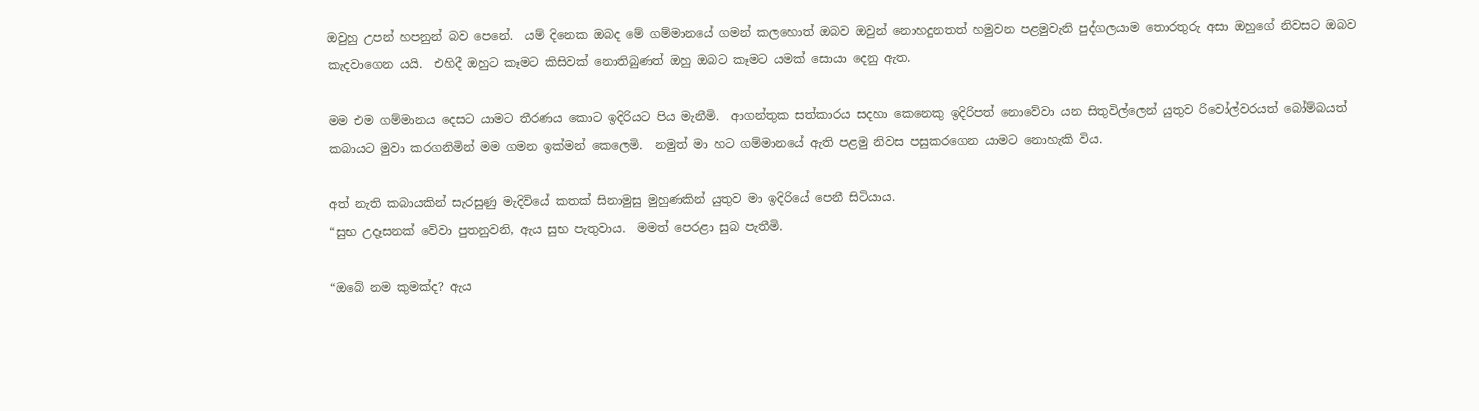ඔවුහු උපන් හපනුන් බව පෙනේ.  යම් දිනෙක ඔබද මේ ගම්මානයේ ගමන් කලහොත් ඔබව ඔවුන් නොහදුනතත් හමුවන පළමුවැනි පුද්ගලයාම තොරතුරු අසා ඔහුගේ නිවසට ඔබව කැදවාගෙන යයි.  එහිදී ඔහුට කෑමට කිසිවක් නොතිබුණත් ඔහු ඔබට කෑමට යමක් සොයා දෙනු ඇත.

මම එම ගම්මානය දෙසට යාමට තීරණය කොට ඉදිරියට පිය මැනීමි.  ආගන්තුක සත්කාරය සදහා කෙනෙකු ඉදිරිපත් නොවේවා යන සිතුවිල්ලෙන් යුතුව රිවෝල්වරයත් බෝම්බයත් කබායට මුවා කරගනිමින් මම ගමන ඉක්මන් කෙලෙමි.  නමුත් මා හට ගම්මානයේ ඇති පළමු නිවස පසුකරගෙන යාමට නොහැකි විය.

අත් නැති කබායකින් සැරසුණු මැදිවියේ කතක් සිනාමුසු මුහුණකින් යුතුව මා ඉදිරියේ පෙනී සිටියාය.
“සුභ උදෑසනක් වේවා පුතනුවනි, ඇය සුභ පැතුවාය.  මමත් පෙරළා සුබ පැතීමි.

“ඔබේ නම කුමක්ද? ඇය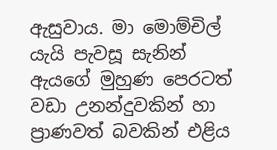ඇසුවාය. මා මොම්චිල් යැයි පැවසූ සැනින් ඇයගේ මුහුණ පෙරටත් වඩා උනන්දුවකින් හා ප්‍රාණවත් බවකින් එළිය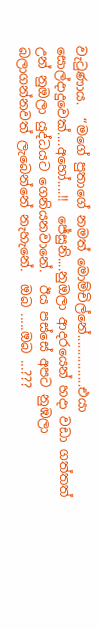වැටුණාය.  “මගේ පුතාගේ නමත් මොම්චිල්නේ...............එයා සොල්දාදුවෙක්....අහෝ....!!  ජේසුනි....නුඔලා ආදරයෙන් හදා වඩා ගත්තත්  උන් නුඔලා යුද්ධයට ගෙනියනවානේ.  ඊය පස්සේ අපට නුඹලා බලාගන්නවත් ලැබෙන්නේ නැහැනේ.  ඔබ .....ඔබ ...???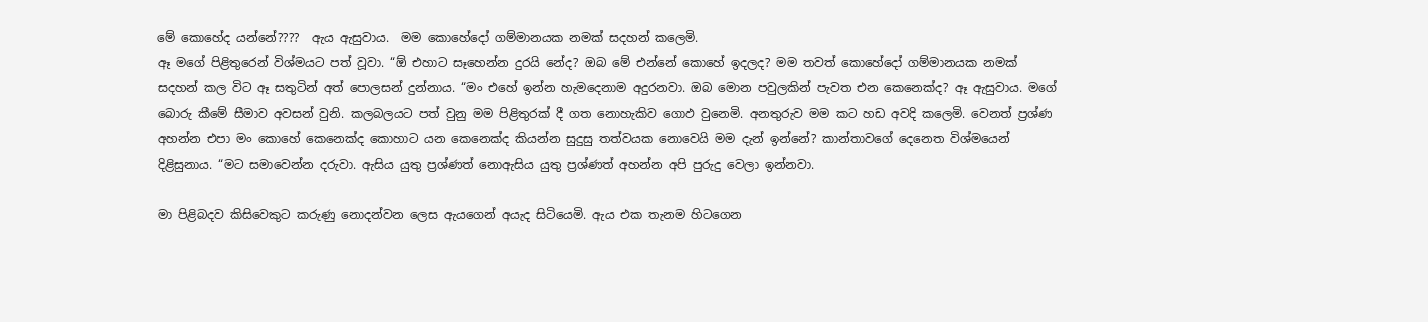මේ කොහේද යන්නේ????  ඇය ඇසුවාය.  මම කොහේදෝ ගම්මානයක නමක් සදහන් කලෙමි.
ඈ මගේ පිළිතුරෙන් විශ්මයට පත් වූවා. “ඕ එහාට සෑහෙන්න දුරයි නේද? ඔබ මේ එන්නේ කොහේ ඉදලද? මම තවත් කොහේදෝ ගම්මානයක නමක් සදහන් කල විට ඈ සතුටින් අත් පොලසන් දුන්නාය. “මං එහේ ඉන්න හැමදෙනාම අදුරනවා. ඔබ මොන පවුලකින් පැවත එන කෙනෙක්ද? ඈ ඇසුවාය. මගේ බොරු කීමේ සීමාව අවසන් වුනි. කලබලයට පත් වුනු මම පිළිතුරක් දී ගත නොහැකිව ගොඵ වුනෙමි. අනතුරුව මම කට හඩ අවදි කලෙමි. වෙනත් ප්‍රශ්ණ අහන්න එපා මං කොහේ කෙනෙක්ද කොහාට යන කෙනෙක්ද කියන්න සුදුසු තත්වයක නොවෙයි මම දැන් ඉන්නේ? කාන්තාවගේ දෙනෙත විශ්මයෙන් දිළිසුනාය. “මට සමාවෙන්න දරුවා. ඇසිය යුතු ප්‍රශ්ණත් නොඇසිය යුතු ප්‍රශ්ණත් අහන්න අපි පුරුදු වෙලා ඉන්නවා.

මා පිළිබදව කිසිවෙකුට කරුණු නොදන්වන ලෙස ඇයගෙන් අයැද සිටියෙමි. ඇය එක තැනම හිටගෙන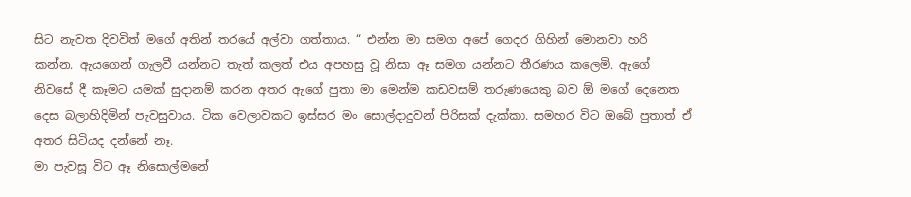සිට නැවත දිවවිත් මගේ අතින් තරයේ අල්වා ගත්තාය. “ එන්න මා සමග අපේ ගෙදර ගිහින් මොනවා හරි කන්න. ඇයගෙන් ගැලවී යන්නට තැත් කලත් එය අපහසු වූ නිසා ඈ සමග යන්නට තීරණය කලෙමි. ඇගේ නිවසේ දී කෑමට යමක් සුදානම් කරන අතර ඇගේ පුතා මා මෙන්ම කඩවසම් තරුණයෙකු බව ඕ මගේ දෙනෙත දෙස බලාහිදිමින් පැවසුවාය. ටික වෙලාවකට ඉස්සර මං සොල්දාදුවන් පිරිසක් දැක්කා. සමහර විට ඔබේ පුතාත් ඒ අතර සිටියද දන්නේ නෑ.
මා පැවසූ විට ඈ නිසොල්මනේ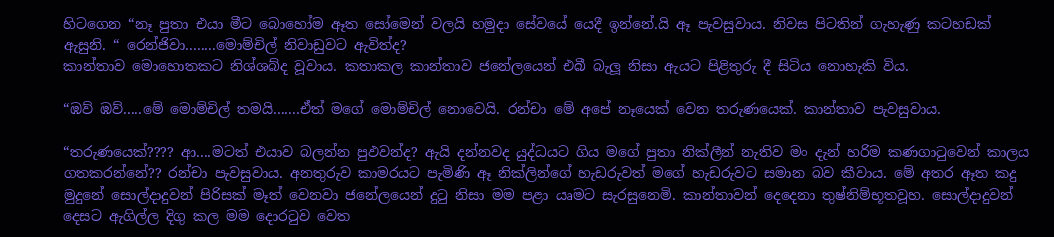හිටගෙන “නෑ පුතා එයා මීට බොහෝම ඈත සෝමෙන් වලයි හමුදා සේවයේ යෙදී ඉන්නේ.යි ඈ පැවසුවාය. නිවස පිටතින් ගැහැණු කටහඩක් ඇසුනි. “ රෙන්ජිවා........මොම්චිල් නිවාඩුවට ඇවිත්ද?
කාන්තාව මොහොතකට නිශ්ශබ්ද වූවාය. කතාකල කාන්තාව ජනේලයෙන් එබී බැලූ නිසා ඇයට පිළිතුරු දී සිටිය නොහැකි විය.

“ඹව් ඹව්.....මේ මොම්චිල් තමයි.......ඒත් මගේ මොම්චිල් නොවෙයි. රන්චා මේ අපේ නෑයෙක් වෙන තරුණයෙක්. කාන්තාව පැවසුවාය.

“තරුණයෙක්???? ආ....මටත් එයාව බලන්න පුඵවන්ද? ඇයි දන්නවද යුද්ධයට ගිය මගේ පුතා නික්ලීන් නැතිව මං දැන් හරිම කණගාටුවෙන් කාලය ගතකරන්නේ?? රන්චා පැවසුවාය. අනතුරුව කාමරයට පැමිණි ඈ නික්ලින්ගේ හැඩරුවත් මගේ හැඩරුවට සමාන බව කීවාය. මේ අතර ඈත කදු මුදුනේ සොල්දාදුවන් පිරිසක් මෑත් වෙනවා ජනේලයෙන් දුටු නිසා මම පළා යෘමට සැරසුනෙමි. කාන්තාවන් දෙදෙනා තුෂ්නිම්භූතවූහ. සොල්දාදුවන් දෙසට ඇගිල්ල දිගු කල මම දොරටුව වෙත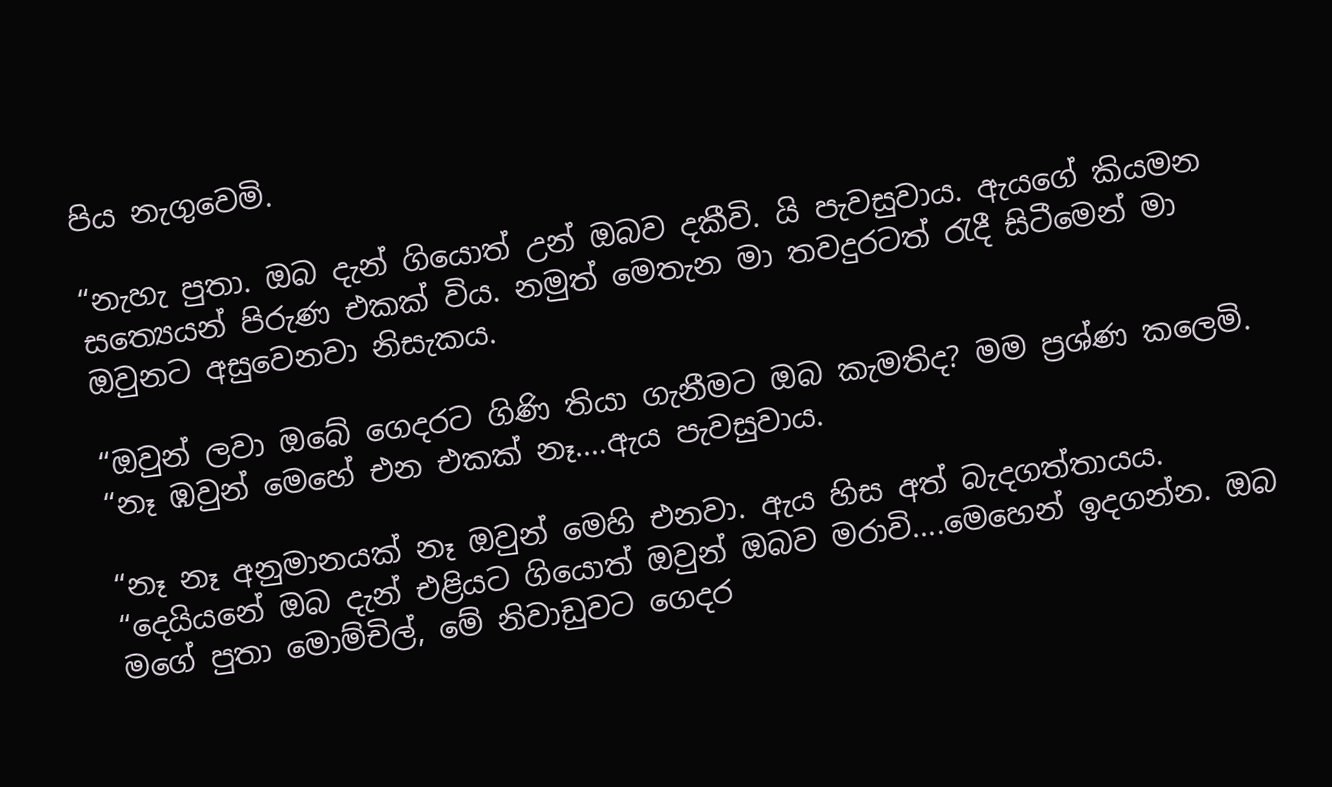පිය නැගුවෙමි.

“නැහැ පුතා. ඔබ දැන් ගියොත් උන් ඔබව දකීවි. යි පැවසුවාය. ඇයගේ කියමන සත්‍යෙයන් පිරුණ එකක් විය. නමුත් මෙතැන මා තවදුරටත් රැදී සිටීමෙන් මා ඔවුනට අසුවෙනවා නිසැකය.

“ඔවුන් ලවා ඔබේ ගෙදරට ගිණි තියා ගැනීමට ඔබ කැමතිද? මම ප්‍රශ්ණ කලෙමි. “නෑ ඹවුන් මෙහේ එන එකක් නෑ....ඇය පැවසුවාය.

“නෑ නෑ අනුමානයක් නෑ ඔවුන් මෙහි එනවා. ඇය හිස අත් බැදගත්තායය.
“දෙයියනේ ඔබ දැන් එළියට ගියොත් ඔවුන් ඔබව මරාවි....මෙහෙන් ඉදගන්න. ඔබ මගේ පුතා මොම්චිල්, මේ නිවාඩුවට ගෙදර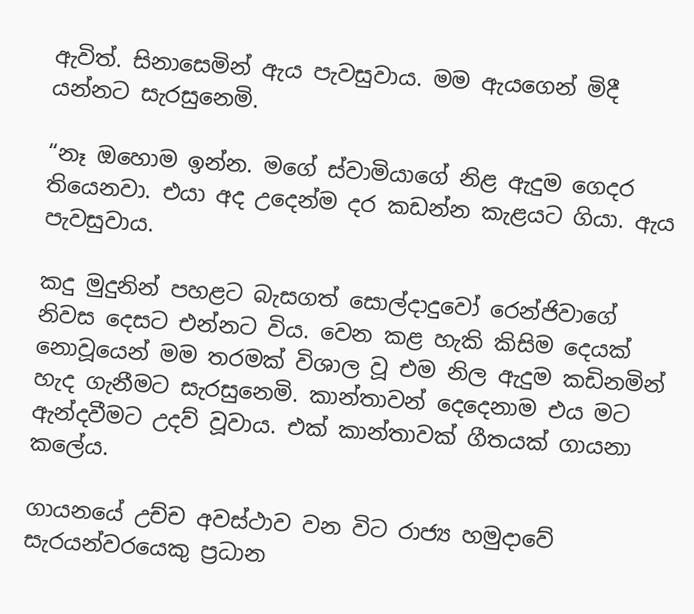ඇවිත්. සිනාසෙමින් ඇය පැවසුවාය. මම ඇයගෙන් මිදී යන්නට සැරසුනෙමි.

“නෑ ඔහොම ඉන්න. මගේ ස්වාමියාගේ නිළ ඇදුම ගෙදර තියෙනවා. එයා අද උදෙන්ම දර කඩන්න කැළයට ගියා. ඇය පැවසුවාය.

කදු මුදුනින් පහළට බැසගත් සොල්දාදුවෝ රෙන්ජිවාගේ නිවස දෙසට එන්නට විය. වෙන කළ හැකි කිසිම දෙයක් නොවූයෙන් මම තරමක් විශාල වූ එම නිල ඇදුම කඩිනමින් හැද ගැනීමට සැරසුනෙමි. කාන්තාවන් දෙදෙනාම එය මට ඇන්දවීමට උදව් වූවාය. එක් කාන්තාවක් ගීතයක් ගායනා කලේය.

ගායනයේ උච්ච අවස්ථාව වන විට රාජ්‍ය හමුදාවේ සැරයන්වරයෙකු ප්‍රධාන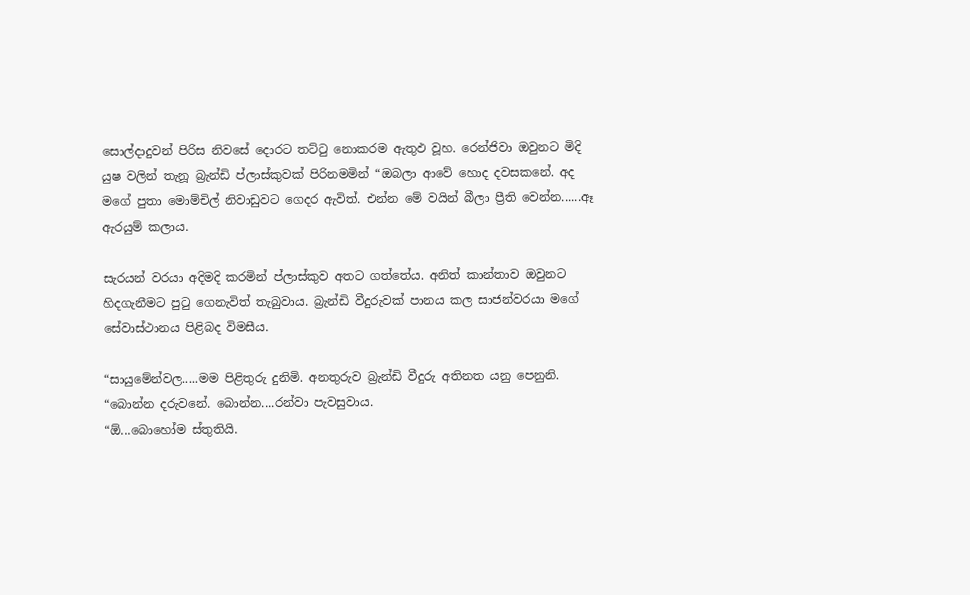සොල්දාදුවන් පිරිස නිවසේ දොරට තට්ටු නොකරම ඇතුඵ වූහ. රෙන්ජිවා ඔවුනට මිදි යුෂ වලින් තැනූ බ්‍රැන්ඩි ප්ලාස්කුවක් පිරිනමමින් “ඔබලා ආවේ හොද දවසකනේ. අද මගේ පුතා මොම්චිල් නිවාඩුවට ගෙදර ඇවිත්. එන්න මේ වයින් බීලා ප්‍රීති වෙන්න......ඈ ඇරයුම් කලාය.

සැරයන් වරයා අදිමදි කරමින් ප්ලාස්කුව අතට ගත්තේය. අනිත් කාන්තාව ඔවුනට හිදගැනීමට පුටු ගෙනැවිත් තැබුවාය. බ්‍රැන්ඩි වීදුරුවක් පානය කල සාජන්වරයා මගේ සේවාස්ථානය පිළිබද විමසීය.

“සායුමේන්වල.....මම පිළිතුරු දුනිමි. අනතුරුව බ්‍රැන්ඩි වීදුරු අතිනත යනු පෙනුනි.
“බොන්න දරුවනේ. බොන්න....රන්වා පැවසුවාය.
“ඕ...බොහෝම ස්තුතියි.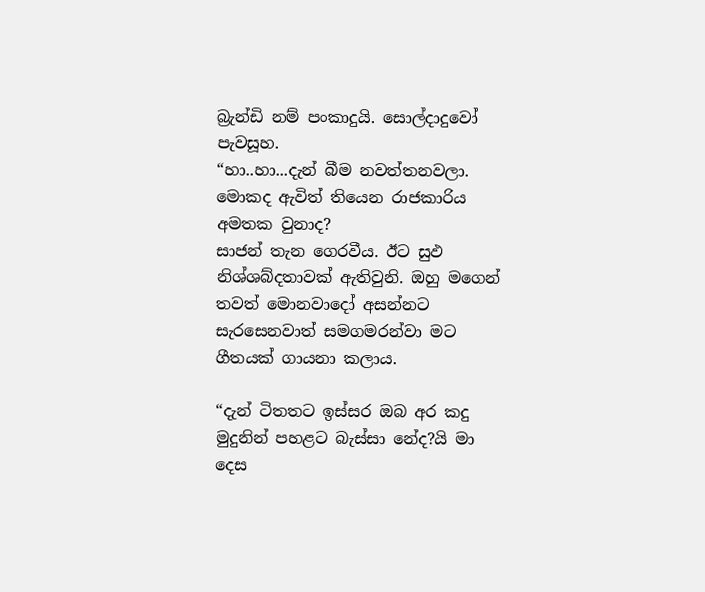බ්‍රැන්ඩි නම් පංකාදුයි. සොල්දාදුවෝ පැවසූහ.
“හා..හා...දැන් බීම නවත්තනවලා. මොකද ඇවිත් තියෙන රාජකාරිය අමතක වුනාද?
සාජන් තැන ගෙරවීය. ඊට සුඵ නිශ්ශබ්දතාවක් ඇතිවුනි. ඔහු මගෙන් තවත් මොනවාදෝ අසන්නට සැරසෙනවාත් සමගමරන්වා මට ගීතයක් ගායනා කලාය.

“දැන් ටිතතට ඉස්සර ඔබ අර කදු මුදුනින් පහළට බැස්සා නේද?යි මා දෙස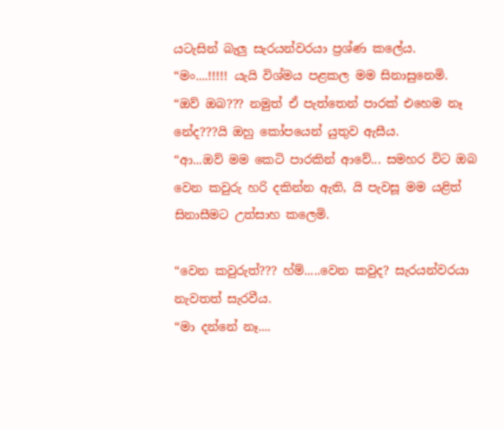යටැසින් බැලු සැරයන්වරයා ප්‍රශ්ණ කලේය.
“මං....!!!!! යැයි විශ්මය පළකල මම සිනාසුනෙමි.
“ඔව් ඔබ??? නමුත් ඒ පැත්තෙන් පාරක් එහෙම නෑ නේද???යි ඔහු කෝපයෙන් යුතුව ඇසීය.
“ආ...ඔව් මම කෙටි පාරකින් ආවේ... සමහර විට ඔබ වෙන කවුරු හරි දකින්න ඇති, යි පැවසූ මම යළිත් සිනාසීමට උත්සාහ කලෙමි.

“වෙන කවුරුත්??? හ්ම්.....වෙන කවුද? සැරයන්වරයා නැවතත් සැරවීය.
“මා දන්නේ නෑ....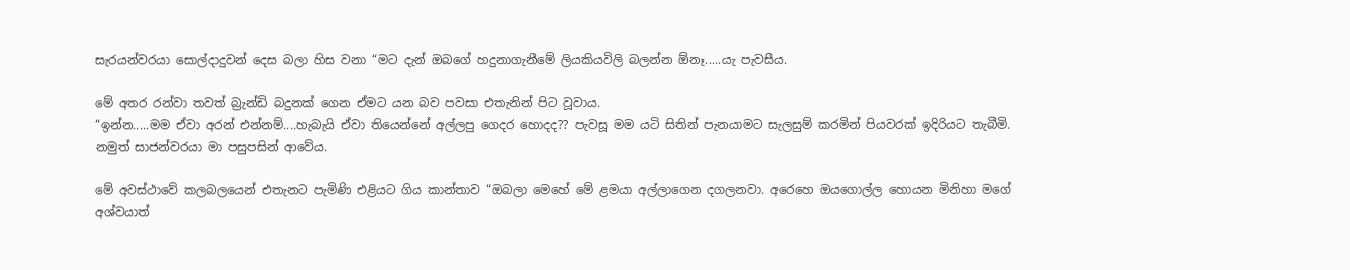සැරයන්වරයා සොල්දාදුවන් දෙස බලා හිස වනා “මට දැන් ඔබගේ හදුනාගැනීමේ ලියකියවිලි බලන්න ඕනෑ.....යැ පැවසීය.

මේ අතර රන්වා තවත් බ්‍රැන්ඩි බදුනක් ගෙන ඒමට යන බව පවසා එතැනින් පිට වූවාය.
“ඉන්න.....මම ඒවා අරන් එන්නම්....හැබැයි ඒවා තියෙන්නේ අල්ලපු ගෙදර හොදද?? පැවසූ මම යටි සිතින් පැනයාමට සැලසුම් කරමින් පියවරක් ඉදිරියට තැබීමි. නමුත් සාජන්වරයා මා පසුපසින් ආවේය.

මේ අවස්ථාවේ කලබලයෙන් එතැනට පැමිණි එළියට ගිය කාන්තාව “ඔබලා මෙහේ මේ ළමයා අල්ලාගෙන දගලනවා. අරෙහෙ ඔයගොල්ල හොයන මිනිහා මගේ අශ්වයාත්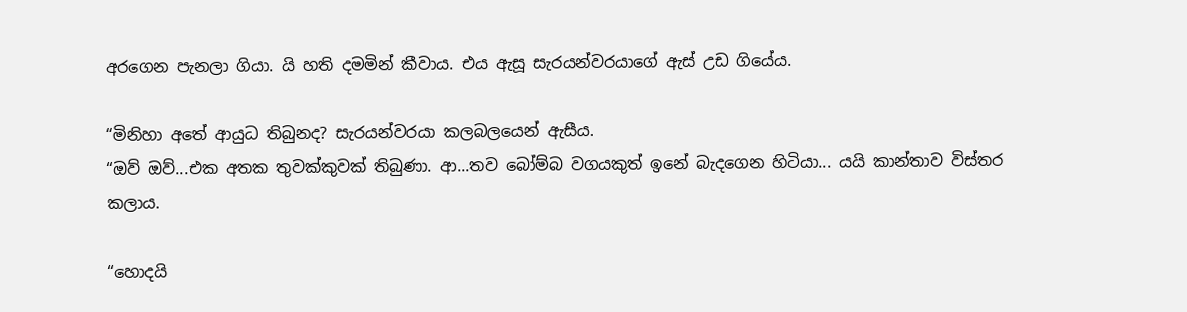අරගෙන පැනලා ගියා. යි හති දමමින් කීවාය. එය ඇසූ සැරයන්වරයාගේ ඇස් උඩ ගියේය.

“මිනිහා අතේ ආයුධ තිබුනද? සැරයන්වරයා කලබලයෙන් ඇසීය.
“ඔව් ඔව්...එක අතක තුවක්කුවක් තිබුණා. ආ...තව බෝම්බ වගයකුත් ඉනේ බැදගෙන හිටියා... යයි කාන්තාව විස්තර කලාය.

“හොදයි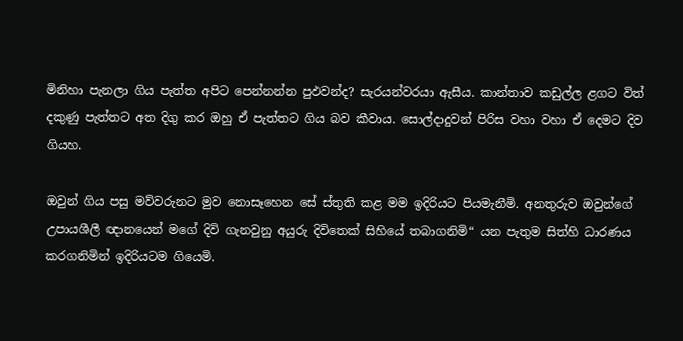මිනිහා පැනලා ගිය පැත්ත අපිට පෙන්නන්න පුඵවන්ද? සැරයන්වරයා ඇසීය. කාන්තාව කඩුල්ල ළගට විත් දකුණු පැත්තට අත දිගු කර ඔහු ඒ පැත්තට ගිය බව කීවාය. සොල්දාදුවන් පිරිස වහා වහා ඒ දෙමට දිව ගියහ.

ඔවුන් ගිය පසු මව්වරුනට මුව නොසෑහෙන සේ ස්තුති කළ මම ඉදිරියට පියමැනීමි. අනතුරුව ඔවුන්ගේ උපායශීලී ඥානයෙන් මගේ දිවි ගැනවුනු අයුරු දිවිතෙක් සිහියේ තබාගනිමි“ යන පැතුම සිත්හි ධාරණය කරගනිමින් ඉදිරියටම ගියෙමි.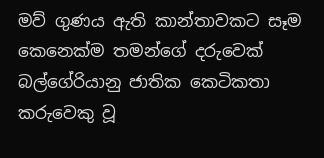මව් ගුණය ඇති කාන්තාවකට සෑම කෙනෙක්ම තමන්ගේ දරුවෙක්
බල්ගේරියානු ජාතික කෙටිකතා කරුවෙකු වූ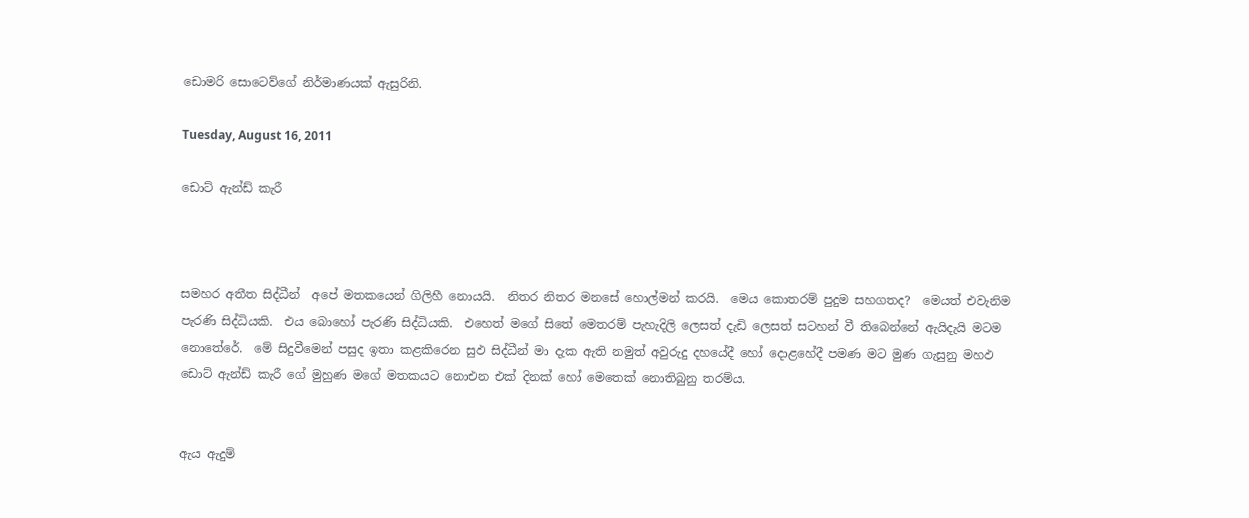ඩොමරි සොටෙව්ගේ නිර්මාණයක් ඇසුරිනි.

Tuesday, August 16, 2011

ඩොට් ඇන්ඩ් කැරී



සමහර අතීත සිද්ධීන්  අපේ මතකයෙන් ගිලිහී නොයයි.  නිතර නිතර මනසේ හොල්මන් කරයි.  මෙය කොතරම් පුදුම සහගතද?  මෙයත් එවැනිම පැරණි සිද්ධියකි.  එය බොහෝ පැරණි සිද්ධියකි.  එහෙත් මගේ සිතේ මෙතරම් පැහැදිලි ලෙසත් දැඩි ලෙසත් සටහන් වී තිබෙන්නේ ඇයිදැයි මටම නොතේරේ.  මේ සිදුවීමෙන් පසුද ඉතා කළකිරෙන සුඵ සිද්ධීන් මා දැක ඇති නමුත් අවුරුදු දහයේදී හෝ දොළහේදී පමණ මට මුණ ගැසුනු මහඵ ඩොට් ඇන්ඩ් කැරී ගේ මුහුණ මගේ මතකයට නොඑන එක් දිනක් හෝ මෙතෙක් නොතිබුනු තරම්ය.


ඇය ඇදුම්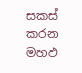සකස් කරන මහඵ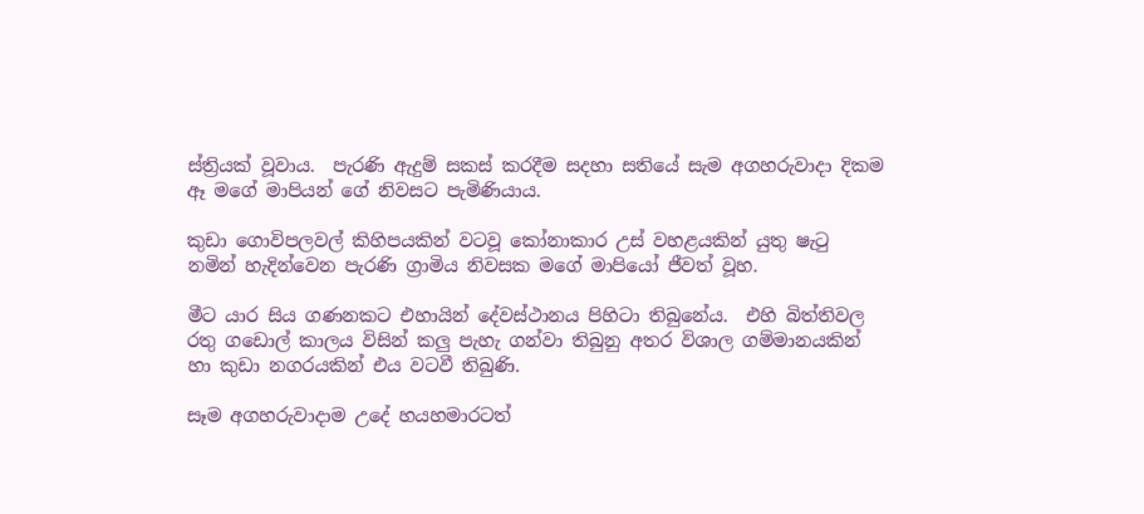ස්ත්‍රියක් වූවාය.  පැරණි ඇදුම් සකස් කරදීම සදහා සතියේ සැම අගහරුවාදා දිකම ඈ මගේ මාපියන් ගේ නිවසට පැමිණියාය.

කුඩා ගොවිපලවල් කිහිපයකින් වටවූ කෝනාකාර උස් වහළයකින් යුතු ෂැටු නමින් හැදින්වෙන පැරණි ග්‍රාමිය නිවසක මගේ මාපියෝ ජීවත් වූහ.

මීට යාර සිය ගණනකට එහායින් දේවස්ථානය පිහිටා තිබුනේය.  එහි බිත්තිවල රතු ගඩොල් කාලය විසින් කලු පැහැ ගන්වා තිබුනු අතර විශාල ගම්මානයකින් හා කුඩා නගරයකින් එය වටවී තිබුණි.

සෑම අගහරුවාදාම උදේ හයහමාරටත්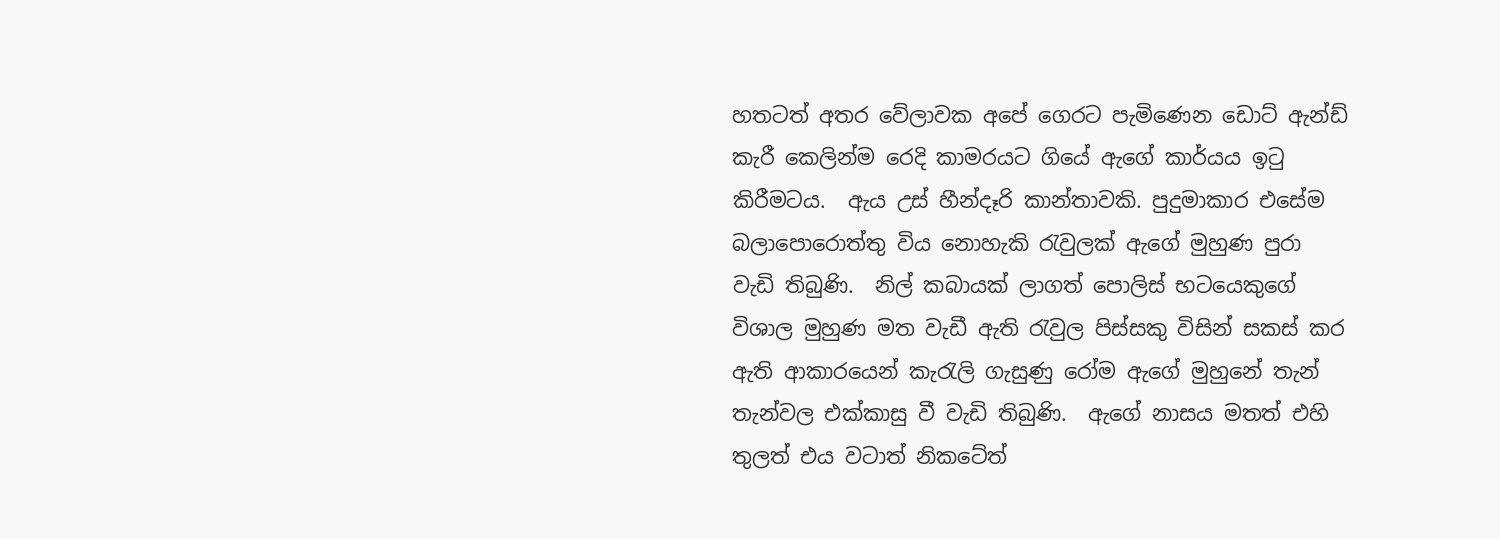හතටත් අතර වේලාවක අපේ ගෙරට පැමිණෙන ඩොට් ඇන්ඩ් කැරී කෙලින්ම රෙදි කාමරයට ගියේ ඇගේ කාර්යය ඉටු කිරීමටය.  ඇය උස් හීන්දෑරි කාන්තාවකි. පුදුමාකාර එසේම බලාපොරොත්තු විය නොහැකි රැවුලක් ඇගේ මුහුණ පුරා වැඩි තිබුණි.  නිල් කබායක් ලාගත් පොලිස් භටයෙකුගේ විශාල මුහුණ මත වැඩී ඇති රැවුල පිස්සකු විසින් සකස් කර ඇති ආකාරයෙන් කැරැලි ගැසුණු රෝම ඇගේ මුහුනේ තැන් තැන්වල එක්කාසු වී වැඩි තිබුණි.  ඇගේ නාසය මතත් එහි තුලත් එය ව‍ටාත් නිකටේත්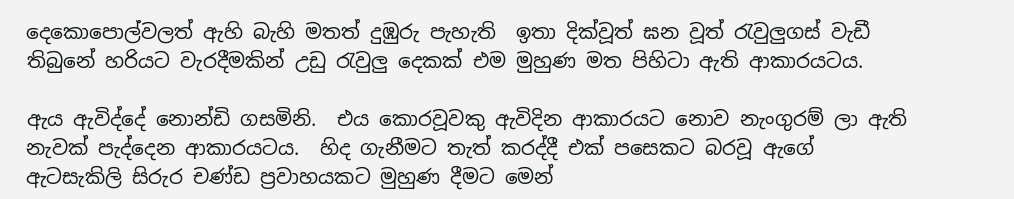දෙකොපොල්වලත් ඇහි බැහි මතත් දුඹුරු පැහැති  ඉතා දික්වූත් ඝන වූත් රැවුලුගස් වැඩී තිබුනේ හරියට වැරදීමකින් උඩු රැවුලු දෙකක් එම මුහුණ මත පිහිටා ඇති ආකාරයටය.

ඇය ඇවිද්දේ නොන්ඩි ගසමිනි.  එය කොරවූවකු ඇවිදින ආකාරයට නොව නැංගුරම් ලා ඇති නැවක් පැද්දෙන ආකාරයටය.  හිද ගැනීමට තැත් කරද්දී එක් පසෙකට බරවූ ඇගේ ඇටසැකිලි සිරුර චණ්ඩ ප්‍රවාහයකට මුහුණ දීමට මෙන්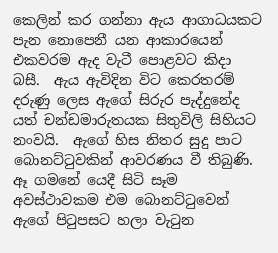කෙලින් කර ගන්නා ඇය ආගාධයකට පැන නොපෙනී යන ආකාරයෙන් එකවරම ඇද වැටී පොළවට කිදා බසී.  ඇය ඇවිදින විට කෙරතරම් දරුණු ලෙස ඇගේ සිරුර පැද්දුනේද යත් චන්ඩමාරුතයක සිතුවිලි සිහියට නංවයි.  ඇගේ හිස නිතර සුදු පාට බොනට්ටුවකින් ආවරණය වී තිබුණි.  ඈ ගමනේ යෙදී සිටි සෑම අවස්ථාවකම එම බොනට්ටුවෙන් ඇගේ පිටුපසට හලා වැටුන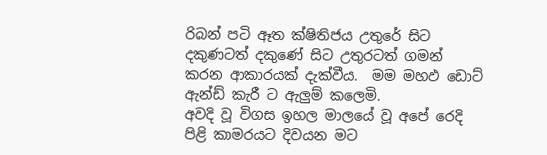රිබන් පටි ඈත ක්ෂිතිජය උතුරේ සිට දකුණටත් දකුණේ සිට උතුරටත් ගමන් කරන ආකාරයක් දැක්වීය‍.  මම මහඵ ඩොට් ඇන්ඩ් කැරී ට ඇලුම් කලෙමි.
අවදි වූ විගස ඉහල මාලයේ වූ අපේ රෙදි පිළි කාමරයට දිවයන මට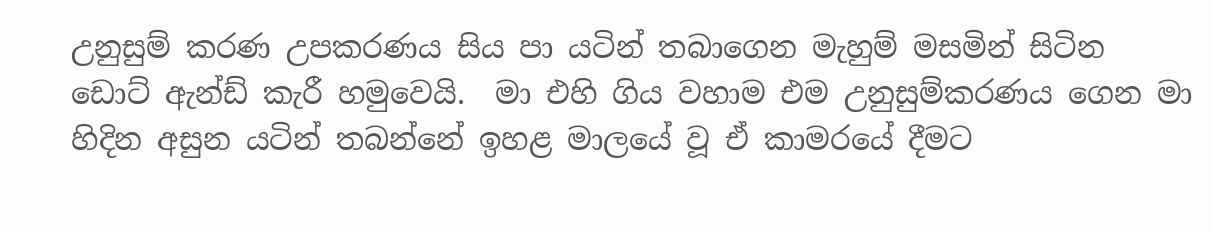උනුසුම් කරණ උපකරණය සිය පා යටින් තබාගෙන මැහුම් මසමින් සිටින ඩොට් ඇන්ඩ් කැරී හමුවෙයි.  මා එහි ගිය වහාම එම උනුසුම්කරණය ගෙන මා හිදින අසුන යටින් තබන්නේ ඉහළ මාලයේ වූ ඒ කාමරයේ දීමට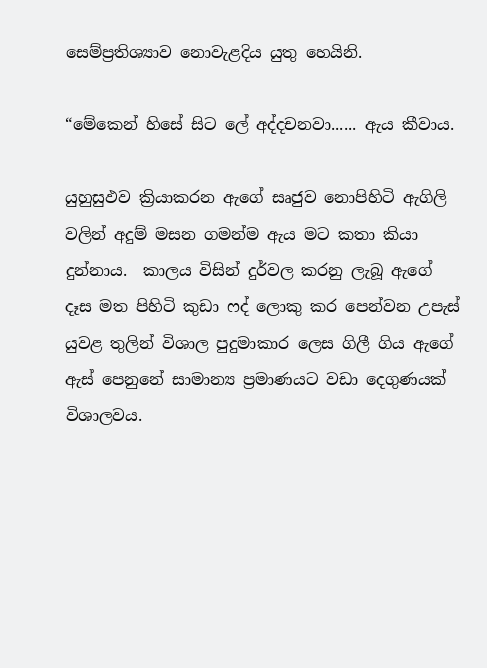සෙම්ප්‍රතිශ්‍යාව නොවැළදිය යුතු හෙයිනි.

“මේකෙන් හිසේ සිට ලේ අද්දචනවා...... ඇය කීවාය.

යුහුසුඵව ක්‍රියාකරන ඇගේ සෘජුව නොපිහිටි ඇගිලි වලින් අදුම් මසන ගමන්ම ඇය මට කතා කියා දුන්නාය.  කාලය විසින් දුර්වල කරනු ලැබූ ඇගේ දෑස මත පිහිටි කුඩා ෆද් ලොකු කර පෙන්වන උපැස් යුවළ තුලින් විශාල පුදුමාකාර ලෙස ගිලී ගිය ඇගේ ඇස් පෙනුනේ සාමාන්‍ය ප්‍රමාණයට වඩා දෙගුණයක් විශාලවය.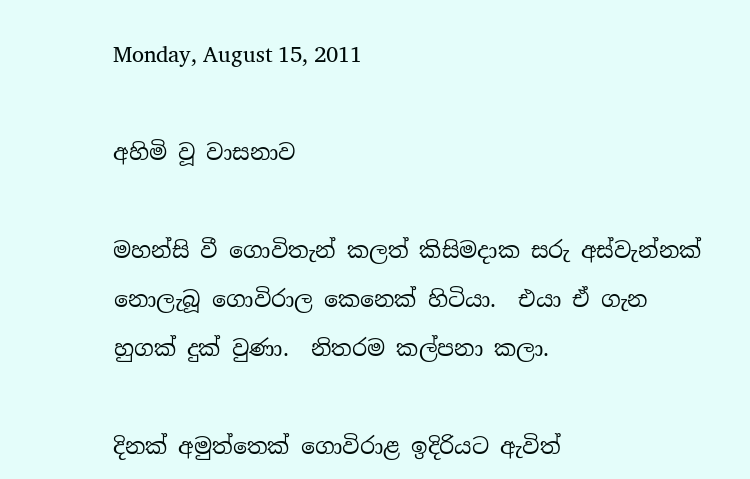Monday, August 15, 2011

අහිමි වූ වාසනාව

මහන්සි වී ගොවිතැන් කලත් කිසිමදාක සරු අස්වැන්නක් නොලැබූ ගොවිරාල කෙනෙක් හිටියා.  එයා ඒ ගැන හුගක් දුක් වුණා.  නිතරම කල්පනා කලා.

දිනක් අමුත්තෙක් ගොවිරාළ ඉදිරියට ඇවිත්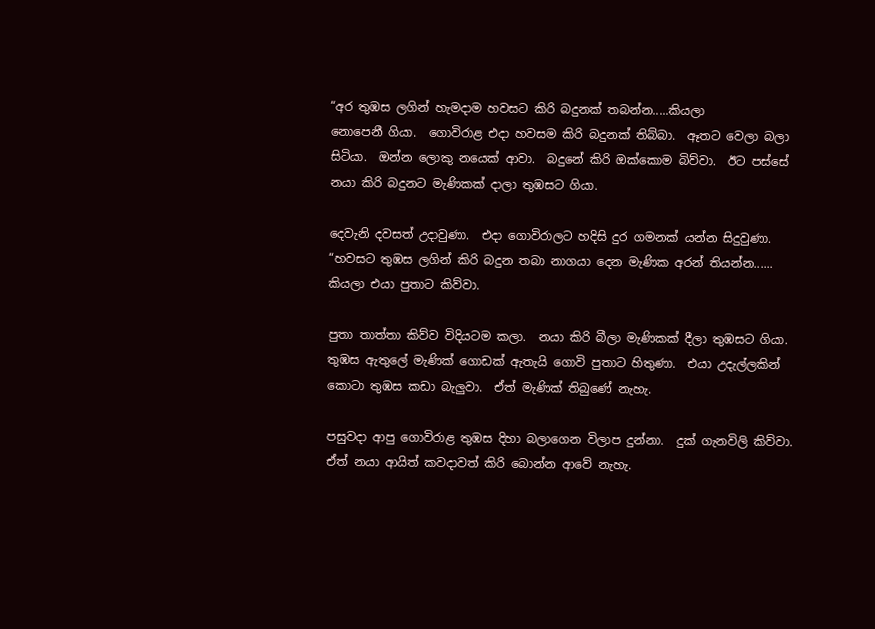“අර තුඹස ලගින් හැමදාම හවසට කිරි බදුනක් තබන්න.....කියලා
නොපෙනී ගියා.  ගොවිරාළ එදා හවසම කිරි බදුනක් තිබ්බා.  ඈතට වෙලා බලා සිටියා.  ඔන්න ලොකු නයෙක් ආවා.  බදුනේ කිරි ඔක්කොම බිව්වා.  ඊට පස්සේ නයා කිරි බදුනට මැණිකක් දාලා තුඹසට ගියා.

දෙවැනි දවසත් උදාවුණා.  එදා ගොවිරාලට හදිසි දුර ගමනක් යන්න සිදුවුණා.  “හවසට තුඹස ලගින් කිරි බදුන තබා නාගයා දෙන මැණික අරන් තියන්න...... කියලා එයා පුතාට කිව්වා.

පුතා තාත්තා කිව්ව විදියටම කලා.  නයා කිරි බීලා මැණිකක් දීලා තුඹසට ගියා.  තුඹස ඇතුලේ මැණික් ගොඩක් ඇතැයි ගොවි පුතාට හිතුණා.  එයා උදැල්ලකින් කොටා තුඹස කඩා බැලුවා.  ඒත් මැණික් තිබුණේ නැහැ.

පසුවදා ආපු ගොවිරාළ තුඹස දිහා බලාගෙන විලාප දුන්නා.  දුක් ගැනවිලි කිව්වා.  ඒත් නයා ආයිත් කවදාවත් කිරි බොන්න ආවේ නැහැ.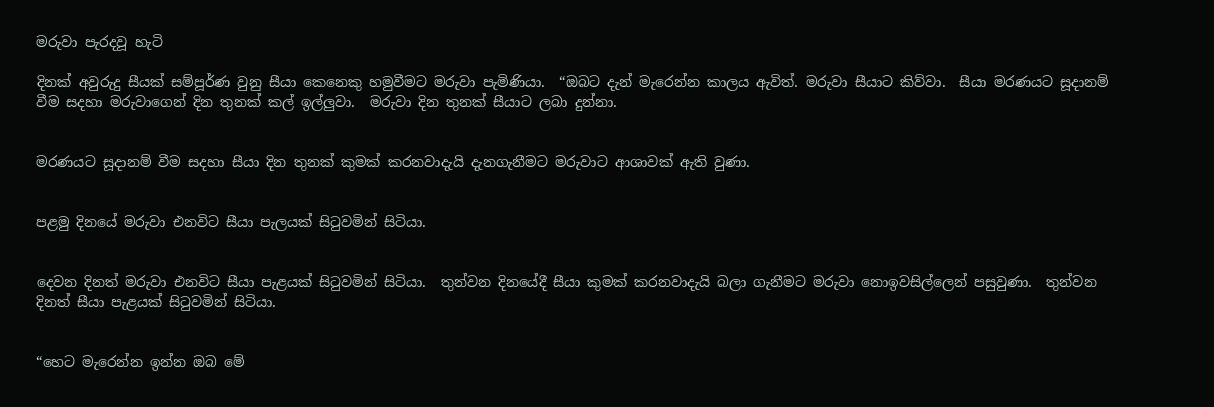මරුවා පැරදවූ හැටි

දිනක් අවුරුදු සීයක් සම්පූර්ණ වුනු සීයා කෙනෙකු හමුවීමට මරුවා පැමිණියා.  “ඔබට දැන් මැරෙන්න කාලය ඇවිත්. මරුවා සීයාට කිව්වා.  සීයා මරණයට සූදානම් වීම සදහා මරුවාගෙන් දින තුනක් කල් ඉල්ලුවා.  මරුවා දින තුනක් සීයාට ලබා දුන්නා.


මරණයට සූදානම් වීම සදහා සීයා දින තුනක් කුමක් කරනවාදැයි දැනගැනීමට මරුවාට ආශාවක් ඇති වුණා.


පළමු දිනයේ මරුවා එනවිට සීයා පැලයක් සිටුවමින් සිටියා.


දෙවන දිනත් මරුවා එනවිට සීයා පැළයක් සිටුවමින් සිටියා.  තුන්වන දිනයේදී සීයා කුමක් කරනවාදැයි බලා ගැනීමට මරුවා නොඉවසිල්ලෙන් පසුවුණා.  තුන්වන දිනත් සීයා පැළයක් සිටුවමින් සිටියා.


“හෙට මැරෙන්න ඉන්න ඔබ මේ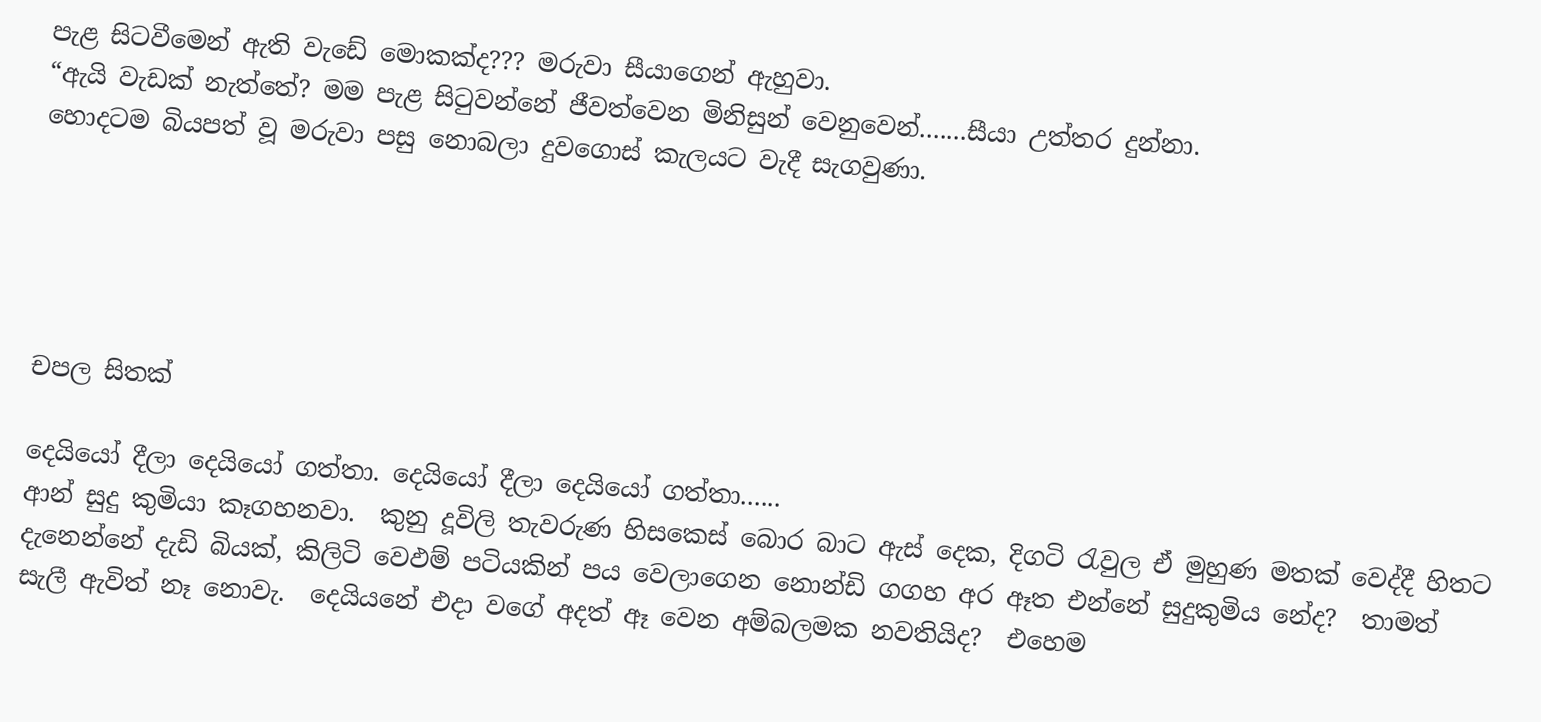පැළ සිටවීමෙන් ඇති වැඩේ මොකක්ද??? මරුවා සීයාගෙන් ඇහුවා.
“ඇයි වැඩක් නැත්තේ? මම පැළ සිටුවන්නේ ජීවත්වෙන මිනිසුන් වෙනුවෙන්.......සීයා උත්තර දුන්නා.
හොදටම බියපත් වූ මරුවා පසු නොබලා දුවගොස් කැලයට වැදී සැගවුණා.





චපල සිතක්

දෙයියෝ දීලා දෙයියෝ ගත්තා. දෙයියෝ දීලා දෙයියෝ ගත්තා......
ආන් සුදු කුමියා කෑගහනවා.  කුනු දූවිලි තැවරුණ හිසකෙස් බොර බාට ඇස් දෙක, දිගටි රැවුල ඒ මුහුණ මතක් වෙද්දී හිතට දැනෙන්නේ දැඩි බියක්, කිලිටි වෙඵම් පටියකින් පය වෙලාගෙන නොන්ඩි ගගහ අර ඈත එන්නේ සුදුකුමිය නේද?  තාමත් සැලී ඇවිත් නෑ නොවැ.  දෙයියනේ එදා වගේ අදත් ඈ වෙන අම්බලමක නවතියිද?  එහෙම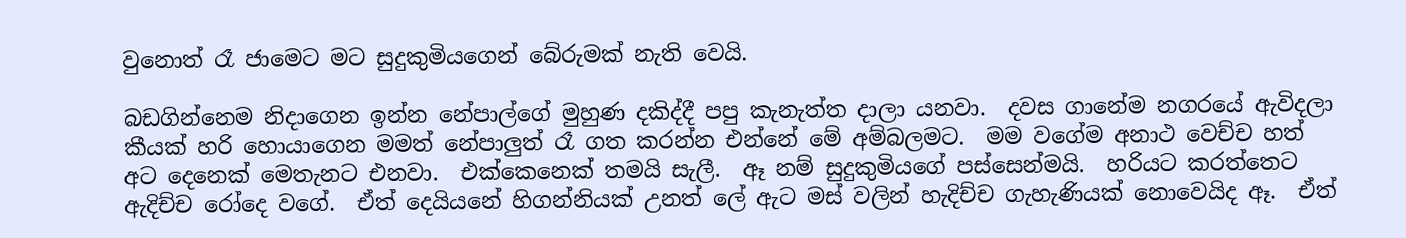වුනොත් රෑ ජාමෙට මට සුදුකුමියගෙන් බේරුමක් නැති වෙයි.

බඩගින්නෙම නිදාගෙන ඉන්න නේපාල්ගේ මුහුණ දකිද්දී පපු කැනැත්ත දාලා යනවා.  දවස ගානේම නගරයේ ඇවිදලා කීයක් හරි හොයාගෙන මමත් නේපාලුත් රෑ ගත කරන්න එන්නේ මේ අම්බලමට.  මම වගේම අනාථ වෙච්ච හත් අට දෙනෙක් මෙතැනට එනවා.  එක්කෙනෙක් තමයි සැලී.  ඈ නම් සුදුකුමියගේ පස්සෙන්මයි.  හරියට කරත්තෙට ඇදිච්ච රෝදෙ වගේ.  ඒත් දෙයියනේ හිගන්නියක් උනත් ලේ ඇට මස් වලින් හැදිච්ච ගැහැණියක් නොවෙයිද ඈ.  ඒත්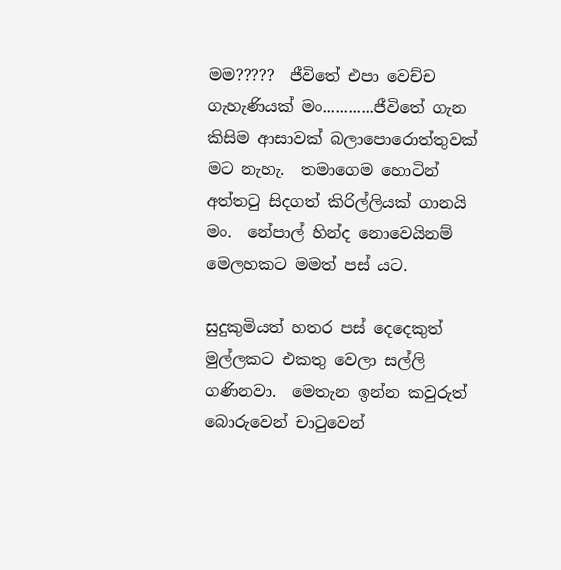මම?????  ජීවිතේ එපා වෙච්ච ගැහැණියක් මං............ජීවිතේ ගැන කිසිම ආසාවක් බලාපොරොත්තුවක් මට නැහැ.  තමාගෙම හොටින් අත්තටු සිදගත් කිරිල්ලියක් ගානයි මං.  නේපාල් හින්ද නොවෙයිනම් මෙලහකට මමත් පස් යට.

සුදුකුමියත් හතර පස් දෙදෙකුත් මුල්ලකට එකතු වෙලා සල්ලි ගණිනවා.  මෙතැන ඉන්න කවුරුත් බොරුවෙන් චාටුවෙන්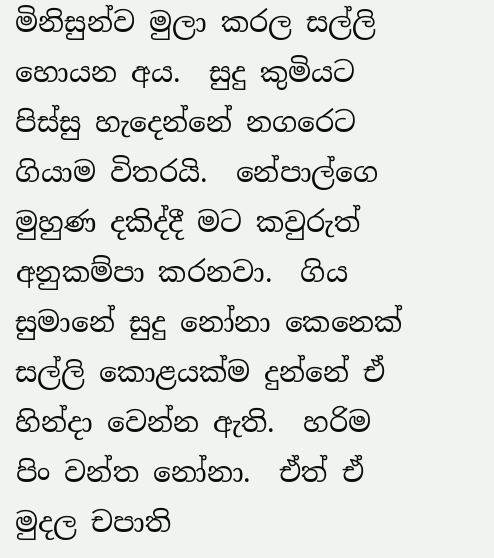මිනිසුන්ව මුලා කරල සල්ලි හොයන අය.  සුදු කුමියට පිස්සු හැදෙන්නේ නගරෙට ගියාම විතරයි.  නේපාල්ගෙ මුහුණ දකිද්දී මට කවුරුත් අනුකම්පා කරනවා.  ගිය සුමානේ සුදු නෝනා කෙනෙක් සල්ලි කොළයක්ම දුන්නේ ඒ හින්දා වෙන්න ඇති.  හරිම පිං වන්ත නෝනා.  ඒත් ඒ මුදල චපාති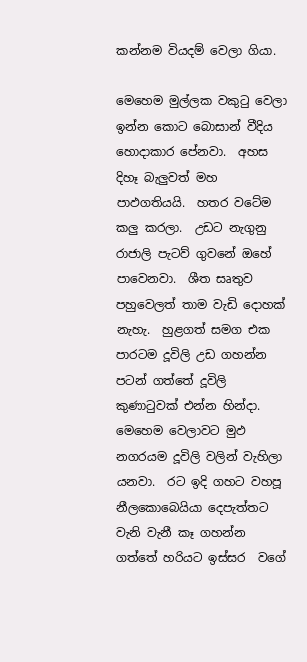කන්නම වියදම් වෙලා ගියා.

මෙහෙම මුල්ලක වකුටු වෙලා ඉන්න කොට බොසාන් වීදිය හොදාකාර පේනවා.  අහස දිහෑ බැලුවත් මහ පාඵගතියයි.  හතර වටේම කලු කරලා.  උඩට නැගුනු රාජාලි පැටව් ගුවනේ ඔහේ පාවෙනවා.  ශීත සෘතුව පහුවෙලත් තාම වැඩි දොහක් නැහැ.  හුළගත් සමග එක පාරටම දූවිලි උඩ ගහන්න පටන් ගත්තේ දූවිලි කුණාටුවක් එන්න හින්දා. මෙහෙම වෙලාවට මුඵ නගරයම දූවිලි වලින් වැහිලා යනවා.  රට ඉදි ගහට වහපූ නීලකොබෙයියා දෙපැත්තට වැනි වැනී කෑ ගහන්න ගත්තේ හරියට ඉස්සර  වගේ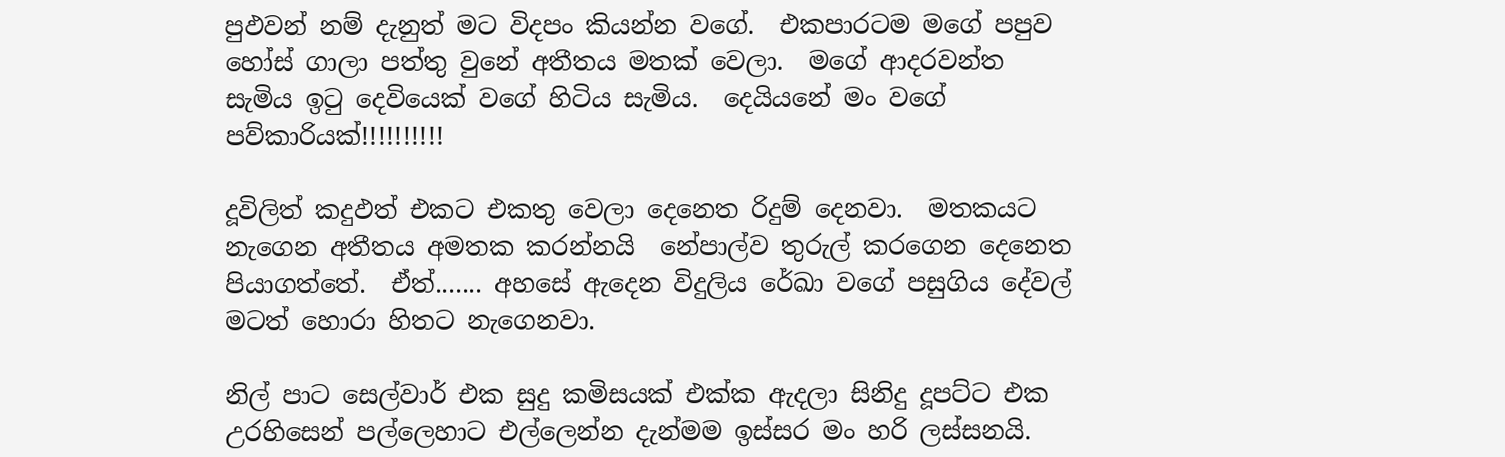පුඵවන් නම් දැනුත් මට විදපං කියන්න වගේ.  එකපාරටම මගේ පපුව හෝස් ගාලා පත්තු වුනේ අතීතය මතක් වෙලා.  මගේ ආදරවන්ත සැමිය ඉටු දෙවියෙක් වගේ හිටිය සැමිය.  දෙයියනේ මං වගේ පව්කාරියක්!!!!!!!!!!

දූවිලිත් කදුඵත් එකට එකතු වෙලා දෙනෙත රිදුම් දෙනවා.  මතකයට නැගෙන අතීතය අමතක කරන්නයි  නේපාල්ව තුරුල් කරගෙන දෙනෙත පියාගත්තේ.  ඒත්....... අහසේ ඇදෙන විදුලිය රේඛා වගේ පසුගිය දේවල් මටත් හොරා හිතට නැගෙනවා.

නිල් පාට සෙල්වාර් එක සුදු කමිසයක් එක්ක ඇදලා සිනිදු දූපට්ට එක උරහිසෙන් පල්ලෙහාට එල්ලෙන්න දැන්මම ඉස්සර මං හරි ලස්සනයි.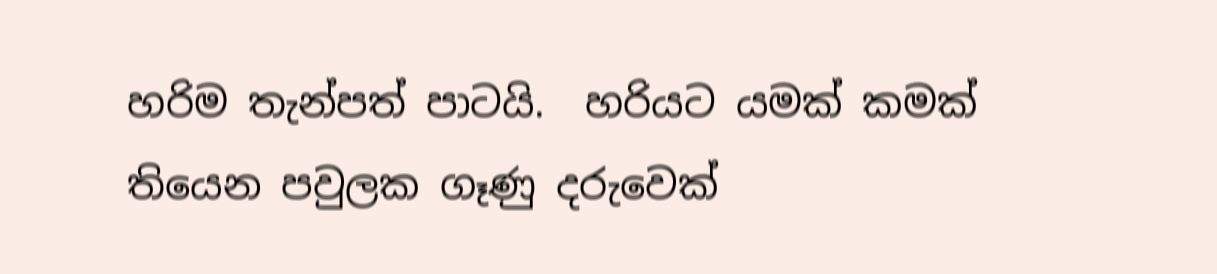හරිම තැන්පත් පාටයි.  හරියට යමක් කමක් තියෙන පවුලක ගෑණු දරුවෙක්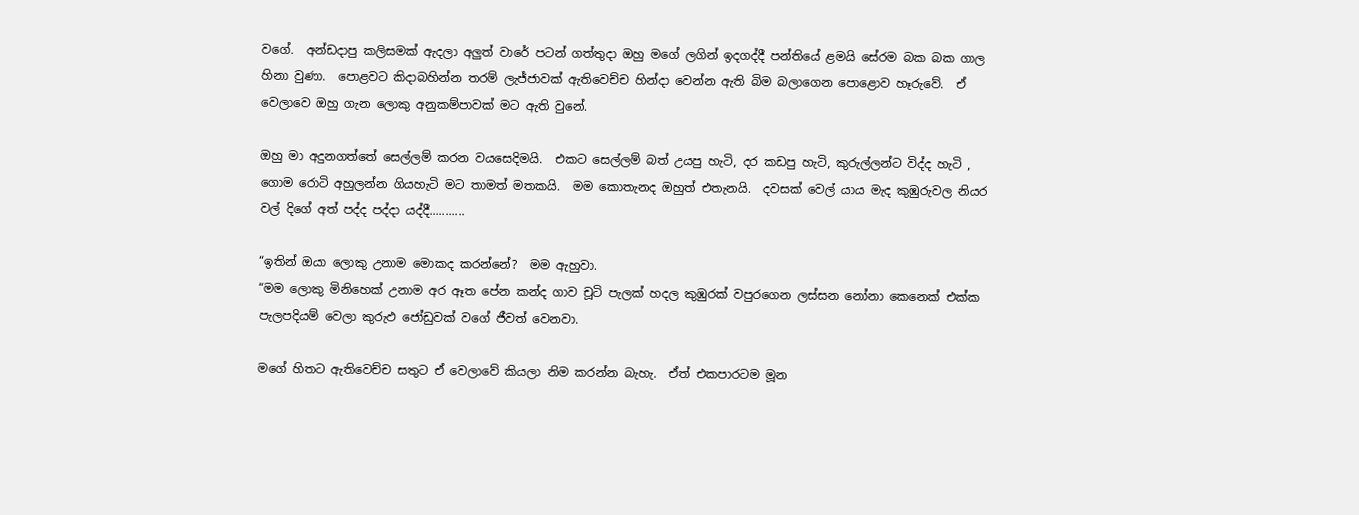වගේ.  අන්ඩදාපු කලිසමක් ඇදලා අලුත් වාරේ පටන් ගත්තුදා ඔහු මගේ ලගින් ඉදගද්දී පන්තියේ ළමයි සේරම බක බක ගාල හිනා වුණා.  පොළවට කිදාබහින්න තරම් ලැජ්ජාවක් ඇතිවෙච්ච හින්දා වෙන්න ඇති බිම බලාගෙන පොළොව හෑරුවේ.  ඒ වෙලාවෙ ඔහු ගැන ලොකු අනුකම්පාවක් මට ඇති වුනේ.

ඔහු මා අදුනගත්තේ සෙල්ලම් කරන වයසෙදිමයි.  එකට සෙල්ලම් බත් උයපු හැටි, දර කඩපු හැටි, කුරුල්ලන්ට විද්ද හැටි , ගොම රොටි අහුලන්න ගියහැටි මට තාමත් මතකයි.  මම කොතැනද ඔහුත් එතැනයි.  දවසක් වෙල් යාය මැද කුඹුරුවල නියර වල් දිගේ අත් පද්ද පද්දා යද්දී...........

“ඉතින් ඔයා ලොකු උනාම මොකද කරන්නේ?  මම ඇහුවා.
“මම ලොකු මිනිහෙක් උනාම අර ඈත පේන කන්ද ගාව චූටි පැලක් හදල කුඹුරක් වපුරගෙන ලස්සන නෝනා කෙනෙක් එක්ක පැලපදියම් වෙලා කුරුඵ ජෝඩුවක් වගේ ජීවත් වෙනවා.

මගේ හිතට ඇතිවෙච්ච සතුට ඒ වෙලාවේ කියලා නිම කරන්න බැහැ.  ඒත් එකපාරටම මූන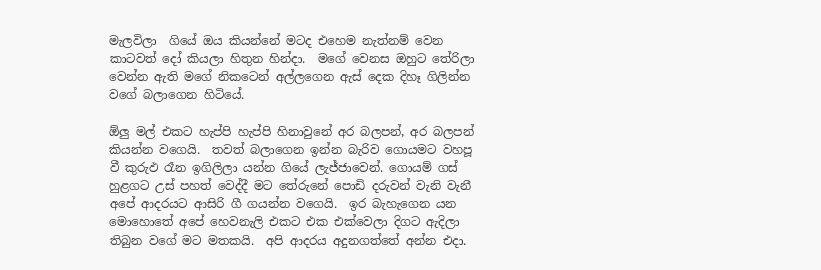මැලවිලා  ගියේ ඔය කියන්නේ මටද එහෙම නැත්නම් වෙන කාටවත් දෝ කියලා හිතුන හින්දා.  මගේ වෙනස ‍ඔහුට තේරිලා වෙන්න ඇති මගේ නිකටෙන් අල්ලගෙන ඇස් දෙක දිහෑ ගිලින්න වගේ බලාගෙන හිටියේ.

ඕලු මල් එකට හැප්පි හැප්පි හිනාවුනේ අර බලපන්, අර බලපන් කියන්න වගෙයි.  තවත් බලාගෙන ඉන්න බැරිව ගොයමට වහපූ වී කුරුඵ රෑන ඉගිලිලා යන්න ගියේ ලැජ්ජාවෙන්. ගොයම් ගස් හුළගට උස් පහත් වෙද්දී මට තේරුනේ පොඩි දරුවන් වැනි වැනී අපේ ආදරයට ආසිරි ගී ගයන්න වගෙයි.  ඉර බැහැගෙන යන මොහොතේ අපේ හෙවනැලි එකට එක එක්වෙලා දිගට ඇදිලා තිබුන වගේ මට මතකයි.  අපි ආදරය අදුනගත්තේ අන්න එදා.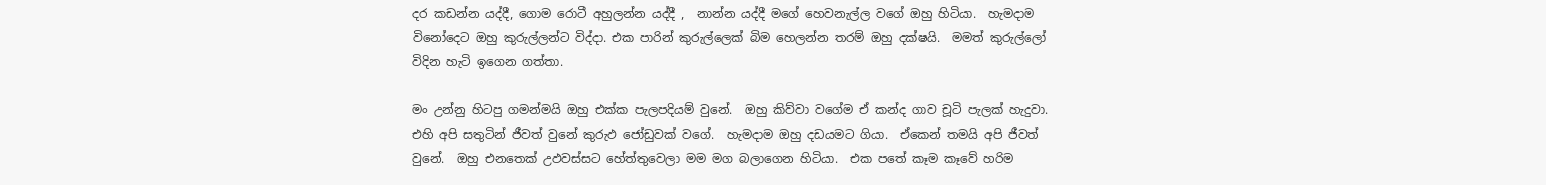දර කඩන්න යද්දී, ගොම රොටී අහුලන්න යද්දී ,  නාන්න යද්දී මගේ හෙවනැල්ල වගේ ඔහු හිටියා.  හැමදාම විනෝදෙට ඔහු කුරුල්ලන්ට විද්දා. එක පාරින් කුරුල්ලෙක් බිම හෙලන්න තරම් ඔහු දක්ෂයි.  මමත් කුරුල්ලෝ විදින හැටි ඉගෙන ගත්තා.

මං උන්නු හිටපු ගමන්මයි ඔහු එක්ක පැලපදියම් වුනේ.  ඔහු කිව්වා වගේම ඒ කන්ද ගාව චූටි පැලක් හැදුවා.  එහි අපි සතුටින් ජීවත් වුනේ කුරුඵ ජෝඩුවක් වගේ.  හැමදාම ඔහු දඩයමට ගියා.  ඒකෙන් තමයි අපි ජීවත් වුනේ.  ඔහු එනතෙක් උඵවස්සට හේත්තුවෙලා මම මග බලාගෙන හිටියා.  එක පතේ කෑම කෑවේ හරිම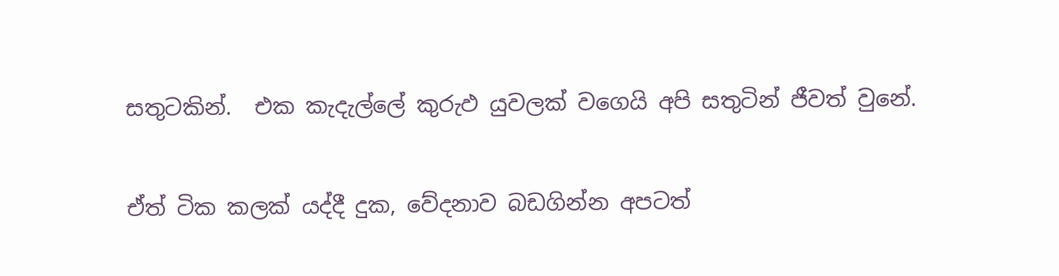සතුටකින්.  එක කැදැල්ලේ කුරුඵ යුවලක් වගෙයි අපි සතුටින් ජීවත් වුනේ.

ඒත් ටික කලක් යද්දී දුක, වේදනාව බඩගින්න අපටත්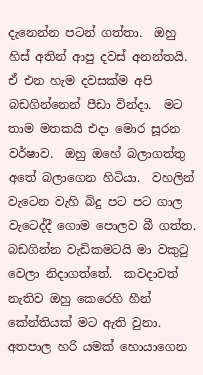දැනෙන්න පටන් ගත්තා.  ඔහු හිස් අතින් ආපු දවස් අනන්තයි.  ඒ එන හැම දවසක්ම අපි බඩගින්නෙන් පීඩා වින්දා.  මට තාම මතකයි එදා මොර සූරන වර්ෂාව.  ඔහු ඔහේ බලාගත්තු අතේ බලාගෙන හිටියා.  වහලින් වැටෙන වැහි බිදු පට පට ගාල වැටෙද්දී ගොම පොලව බී ගත්ත.  බඩගින්න වැඩිකමටයි මා වකුටු වෙලා නිදාගත්තේ.  කවදාවත් නැතිව ඔහු කෙරෙහි හීන් කේන්තියක් මට ඇති වුනා.  අතපාල හරි යමක් හොයාගෙන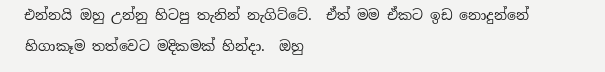එන්නයි ඔහු උන්නු හිටපු තැනින් නැගිට්ටේ.  ඒත් මම ඒකට ඉඩ නොදුන්නේ හිගාකෑම තත්වෙට මදිකමක් හින්දා.  ඔහු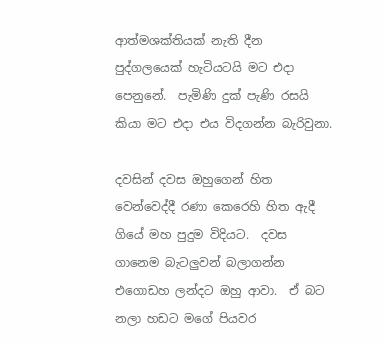ආත්මශක්තියක් නැති දීන පුද්ගලයෙක් හැටියටයි මට එදා පෙනුනේ.  පැමිණි දුක් පැණි රසයි කියා මට එදා එය විදගන්න බැරිවුනා.

දවසින් දවස ඔහුගෙන් හිත වෙන්වෙද්දී රණා කෙරෙහි හිත ඇදී ගියේ මහ පුදුම විදියට.  දවස ගානෙම බැටලුවන් බලාගන්න එගොඩහ ලන්දට ඔහු ආවා.  ඒ බට නලා හඩට මගේ පියවර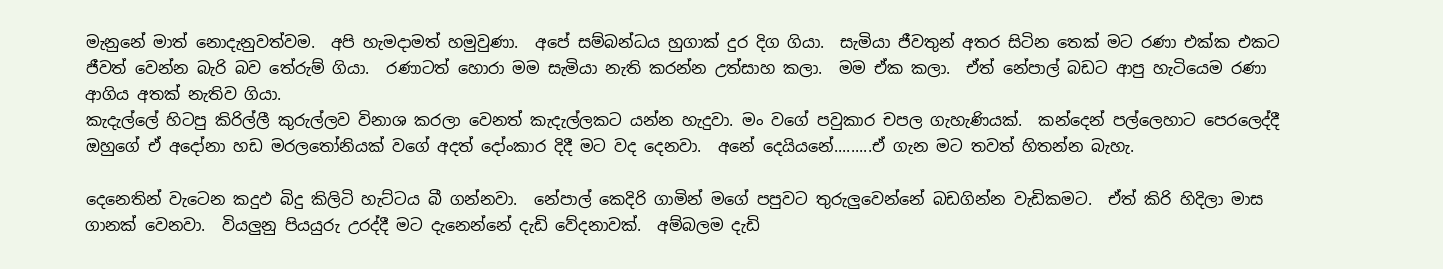මැනුනේ මාත් නොදැනුවත්වම.  අපි හැමදාමත් හමුවුණා.  අපේ සම්බන්ධය හුගාක් දුර දිග ගියා.  සැමියා ජීවතුන් අතර සිටින තෙක් මට රණා එක්ක එකට ජීවත් වෙන්න බැරි බව තේරුම් ගියා.  රණාටත් හොරා මම සැමියා නැති කරන්න උත්සාහ කලා.  මම ඒක කලා.  ඒත් නේපාල් බඩට ආපු හැටියෙම රණා ආගිය අතක් නැතිව ගියා.
කැදැල්ලේ හිටපු කිරිල්ලී කුරුල්ලව විනාශ කරලා වෙනත් කැදැල්ලකට යන්න හැදුවා. මං වගේ පවුකාර චපල ගැහැණියක්.  කන්දෙන් පල්ලෙහාට පෙරලෙද්දී ඔහුගේ ඒ අදෝනා හඩ මරලතෝනියක් වගේ අදත් දෝංකාර දිදී මට වද දෙනවා.  අනේ දෙයියනේ.........ඒ ගැන මට තවත් හිතන්න බැහැ.

දෙනෙතින් වැටෙන කදුඵ බිදු කිලිටි හැට්ටය බී ගන්නවා.  නේපාල් කෙදිරි ගාමින් මගේ පපුවට තුරුලුවෙන්නේ බඩගින්න වැඩිකමට.  ඒත් කිරි හිදිලා මාස ගානක් වෙනවා.  වියලුනු පියයුරු උරද්දී මට දැනෙන්නේ දැඩි වේදනාවක්.  අම්බලම දැඩි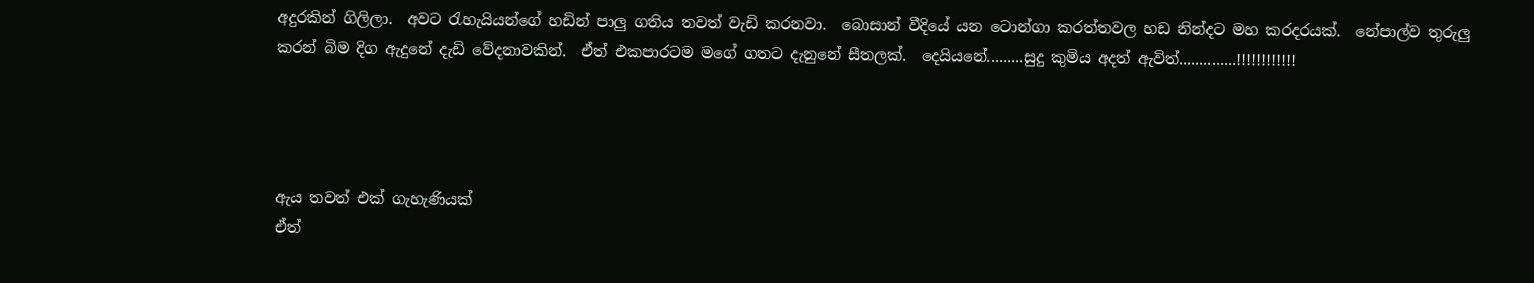අදුරකින් ගිලිලා.  අවට රැහැයියන්ගේ හඩින් පාලු ගතිය තවත් වැඩි කරනවා.  බොසාන් වීදියේ යන ටොන්ගා කරත්තවල හඩ නින්දට මහ කරදරයක්.  නේපාල්ව තුරුලු කරන් බිම දිග ඇදුනේ දැඩි වේදනාවකින්.  ඒත් එකපාරටම මගේ ගතට දැනුනේ සීතලක්.  දෙයියනේ.........සුදු කුමිය අදත් ඇවිත්..............!!!!!!!!!!!!




ඇය තවත් එක් ගැහැණියක්
ඒත්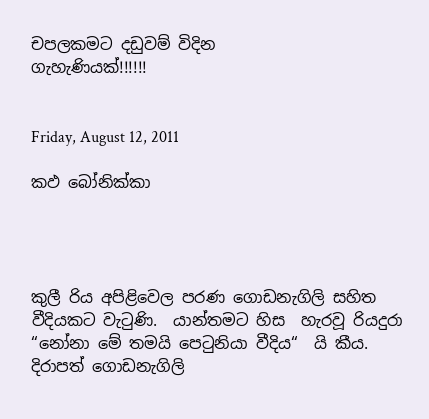චපලකමට දඩුවම් විදින
ගැහැණියක්!!!!!!


Friday, August 12, 2011

කඵ බෝනික්කා




කුලී රිය අපිළිවෙල පරණ ගොඩනැගිලි සහිත වීදියකට වැටුණි.  යාන්තමට හිස  හැරවූ රියදුරා “නෝනා මේ තමයි පෙටුනියා වීදිය“  යි කීය.  දිරාපත් ගොඩනැගිලි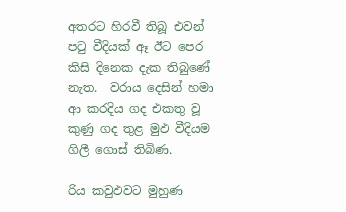අතරට හිරවී තිබූ එවන් පටු වීදියක් ඈ ඊට පෙර කිසි දිනෙක දැක තිබුණේ නැත.  වරාය දෙසින් හමා ආ කරදිය ගද එකතු වූ කුණු ගද තුළ මුඵ වීදියම ගිලී ගොස් තිබිණ.

රිය කවුඵවට මුහුණ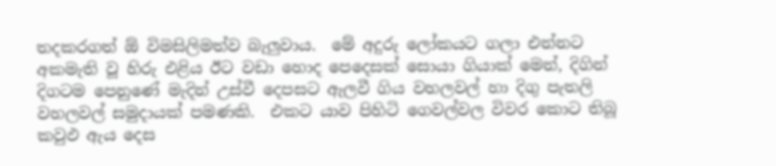තදකරගත් ඕ විමසිලිමත්ව බැලුවාය.  මේ අදුරු ලෝකයට ගලා එන්නට අකමැති වූ හිරු එළිය ඊට වඩා හොද පෙදෙසක් සොයා ගියාක් මෙන්, දිගින් දිගටම පෙනුණේ මැදින් උස්වී දෙපසට ඇලවී ගිය වහලවල් හා දිගු පැතලි වහලවල් සමුදායක් පමණකි.  එකට යාව පිහිටි ගෙවල්වල විවර කොට තිබූ කවුඵ ඇය දෙස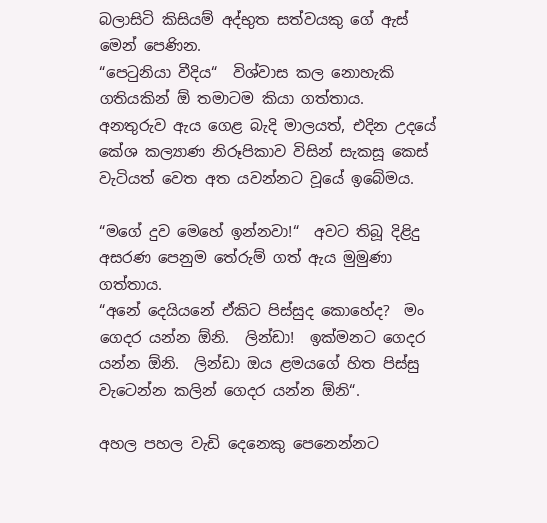බලාසිටි කිසියම් අද්භුත සත්වයකු ගේ ඇස් මෙන් පෙණින.
“පෙටුනියා වීදිය“  විශ්වාස කල නොහැකි ගතියකින් ඕ තමාටම කියා ගත්තාය.  අනතුරුව ඇය ගෙළ බැදි මාලයත්, එදින උදයේ කේශ කල්‍යාණ නිරූපිකාව විසින් සැකසූ කෙස් වැටියත් වෙත අත යවන්නට වූයේ ඉබේමය.

“මගේ දුව මෙහේ ඉන්නවා!“  අවට තිබූ දිළිදු අසරණ පෙනුම තේරුම් ගත් ඇය මුමුණා ගත්තාය.
“අනේ දෙයියනේ ඒකිට පිස්සුද කොහේද?  මං ගෙදර යන්න ඕනි.  ලින්ඩා!  ඉක්මනට ගෙදර යන්න ඕනි.  ලින්ඩා ඔය ළමයගේ හිත පිස්සු වැටෙන්න කලින් ගෙදර යන්න ඕනි“.

අහල පහල වැඩි දෙනෙකු පෙනෙන්නට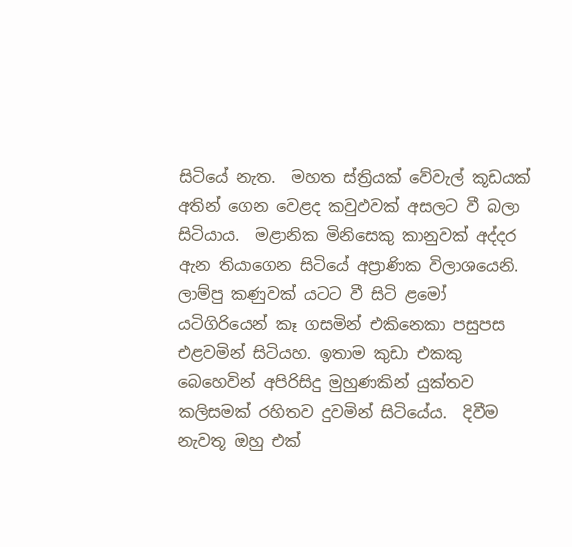සිටියේ නැත.  මහත ස්ත්‍රියක් වේවැල් කූඩයක් අතින් ගෙන වෙළද කවුඵවක් අසලට වී බලා සිටියාය.  මළානික මිනිසෙකු කානුවක් අද්දර ඇන තියාගෙන සිටියේ අප්‍රාණික විලාශයෙනි.  ලාම්පු කණුවක් යටට වී සිටි ළමෝ යටිගිරියෙන් කෑ ගසමින් එකිනෙකා පසුපස එළවමින් සිටියහ‍. ඉතාම කුඩා එකකු බෙහෙවින් අපිරිසිදු මුහුණකින් යුක්තව කලිසමක් රහිතව දුවමින් සිටියේය.  දිවීම නැවතූ ඔහු එක්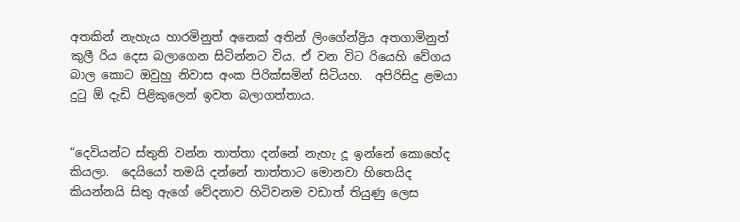අතකින් නැහැය හාරමිනුත් අනෙක් අතින් ලිංගේන්ද්‍රිය අතගාමිනුත් කුලී රිය දෙස බලාගෙන සිටින්නට විය‍. ඒ වන විට රියෙහි වේගය බාල කොට ඔවුහු නිවාස අංක පිරික්සමින් සිටියහ.  අපිරිසිදු ළමයා දුටු ඕ දැඩි පිළිකුලෙන් ඉවත බලාගත්තාය.


“දෙවියන්ට ස්තුති වන්න තාත්තා දන්නේ නැහැ දූ ඉන්නේ කොහේද කියලා.  දෙයියෝ තමයි දන්නේ තාත්තාට මොනවා හිතෙයිද කියන්නයි සිතු ඇගේ වේදනාව හිටිවනම වඩාත් තියුණු ලෙස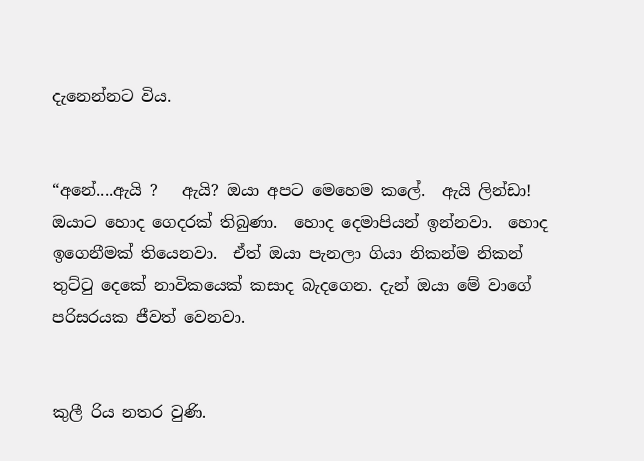දැනෙන්නට විය.


“අනේ....ඇයි ?   ඇයි? ඔයා අපට මෙහෙම කලේ.  ඇයි ලින්ඩා! ඔයාට හොද ගෙදරක් තිබුණා.  හොද දෙමාපියන් ඉන්නවා.  හොද ඉගෙනීමක් තියෙනවා.  ඒත් ඔයා පැනලා ගියා නිකන්ම නිකන් තුට්ටු දෙකේ නාවිකයෙක් කසාද බැදගෙන. දැන් ඔයා මේ වාගේ පරිසරයක ජීවත් වෙනවා.


කුලී රිය නතර වුණි.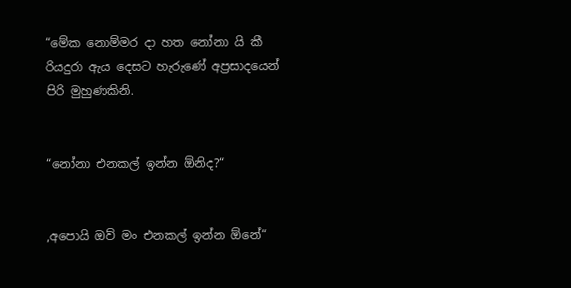“මේක නොම්මර දා හත නෝනා යි කී රියදුරා ඇය දෙසට හැරුණේ අප්‍රසාදයෙන් පිරි මුහුණකිනි.


“නෝනා එනකල් ඉන්න ඕනිද?“


,අපොයි ඔව් මං එනකල් ඉන්න ඕනේ“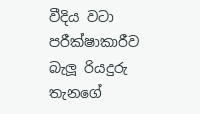වීදිය වටා පරීක්ෂාකාරීව බැලූ රියදුරු තැනගේ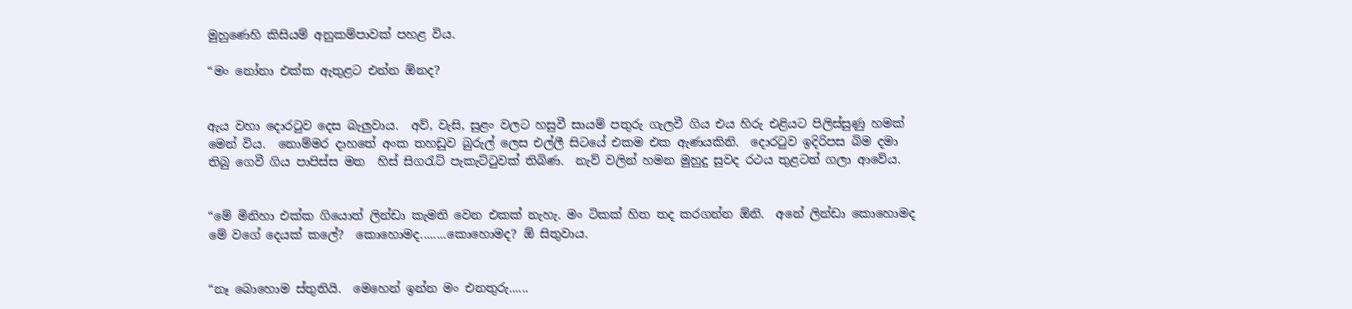මුහුණෙහි කිසියම් අනුකම්පාවක් පහළ විය.

“මං නෝනා එක්ක ඇතුළට එන්න ඕනද?


ඇය වහා දොරටුව දෙස බැලුවාය.  අව්, වැසි, සුළං වලට හසුවී සායම් පතුරු ගැලවී ගිය එය හිරු එළියට පිලිස්සුණු හමක් මෙන් විය.  නොම්මර දාහතේ අංක තහඩුව බුරුල් ලෙස එල්ලී සිටයේ එකම එක ඇණයකිනි.  දොරටුව ඉදිරිපස බිම දමා තිබු ගෙවී ගිය පාපිස්ස මත  හිස් සිගරැට් පැකැට්ටුවක් තිබිණ.  නැව් වලින් හමන මුහුදු සුවද රථය තුළටත් ගලා ආවේය.


“මේ මිනිහා එක්ක ගියොත් ලින්ඩා කැමති වෙන එකක් නැහැ. මං ටිකක් හිත තද කරගන්න ඕනි.  අනේ ලින්ඩා කොහොමද මේ වගේ දෙයක් කලේ?  කොහොමද........කොහොමද? ඕ සිතුවාය.


“නෑ බොහොම ස්තුතියි.  මෙහෙන් ඉන්න මං එනතුරු......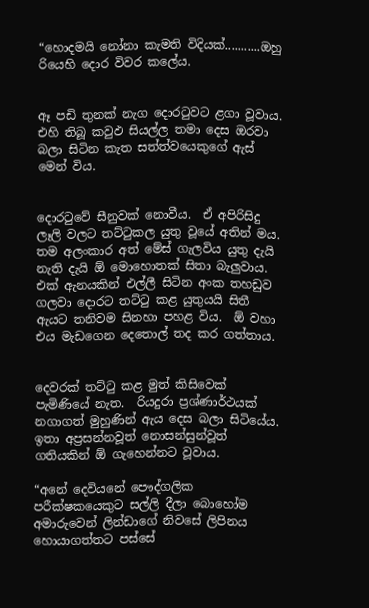“හොදමයි නෝනා කැමති විදියක්...........ඔහු රියෙහි දොර විවර කලේය.


ඈ පඩි තුනක් නැග දොරටුවට ළගා වූවාය.  එහි තිබූ කවුඵ සියල්ල තමා දෙස ඔරවා බලා සිටින කැත සත්ත්වයෙකුගේ ඇස් මෙන් විය.


දොරටුවේ සීනුවක් නොවීය.  ඒ අපිරිසිදු ලෑලි වලට තට්ටුකල යුතු වූයේ අතින් මය.  තම අලංකාර අත් මේස් ගැලවිය යුතු දැයි නැති දැයි ඕ මොහොතක් සිතා බැලුවාය.  එක් ඇනයකින් එල්ලී සිටින අංක තහඩුව ගලවා දොරට තට්ටු කළ යුතුයයි සිතී ඇයට තනිවම සිනහා පහළ විය.  ඕ වහා එය මැඩගෙන දෙතොල් තද කර ගත්තාය.


දෙවරක් තට්ටු කළ මුත් කිසිවෙක් පැමිණියේ නැත.  රියදුරා ප්‍රශ්ණාර්ථයක් නගාගත් මුහුණින් ඇය දෙස බලා සිටියේය.  ඉතා අප්‍රසන්නවූත් නොසන්සුන්වූත් ගතියකින් ඕ ගැහෙන්නට වූවාය.

“අනේ දෙවියනේ පෞද්ගලික පරීක්ෂකයෙකුට සල්ලි දීලා බොහෝම අමාරුවෙන් ලින්ඩාගේ නිවසේ ලිපිනය හොයාගත්තට පස්සේ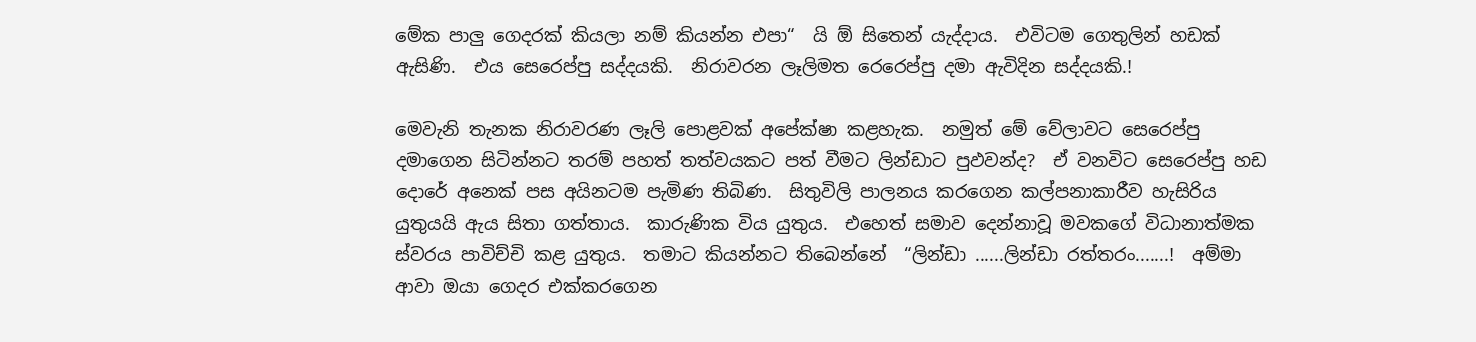මේක පාලු ගෙදරක් කියලා නම් කියන්න එපා“  යි ඕ සිතෙන් යැද්දාය.  එවිටම ගෙතුලින් හඩක් ඇසිණි.  එය සෙරෙප්පු සද්දයකි.  නිරාවරන ලෑලිමත රෙරෙප්පු දමා ඇවිදින සද්දයකි.!

මෙවැනි තැනක නිරාවරණ ලෑලි පොළවක් අපේක්ෂා කළහැක.  නමුත් මේ වේලාවට සෙරෙප්පු දමාගෙන සිටින්නට තරම් පහත් තත්වයකට පත් වීමට ලින්ඩාට පුඵවන්ද?  ඒ වනවිට සෙරෙප්පු හඩ දොරේ අනෙක් පස අයිනටම පැමිණ තිබිණ.  සිතුවිලි පාලනය කරගෙන කල්පනාකාරීව හැසිරිය යුතුයයි ඇය සිතා ගත්තාය.  කාරුණික විය යුතුය.  එහෙත් සමාව දෙන්නාවූ මවකගේ විධානාත්මක ස්වරය පාවිච්චි කළ යුතුය.  තමාට කියන්නට තිබෙන්නේ  “ලින්ඩා ......ලින්ඩා රත්තරං.......!  අම්මා ආවා ඔයා ගෙදර එක්කරගෙන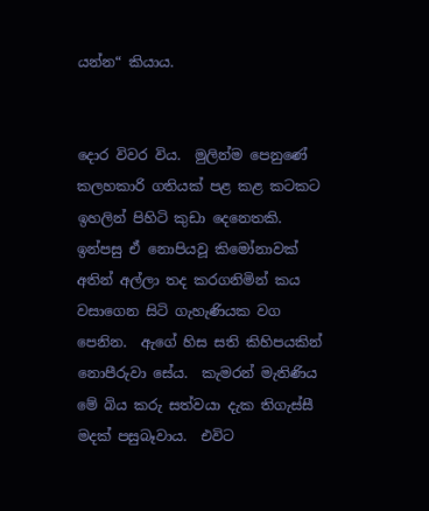යන්න“ කියාය.


දොර විවර විය.  මුලින්ම පෙනුණේ කලහකාරි ගතියක් පළ කළ කටකට ඉහලින් පිහිටි කුඩා දෙනෙතකි.  ඉන්පසු ඒ නොපියවූ කිමෝනාවක් අතින් අල්ලා තද කරගනිමින් කය වසාගෙන සිටි ගැහැණියක වග පෙනින.  ඇගේ හිස සති කිහිපයකින් නොපීරුවා සේය.  කැමරන් මැතිණිය මේ බිය කරු සත්වයා දැක තිගැස්සී මදක් පසුබෑවාය.  එවිට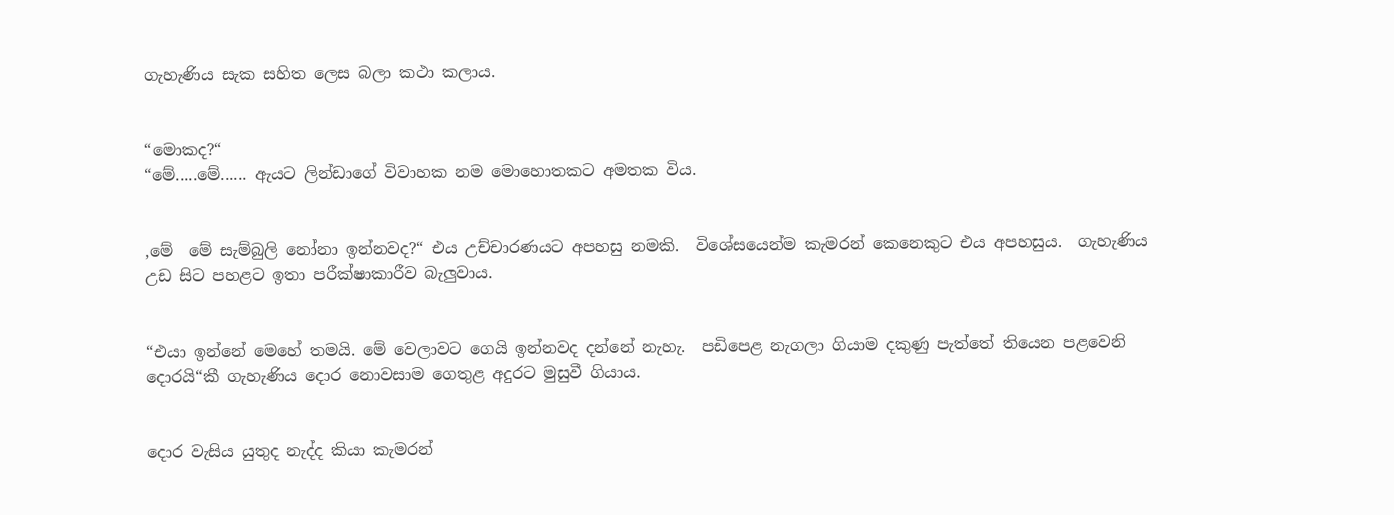ගැහැණිය සැක සහිත ලෙස බලා කථා කලාය.


“මොකද?“
“මේ.....මේ...... ඇයට ලින්ඩාගේ විවාහක නම මොහොතකට අමතක විය.


,මේ  මේ සැම්බුලි නෝනා ඉන්නවද?“ එය උච්චාරණයට අපහසු නමකි.  විශේසයෙන්ම කැමරන් කෙනෙකුට එය අපහසුය.  ගැහැණිය උඩ සිට පහළට ඉතා පරීක්ෂාකාරීව බැලුවාය.


“එයා ඉන්නේ මෙහේ තමයි. මේ වෙලාවට ගෙයි ඉන්නවද දන්නේ නැහැ.  පඩිපෙළ නැගලා ගියාම දකුණු පැත්තේ තියෙන පළවෙනි දොරයි“කී ගැහැණිය දොර නොවසාම ගෙතුළ අදුරට මුසුවී ගියාය.


දොර වැසිය යුතුද නැද්ද කියා කැමරන්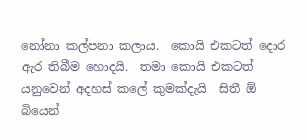නෝනා කල්පනා කලාය.  කොයි එකටත් දොර ඇර තිබීම හොදයි.  තමා කොයි එකටත් යනුවෙන් අදහස් කලේ කුමක්දැයි  සිතී ඕ බියෙන්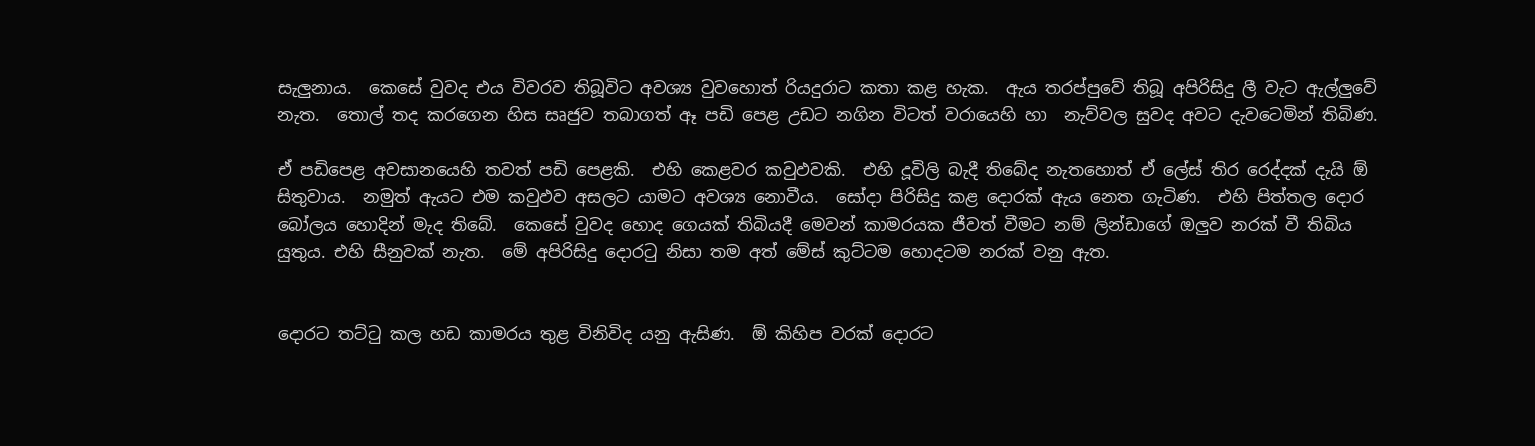සැලුනාය.  කෙසේ වුවද එය විවරව තිබූවිට අවශ්‍ය වුවහොත් රියදුරාට කතා කළ හැක.  ඇය තරප්පුවේ තිබූ අපිරිසිදු ලී වැට ඇල්ලුවේ නැත.  තොල් තද කරගෙන හිස සෘජුව තබාගත් ඈ පඩි පෙළ උඩට නගින විටත් වරායෙහි හා  නැව්වල සුවද අවට දැවටෙමින් තිබිණ.

ඒ පඩිපෙළ අවසානයෙහි තවත් පඩි පෙළකි.  එහි කෙළවර කවුඵවකි.  එහි දූවිලි බැදී තිබේද නැතහොත් ඒ ලේස් තිර රෙද්දක් දැයි ඕ සිතුවාය.  නමුත් ඇයට එම කවුඵව අසලට යාමට අවශ්‍ය නොවීය.  සෝදා පිරිසිදු කළ දොරක් ඇය නෙත ගැටිණ.  එහි පිත්තල දොර බෝලය හොදින් මැද තිබේ.  කෙසේ වුවද හොද ගෙයක් තිබියදී මෙවන් කාමරයක ජීවත් වීමට නම් ලින්ඩාගේ ඔලුව නරක් වී තිබිය යුතුය. එහි සීනුවක් නැත.  මේ අපිරිසිදු දොරටු නිසා තම අත් මේස් කුට්ටම හොදටම නරක් වනු ඇත.


දොරට තට්ටු කල හඩ කාමරය තුළ විනිවිද යනු ඇසිණ.  ඕ කිහිප වරක් දොරට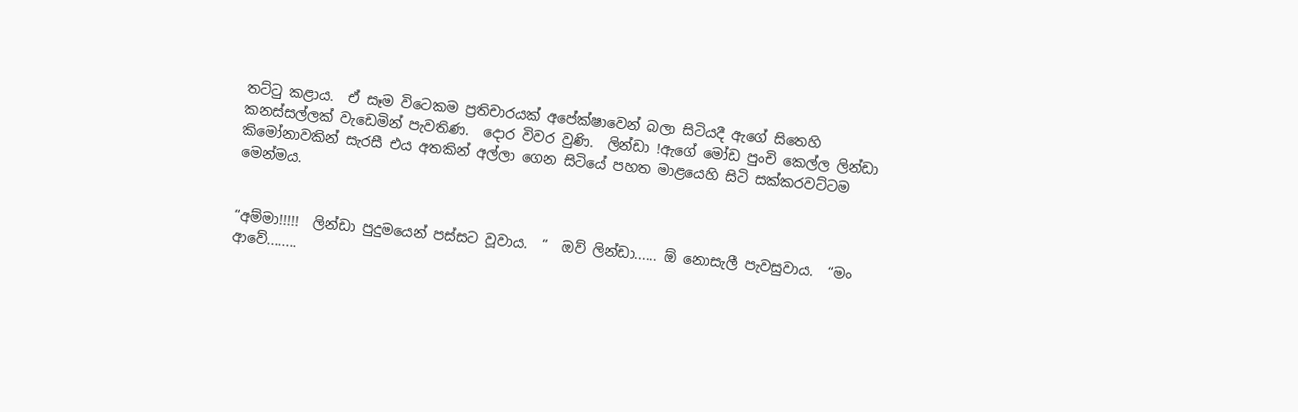තට්ටු කළාය.  ඒ සෑම විටෙකම ප්‍රතිචාරයක් අපේක්ෂාවෙන් බලා සිටියදී ඇගේ සිතෙහි කනස්සල්ලක් වැඩෙමින් පැවතිණ.  දොර විවර වුණි.  ලින්ඩා !ඇගේ මෝඩ පුංචි කෙල්ල ලින්ඩා කිමෝනාවකින් සැරසී එය අතකින් අල්ලා ගෙන සිටියේ පහත මාළයෙහි සිටි සක්කරවට්ටම මෙන්මය.


“අම්මා!!!!!  ලින්ඩා පුදුමයෙන් පස්සට වූවාය.  “  ඔව් ලින්ඩා...... ඕ නොසැලී පැවසුවාය.  “මං ආවේ........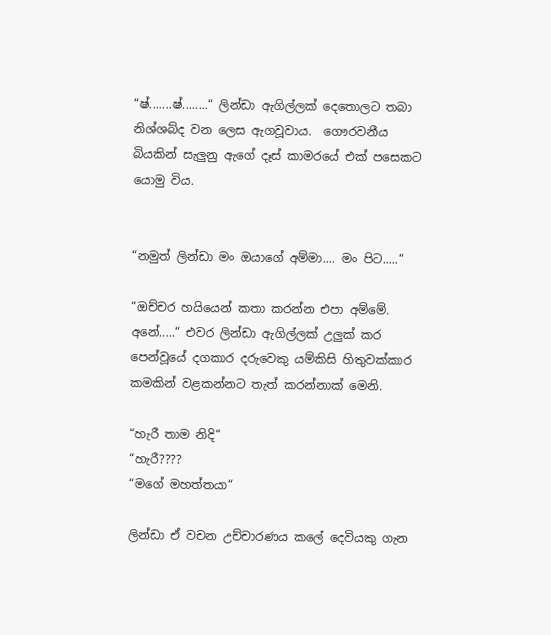“ෂ්.......ෂ්........“ ලින්ඩා ඇගිල්ලක් දෙතොලට තබා නිශ්ශබ්ද වන ලෙස ඇගවූවාය.  ගෞරවනීය බියකින් සැලුනු ඇගේ දෑස් කාමරයේ එක් පසෙකට යොමු විය.


“නමුත් ලින්ඩා මං ඔයාගේ අම්මා.... මං පිට.....“

“ඔච්චර හයියෙන් කතා කරන්න එපා අම්මේ.  අනේ.....“ එවර ලින්ඩා ඇගිල්ලක් උලුක් කර පෙන්වූයේ දගකාර දරුවෙකු යම්කිසි හිතුවක්කාර කමකින් වළකන්නට තැත් කරන්නාක් මෙනි.

“හැරී තාම නිදි“
“හැරී????
“මගේ මහත්තයා“

ලින්ඩා ඒ වචන උච්චාරණය කලේ දෙවියකු ගැන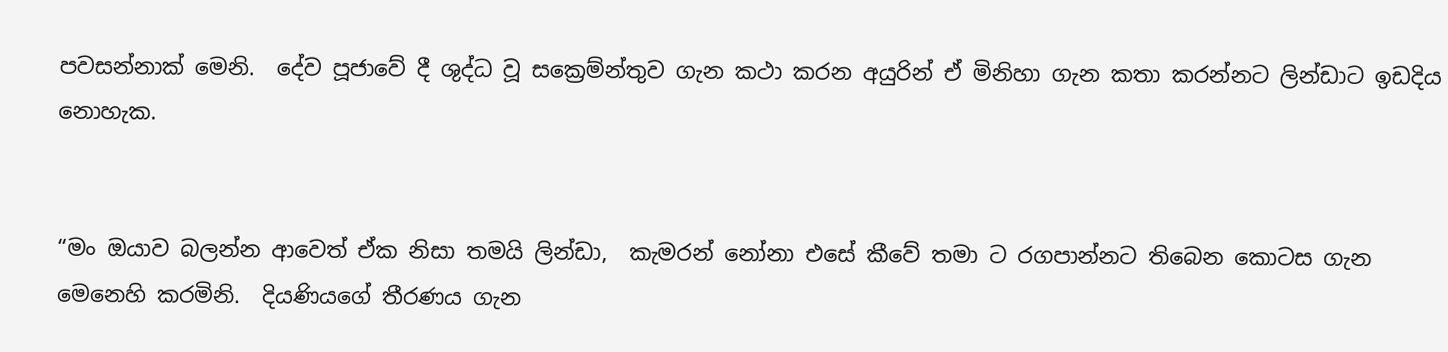පවසන්නාක් මෙනි.  දේව පූජාවේ දී ශුද්ධ වූ සක්‍රෙම්න්තුව ගැන කථා කරන අයුරින් ඒ මිනිහා ගැන කතා කරන්නට ලින්ඩාට ඉඩදිය නොහැක.


“මං ඔයාව බලන්න ආවෙත් ඒක නිසා තමයි ලින්ඩා,  කැමරන් නෝනා එසේ කීවේ තමා ට රගපාන්නට තිබෙන කොටස ගැන මෙනෙහි කරමිනි.  දියණියගේ තීරණය ගැන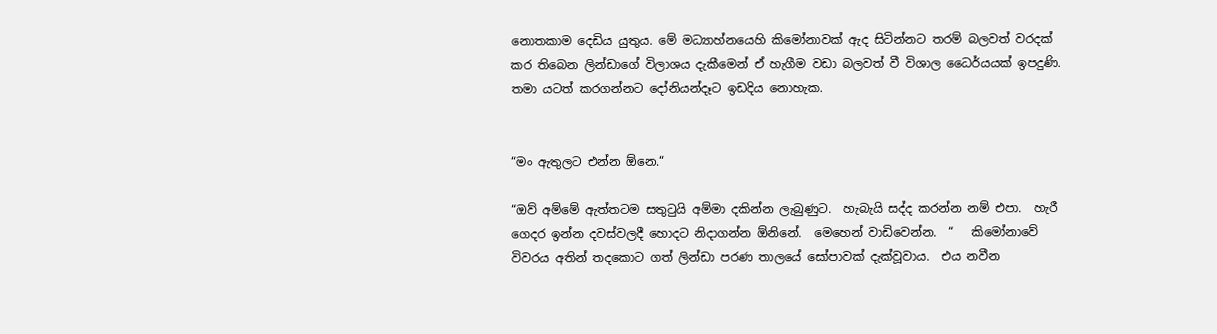නොතකාම දෙඩිය යුතුය. මේ මධ්‍යාහ්නයෙහි කිමෝනාවක් ඇද සිටින්නට තරම් බලවත් වරදක් කර තිබෙන ලින්ඩාගේ විලාශය දැකීමෙන් ඒ හැගීම වඩා බලවත් වී විශාල ධෛර්යයක් ඉපදුණි.  තමා යටත් කරගන්නට දෝනියන්දෑට ඉඩදිය නොහැක.


“මං ඇතුලට එන්න ඕනෙ.“

“ඔව් අම්මේ ඇත්තටම සතුටුයි අම්මා දකින්න ලැබුණුට.  හැබැයි සද්ද කරන්න නම් එපා.  හැරී ගෙදර ඉන්න දවස්වලදී හොදට නිදාගන්න ඕනිනේ.  මෙහෙන් වාඩිවෙන්න.  “   කිමෝනාවේ විවරය අතින් තදකොට ගත් ලින්ඩා පරණ තාලයේ සෝපාවක් දැක්වූවාය‍.  එය නවීන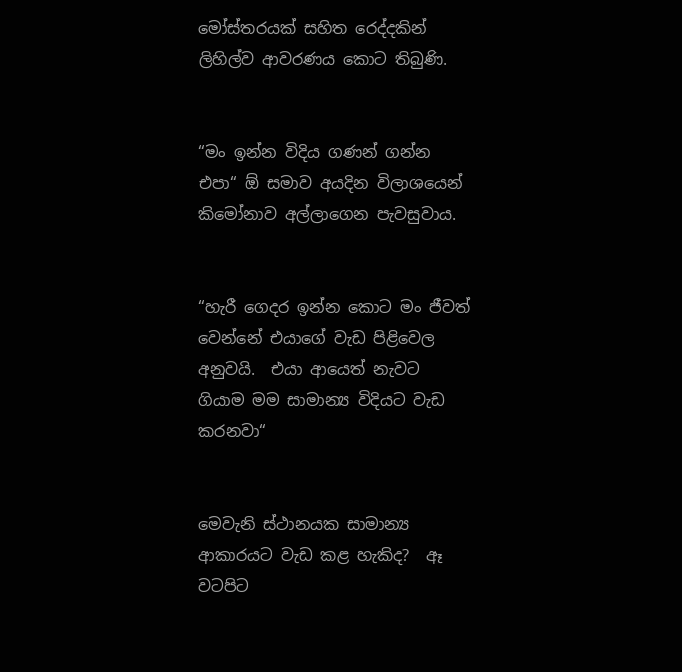මෝස්තරයක් සහිත රෙද්දකින් ලිහිල්ව ආවරණය කොට තිබුණි.


“මං ඉන්න විදිය ගණන් ගන්න එපා“ ඕ සමාව අයදින විලාශයෙන් කිමෝනාව අල්ලාගෙන පැවසුවාය.


“හැරී ගෙදර ඉන්න කොට මං ජීවත් වෙන්නේ එයාගේ වැඩ පිළිවෙල අනුවයි.  එයා ආයෙත් නැවට ගියාම මම සාමාන්‍ය විදියට වැඩ කරනවා“


මෙවැනි ස්ථානයක සාමාන්‍ය ආකාරයට වැඩ කළ හැකිද?  ඈ වටපිට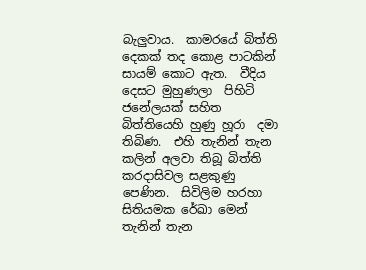බැලුවාය.  කාමරයේ බිත්ති දෙකක් තද කොළ පාටකින් සායම් කොට ඇත.  වීදිය දෙසට මුහුණලා  පිහිටි ජනේලයක් සහිත බිත්තියෙහි හුණු හූරා  දමා තිබිණ.  එහි තැනින් තැන කලින් අලවා තිබූ බිත්ති කරදාසිවල සළකුණු පෙණින.  සිවිලිම හරහා සිතියමක රේඛා මෙන් තැනින් තැන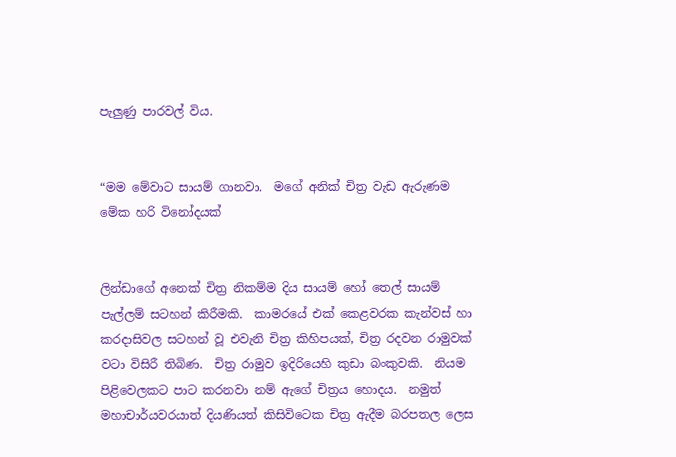පැලුණු පාරවල් විය‍.


“මම මේවාට සායම් ගානවා.  මගේ අනික් චිත්‍ර වැඩ ඇරුණම මේක හරි විනෝදයක්


ලින්ඩාගේ අනෙක් චිත්‍ර නිකම්ම දිය සායම් හෝ තෙල් සායම් පැල්ලම් සටහන් කිරීමකි.  කාමරයේ එක් කෙළවරක කැන්වස් හා කරදාසිවල සටහන් වූ එවැනි චිත්‍ර කිහිපයක්, චිත්‍ර රදවන රාමුවක් වටා විසිරී තිබිණ.  චිත්‍ර රාමුව ඉදිරියෙහි කුඩා බංකුවකි.  නියම පිළිවෙලකට පාට කරනවා නම් ඇගේ චිත්‍රය හොදය.  නමුත් මහාචාර්යවරයාත් දියණියත් කිසිවිටෙක චිත්‍ර ඇදීම බරපතල ලෙස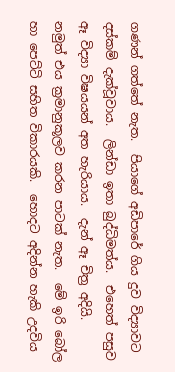ගණන් ගත්තේ නැත.  පියාගේ අඩිපාරේ ගිය දුව විද්‍යාවට දස්කම් දැක්වූවාය.  ලින්ඩා ඉතා බුද්ධිමත්ය.  එහෙත් පසුව ඈ විද්‍යා විෂයයන් අත හැරියාය.  දැන් ඈ චිත්‍ර අදියි.  නමුත් එය ක්‍රමානුකූලව කරන පාටක් නැත.  මේ ඉරි බෝල හා පෙට්ටි සහිත විකාරයකි.  හොදට අදින්න හැකි උදවිය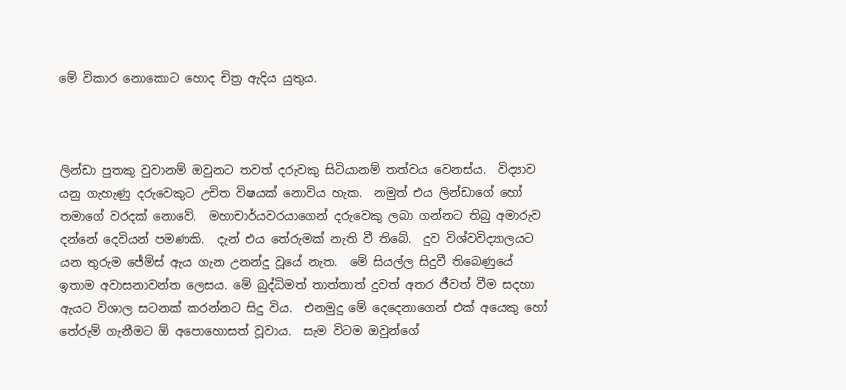මේ විකාර නොකොට හොද චිත්‍ර ඇදිය යුතුය.



ලින්ඩා පුතකු වුවානම් ඔවුනට තවත් දරුවකු සිටියානම් තත්වය වෙනස්ය.  විද්‍යාව යනු ගැහැණු දරුවෙකුට උචිත විෂයක් නොවිය හැක.  නමුත් එය ලින්ඩාගේ හෝ තමාගේ වරදක් නොවේ.  මහාචාර්යවරයාගෙන් දරුවෙකු ලබා ගන්නට තිබු අමාරුව දන්නේ දෙවියන් පමණකි.  දැන් එය තේරුමක් නැති වී තිබේ.  දුව විශ්වවිද්‍යාලයට යන තුරුම ජේම්ස් ඇය ගැන උනන්දු වූයේ නැත‍.  මේ සියල්ල සිදුවී තිබෙණුයේ ඉතාම අවාසනාවන්ත ලෙසය. මේ බුද්ධිමත් තාත්තාත් දුවත් අතර ජීවත් වීම සදහා ඇයට විශාල සටනක් කරන්නට සිදු විය.  එනමුදු මේ දෙදෙනාගෙන් එක් අයෙකු හෝ තේරුම් ගැනීමට ඕ අපොහොසත් වූවාය.  සැම විටම ඔවුන්ගේ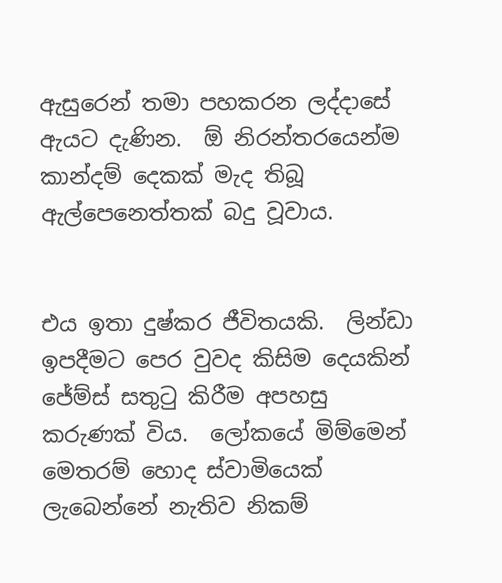ඇසුරෙන් තමා පහකරන ලද්දාසේ ඇයට දැණින.  ඕ නිරන්තරයෙන්ම කාන්දම් දෙකක් මැද තිබූ ඇල්පෙනෙත්තක් බදු වූවාය.


එය ඉතා දුෂ්කර ජීවිතයකි.  ලින්ඩා ඉපදීමට පෙර වුවද කිසිම දෙයකින් ජේම්ස් සතුටු කිරීම අපහසු කරුණක් විය.  ලෝකයේ මිම්මෙන් මෙතරම් හොද ස්වාමියෙක් ලැබෙන්නේ නැතිව නිකම්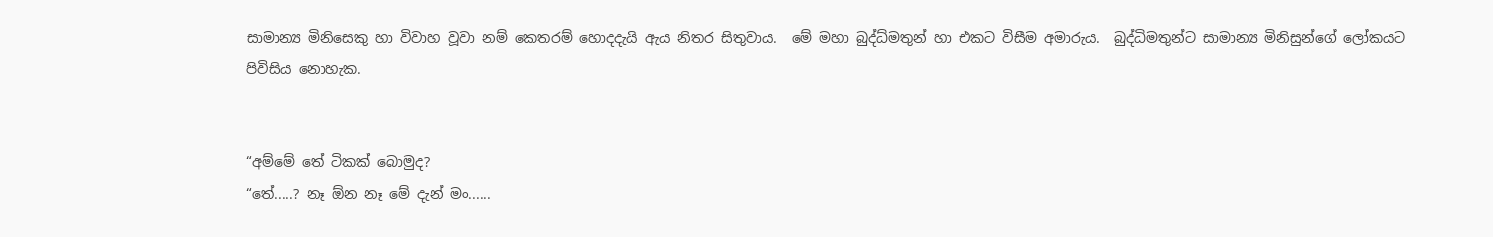සාමාන්‍ය මිනිසෙකු හා විවාහ වූවා නම් කෙතරම් හොදදැයි ඇය නිතර සිතුවාය.  මේ මහා බුද්ධ්මතුන් හා එකට විසීම අමාරුය.  බුද්ධිමතුන්ට සාමාන්‍ය මිනිසුන්ගේ ලෝකයට පිවිසිය නොහැක.


“අම්මේ තේ ටිකක් බොමුද?
“තේ.....? නෑ ඕන නෑ මේ දැන් මං......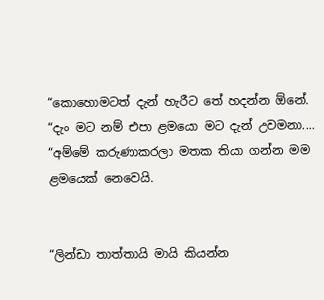“කොහොමටත් දැන් හැරීට තේ හදන්න ඕනේ.
“දැං මට නම් එපා ළමයො මට දැන් උවමනා....
“අම්මේ කරුණාකරලා මතක තියා ගන්න මම ළමයෙක් නෙවෙයි.


“ලින්ඩා තාත්තායි මායි කියන්න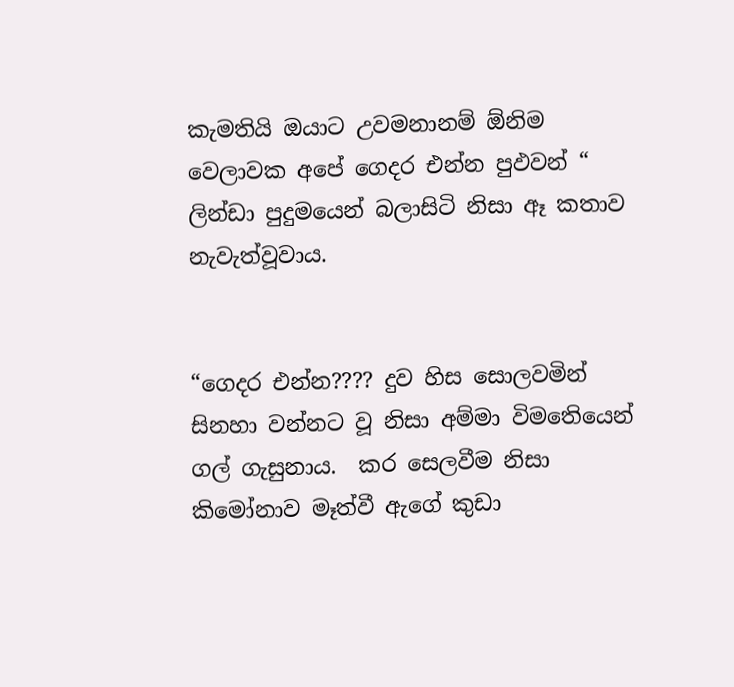කැමතියි ඔයාට උවමනානම් ඕනිම වෙලාවක අපේ ගෙදර එන්න පුඵවන් “  ලින්ඩා පුදුමයෙන් බලාසිටි නිසා ඈ කතාව නැවැත්වූවාය.


“ගෙදර එන්න???? දුව හිස සොලවමින් සිනහා වන්නට වූ නිසා අම්මා විමතෙියෙන් ගල් ගැසුනාය.  කර සෙලවීම නිසා කිමෝනාව මෑත්වී ඇගේ කුඩා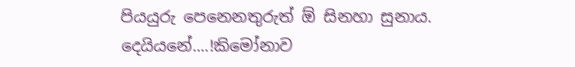පියයුරු පෙනෙනතුරුත් ඕ සිනහා සුනාය.  දෙයියනේ....!කිමෝනාව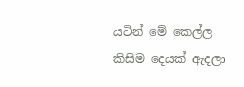යටින් මේ කෙල්ල කිසිම දෙයක් ඇදලා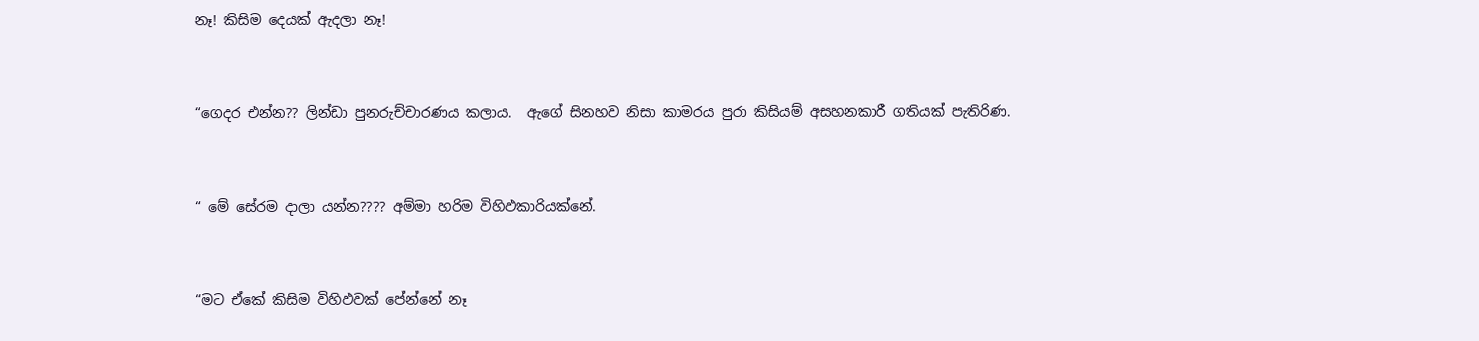නෑ! කිසිම දෙයක් ඇදලා නෑ!


“ගෙදර එන්න?? ලින්ඩා පුනරුච්චාරණය කලාය.  ඇගේ සිනහව නිසා කාමරය පුරා කිසියම් අසහනකාරී ගතියක් පැතිරිණ.


“ මේ සේරම දාලා යන්න???? අම්මා හරිම විහිඵකාරියක්නේ.


“මට ඒකේ කිසිම විහිඵවක් පේන්නේ නෑ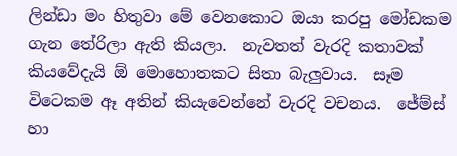ලින්ඩා මං හිතුවා මේ වෙනකොට ඔයා කරපු මෝඩකම ගැන තේරිලා ඇති කියලා.  නැවතත් වැරදි කතාවක් කියවේදැයි ඕ මොහොතකට සිතා බැලුවාය.  සෑම විටෙකම ඈ අතින් කියැවෙන්නේ වැරදි වචනය.  ජේම්ස් හා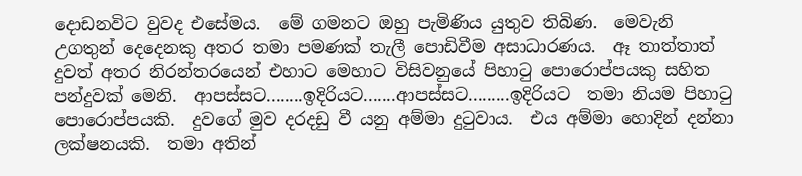දොඩනවිට වුවද එසේමය.  මේ ගමනට ඔහු පැමිණිය යුතුව තිබිණ.  මෙවැනි උගතුන් දෙදෙනකු අතර තමා පමණක් තැලී පොඩිවීම අසාධාරණය.  ඈ තාත්තාත් දුවත් අතර නිරන්තරයෙන් එහාට මෙහාට විසිවනුයේ පිහාටු පොරොප්පයකු සහිත පන්දුවක් මෙනි.  ආපස්සට........ඉදිරියට.......ආපස්සට.........ඉදිරියට  තමා නියම පිහාටු පොරොප්පයකි.  දුවගේ මුව දරදඩු වී යනු අම්මා දුටුවාය.  එය අම්මා හොදින් දන්නා ලක්ෂනයකි.  තමා අතින්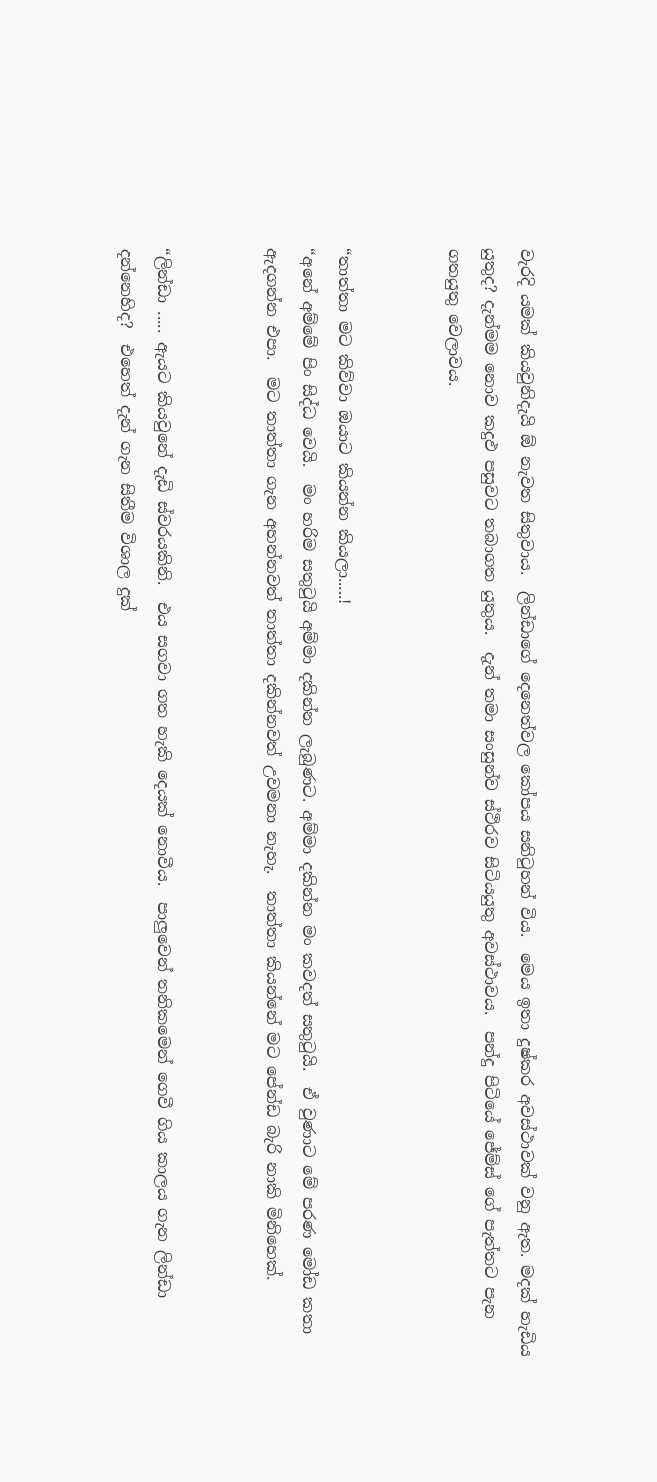වැරදි යමක් කියවුනිදැයි ඕ නැවත සිතුවාය.  ලින්ඩාගේ දෙනෙත්වල කෝපය සනිටුහන් විය.  මෙය ඉතා දුෂ්කර අවස්ථාවක් වනු ඇත‍. මදක් හැඩිය යුතුද? දැන්මම නොව කදුඵ පසුවට තබාගත යුතුය.  දැන් තමා සංසුන්ව ස්ථිරව සිටියයුතු අවස්ථාවය.  පන්දු පිටියේ ජේම්ස් ගේ පැත්තට පැන ගතයුතු වෙලාවය.


“තාත්තා මට කිව්වා ඔයාට කියන්න කියලා.....!
“අනේ අම්මේ පිං සිද්ධ වෙයි.  මං හරිම සතුටුයි අම්මා දකින්න ලැබුණට. අම්මා දකින්න මං කවදත් සතුටුයි.  ඒ වුණාට මේ පරණ මෝඩ කතා ඇදගන්න එපා.  මට තාත්තා ගැන අහන්නවත් තාත්තා දකින්නවත් උවමනා නැහැ.  තාත්තා කියන්නේ මට පේන්ඩ බැරි නාකි මිනිහෙක්.


“ලින්ඩා ..... ඇයට කියවුනේ දැඩි ස්වරයකිනි.  එය සගවා ගත හැකි දෙයක් නොවීය.  පාලුවෙන් තනිකමෙන් ගෙවී ගිය කාලය ගැන ලින්ඩා දන්නෙහිද?  එහෙත් දැන් ගැන සිතීම විශාල දුක්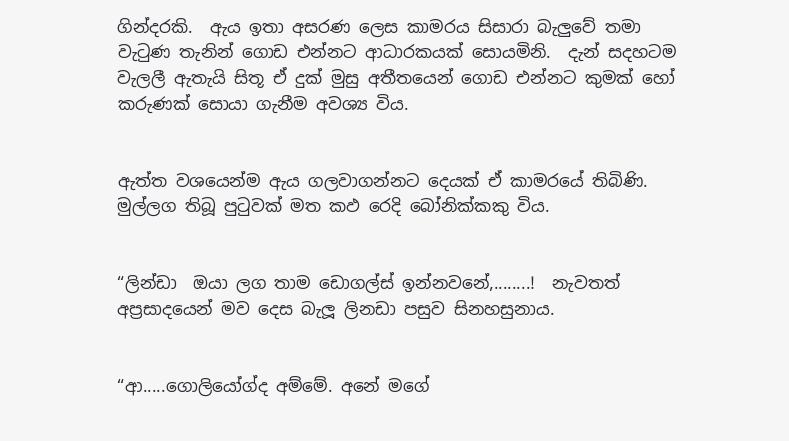ගින්දරකි.  ඇය ඉතා අසරණ ලෙස කාමරය සිසාරා බැලුවේ තමා වැටුණ තැනින් ගොඩ එන්නට ආධාරකයක් සොයමිනි.  දැන් සදහටම වැලලී ඇතැයි සිතූ ඒ දුක් මුසු අතීතයෙන් ගොඩ එන්නට කුමක් හෝ කරුණක් සොයා ගැනීම අවශ්‍ය විය.


ඇත්ත වශයෙන්ම ඇය ගලවාගන්නට දෙයක් ඒ කාමරයේ තිබිණි.  මුල්ලග තිබූ පුටුවක් මත කඵ රෙදි බෝනික්කකු විය.


“ලින්ඩා  ඔයා ලග තාම ඩොගල්ස් ඉන්නවනේ,........!  නැවතත් අප්‍රසාදයෙන් මව දෙස බැලූ ලිනඩා පසුව සිනහසුනාය.


“ආ.....ගොලියෝග්ද අම්මේ. අනේ මගේ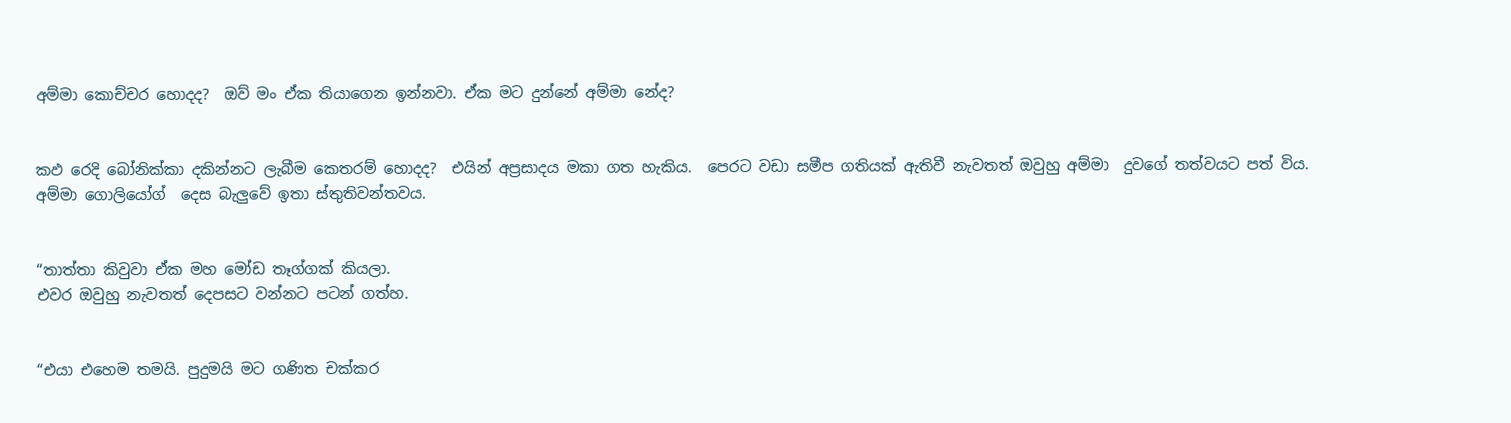අම්මා කොච්චර හොදද?  ඔව් මං ඒක තියාගෙන ඉන්නවා. ඒක මට දුන්නේ අම්මා නේද?


කඵ රෙදි බෝනික්කා දකින්නට ලැබීම කෙතරම් හොදද?  එයින් අප්‍රසාදය මකා ගත හැකිය.  පෙරට වඩා සමීප ගතියක් ඇතිවී නැවතත් ඔවුහු අම්මා  දුවගේ තත්වයට පත් විය.  අම්මා ගොලියෝග්  දෙස බැලුවේ ඉතා ස්තුතිවන්තවය.


“තාත්තා කිවුවා ඒක මහ මෝඩ තෑග්ගක් කියලා.
එවර ඔවුහු නැවතත් දෙපසට වන්නට පටන් ගත්හ.


“එයා එහෙම තමයි. පුදුමයි මට ගණිත චක්කර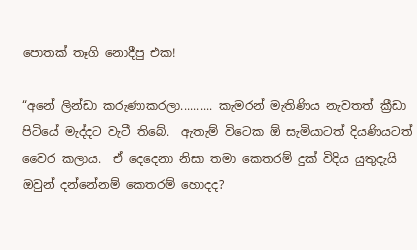පොතක් තෑගි නොදීපු එක!

“අනේ ලින්ඩා කරුණාකරලා.......... කැමරන් මැතිණිය නැවතත් ක්‍රීඩා පිටියේ මැද්දට වැටී තිබේ.  ඇතැම් විටෙක ඕ සැමියාටත් දියණියටත් වෛර කලාය.  ඒ දෙදෙනා නිසා තමා කෙතරම් දුක් විදිය යුතුදැයි ඔවුන් දන්නේනම් කෙතරම් හොදද?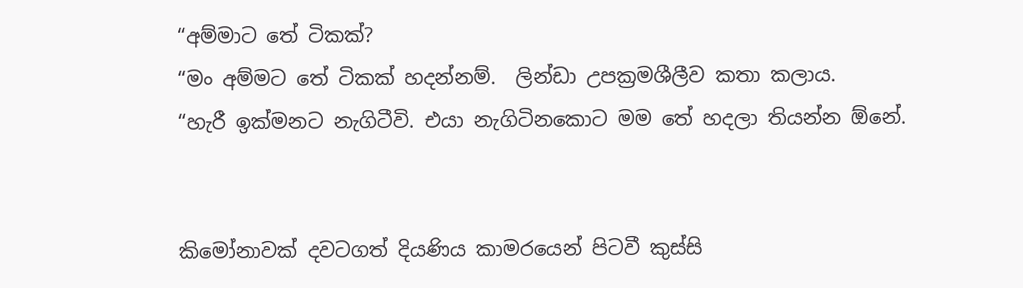“අම්මාට තේ ටිකක්?
“මං අම්මට තේ ටිකක් හදන්නම්.  ලින්ඩා උපක්‍රමශීලීව කතා කලාය.
“හැරී ඉක්මනට නැගිටීවි. එයා නැගිටිනකොට මම තේ හදලා තියන්න ඕනේ.


කිමෝනාවක් දවටගත් දියණිය කාමරයෙන් පිටවී කුස්සි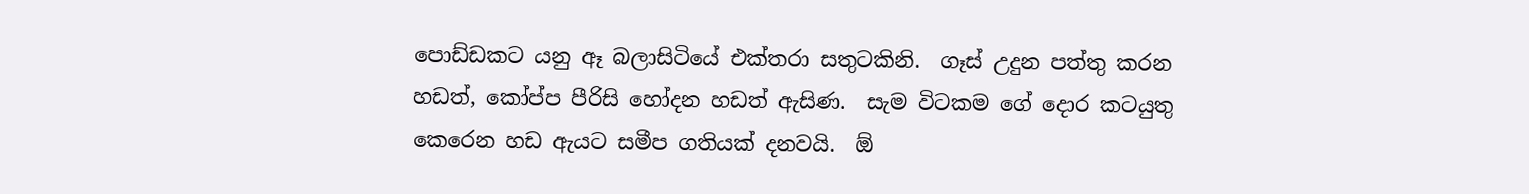පොඩ්ඩකට යනු ඈ බලාසිටියේ එක්තරා සතුටකිනි.  ගෑස් උදුන පත්තු කරන හඩත්, කෝප්ප පීරිසි හෝදන හඩත් ඇසිණ.  සැම විටකම ගේ දොර කටයුතු කෙරෙන හඩ ඇයට සමීප ගතියක් දනවයි.  ඕ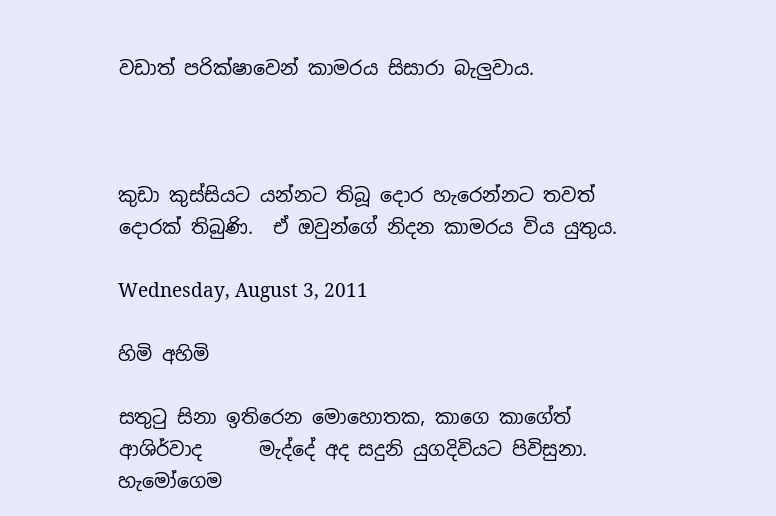වඩාත් පරික්ෂාවෙන් කාමරය සිසාරා බැලුවාය.



කුඩා කුස්සියට යන්නට තිබූ දොර හැරෙන්නට තවත් දොරක් තිබුණි.  ඒ ඔවුන්ගේ නිදන කාමරය විය යුතුය.

Wednesday, August 3, 2011

හිමි අහිමි

සතුටු සිනා ඉතිරෙන මොහොතක, කාගෙ කාගේත් ආශිර්වාද      මැද්දේ අද සදුනි යුගදිවියට පිවිසුනා.  හැමෝගෙම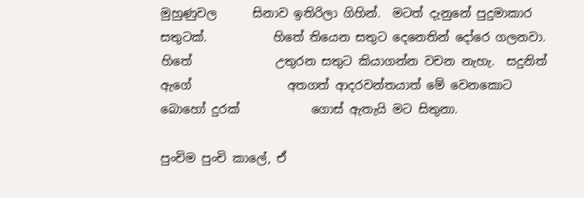මුහුණුවල      සිනාව ඉතිරිලා ගිහින්.  මටත් දැනුනේ පුදුමාකාර සතුටක්.           හිතේ තියෙන සතුට දෙනෙතින් දෝරෙ ගලනවා.  හිතේ              උතුරන සතුට කියාගන්න වචන නැහැ.  සදුනිත් ඇගේ                අතගත් ආදරවන්තයාත් මේ වෙනකොට බොහෝ දුරක්            ගොස් ඇතැයි මට සිතුනා.

පුංචිම පුංචි කාලේ, ඒ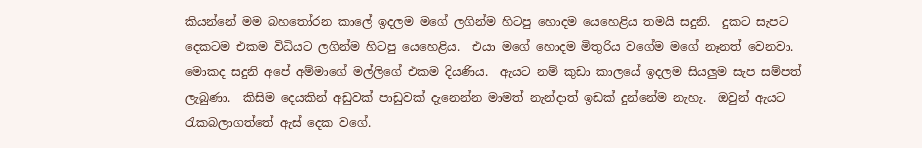කියන්නේ මම බහතෝරන කාලේ ඉදලම මගේ ලගින්ම හිටපු හොදම යෙහෙළිය තමයි සදුනි.  දුකට සැපට දෙකටම එකම විධියට ලගින්ම හිටපු යෙහෙළිය.  එයා මගේ හොදම මිතුරිය වගේම මගේ නෑනත් වෙනවා.  මොකද සදුනි අපේ අම්මාගේ මල්ලිගේ එකම දියණිය.  ඇයට නම් කුඩා කාලයේ ඉදලම සියලුම සැප සම්පත් ලැබුණා.  කිසිම දෙයකින් අඩුවක් පාඩුවක් දැනෙන්න මාමත් නැන්දාත් ඉඩක් දුන්නේම නැහැ.  ඔවුන් ඇයට රැකබලාගත්තේ ඇස් දෙක වගේ.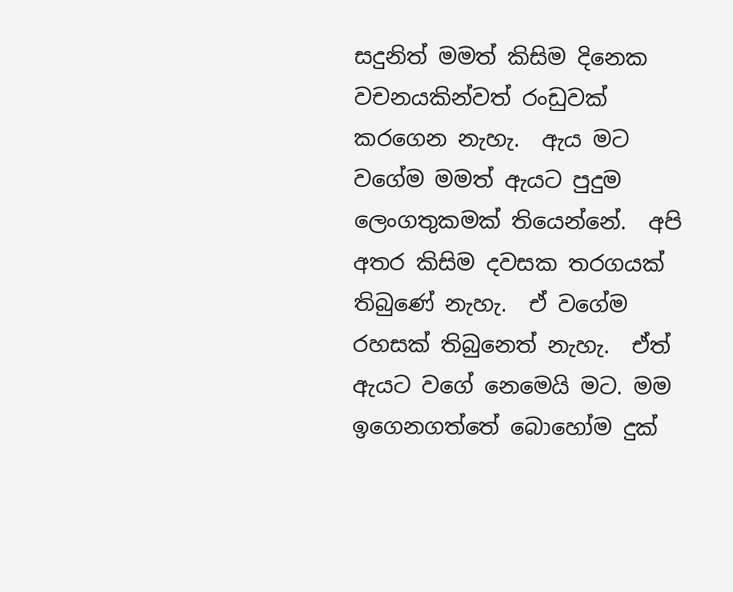සදුනිත් මමත් කිසිම දිනෙක වචනයකින්වත් රංඩුවක් කරගෙන නැහැ.  ඇය මට වගේම මමත් ඇයට පුදුම ලෙංගතුකමක් තියෙන්නේ.  අපි අතර කිසිම දවසක තරගයක් තිබුණේ නැහැ.  ඒ වගේම රහසක් තිබුනෙත් නැහැ.  ඒත් ඇයට වගේ නෙමෙයි මට. මම ඉගෙනගත්තේ බොහෝම දුක්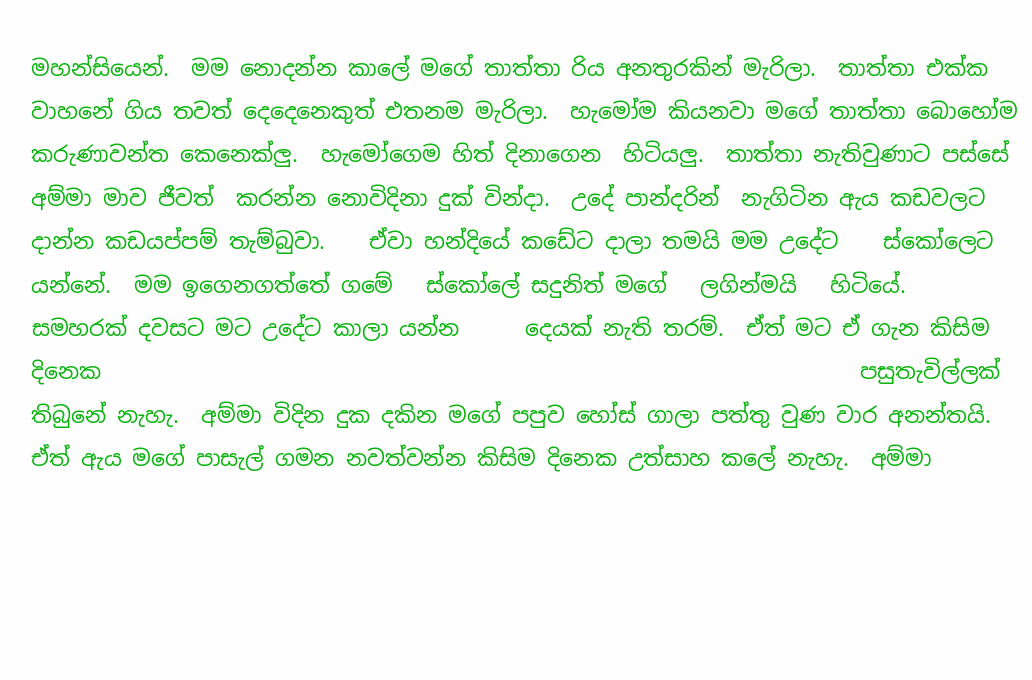මහන්සියෙන්.  මම නොදන්න කාලේ මගේ තාත්තා රිය අනතුරකින් මැරිලා.  තාත්තා එක්ක වාහනේ ගිය තවත් දෙදෙනෙකුත් එතනම මැරිලා.  හැමෝම කියනවා මගේ තාත්තා බොහෝම             කරුණාවන්ත කෙනෙක්ලු.  හැමෝගෙම හිත් දිනාගෙන  හිටියලු.  තාත්තා නැතිවුණාට පස්සේ අම්මා මාව ජීවත්  කරන්න නොවිදිනා දුක් වින්දා.  උදේ පාන්දරින්  නැගිටින ඇය කඩවලට දාන්න කඩයප්පම් තැම්බුවා.    ඒවා හන්දියේ කඩේට දාලා තමයි මම උදේට    ස්කෝලෙට යන්නේ.  මම ඉගෙනගත්තේ ගමේ   ස්කෝලේ සදුනිත් මගේ   ලගින්මයි   හිටියේ.    සමහරක් දවසට මට උදේට කාලා යන්න      දෙයක් නැති තරම්.  ඒත් මට ඒ ගැන කිසිම දිනෙක                                                                     පසුතැවිල්ලක් තිබුනේ නැහැ.  අම්මා විදින දුක දකින මගේ පපුව හෝස් ගාලා පත්තු වුණ වාර අනන්තයි.  ඒත් ඇය මගේ පාසැල් ගමන නවත්වන්න කිසිම දිනෙක උත්සාහ කලේ නැහැ.  අම්මා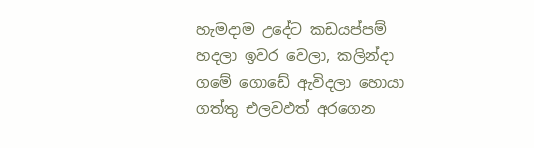හැමදාම උදේට කඩයප්පම් හදලා ඉවර වෙලා, කලින්දා ගමේ ගොඩේ ඇවිදලා හොයා ගත්තු එලවඵත් අරගෙන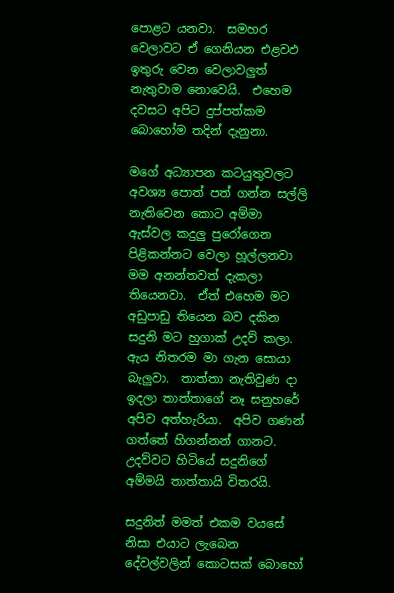පොළට යනවා.  සමහර වෙලාවට ඒ ගෙනියන එළවඵ ඉතුරු වෙන වෙලාවලුත් නැතුවාම නොවෙයි.  එහෙම දවසට අපිට දුප්පත්කම බොහෝම තදින් දැනුනා.

මගේ අධ්‍යාපන කටයුතුවලට අවශ්‍ය පොත් පත් ගන්න සල්ලි නැතිවෙන කොට අම්මා ඇස්වල කදුලු පුරෝගෙන පිළිකන්නට වෙලා හූල්ලනවා මම අනන්තවත් දැකලා තියෙනවා.  ඒත් එහෙම මට අඩුපාඩු තියෙන බව දකින සදුනි මට හුගාක් උදව් කලා.  ඇය නිතරම මා ගැන සොයා බැලුවා.  තාත්තා නැතිවුණ දා ඉදලා තාත්තාගේ නෑ සනුහරේ අපිව අත්හැරියා.  අපිව ගණන් ගත්තේ හිගන්නන් ගානට.  උදව්වට හිටියේ සදුනිගේ අම්මයි තාත්තායි විතරයි.

සදුනිත් මමත් එකම වයසේ නිසා එයාට ලැබෙන දේවල්වලින් කොටසක් බොහෝ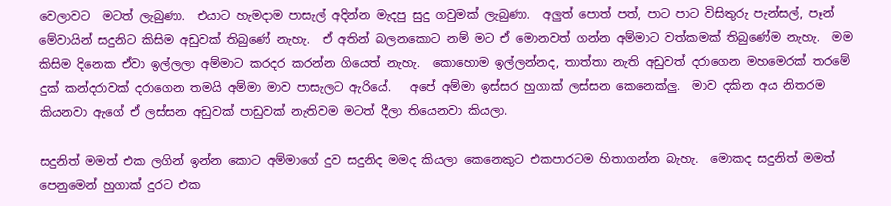වෙලාවට  මටත් ලැබුණා.  එයාට හැමදාම පාසැල් අදින්න මැදපු සුදු ගවුමක් ලැබුණා.  අලුත් පොත් පත්, පාට පාට විසිතුරු පැන්සල්, පෑන් මේවායින් සදුනිට කිසිම අඩුවක් තිබුණේ නැහැ.  ඒ අතින් බලනකොට නම් මට ඒ මොනවත් ගන්න අම්මාට වත්කමක් තිබුණේම නැහැ.  මම කිසිම දිනෙක ඒවා ඉල්ලලා අම්මාට කරදර කරන්න ගියෙත් නැහැ.  කොහොම ඉල්ලන්නද, තාත්තා නැති අඩුවත් දරාගෙන මහමෙරක් තරමේ දුක් කන්දරාවක් දරාගෙන තමයි අම්මා මාව පාසැලට ඇරියේ.   අපේ අම්මා ඉස්සර හුගාක් ලස්සන කෙනෙක්ලු.  මාව දකින අය නිතරම කියනවා ඇගේ ඒ ලස්සන අඩුවක් පාඩුවක් නැතිවම මටත් දීලා තියෙනවා කියලා.

සදුනිත් මමත් එක ලගින් ඉන්න කොට අම්මාගේ දුව සදුනිද මමද කියලා කෙනෙකුට එකපාරටම හිතාගන්න බැහැ.  මොකද සදුනිත් මමත් පෙනුමෙන් හුගාක් දුරට එක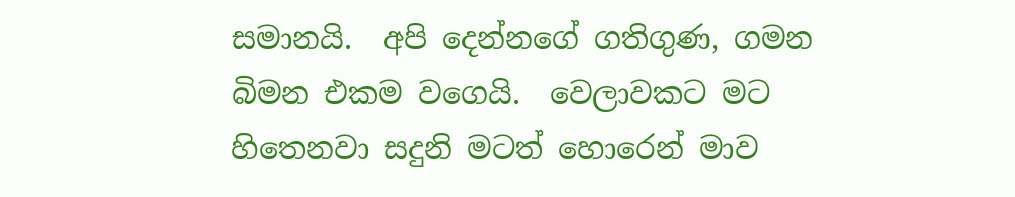සමානයි.  අපි දෙන්නගේ ගතිගුණ, ගමන බිමන එකම වගෙයි.  වෙලාවකට මට හිතෙනවා සදුනි මටත් හොරෙන් මාව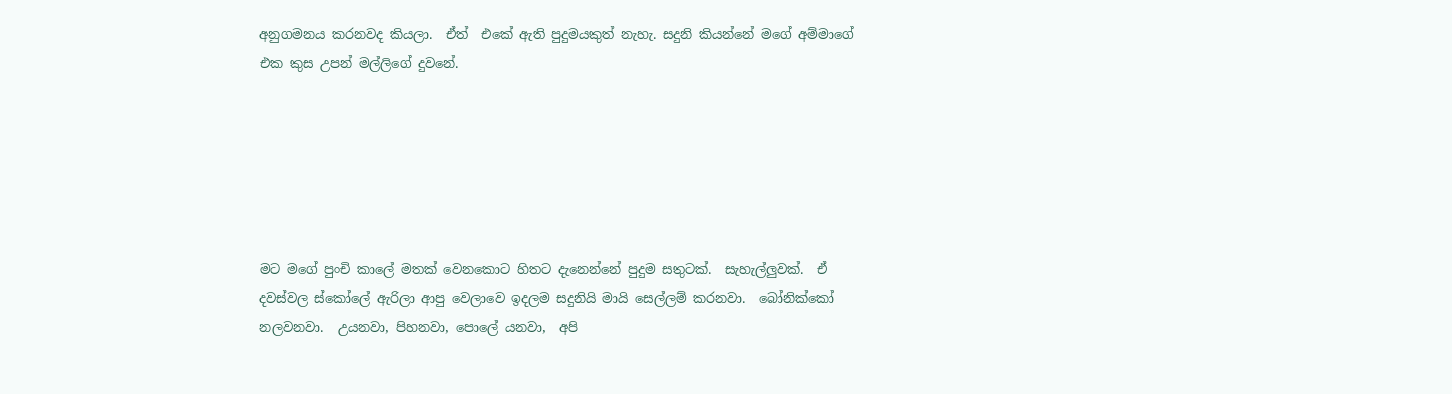අනුගමනය කරනවද කියලා.  ඒත්  එකේ ඇති පුදුමයකුත් නැහැ. සදුනි කියන්නේ මගේ අම්මාගේ එක කුස උපන් මල්ලිගේ දුවනේ.






මට මගේ පුංචි කාලේ මතක් වෙනකොට හිතට දැනෙන්නේ පුදුම සතුටක්.  සැහැල්ලුවක්.  ඒ දවස්වල ස්කෝලේ ඇරිලා ආපු වෙලාවෙ ඉදලම සදුනියි මායි සෙල්ලම් කරනවා.  බෝනික්කෝ නලවනවා.  උයනවා, පිහනවා, පොලේ යනවා,  අපි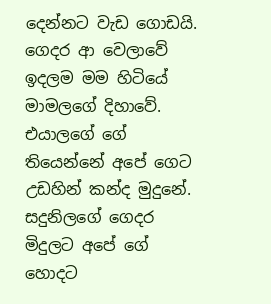දෙන්නට වැඩ ගොඩයි.  ගෙදර ආ වෙලාවේ ඉදලම මම හිටියේ මාමලගේ දිහාවේ.  එයාලගේ ගේ තියෙන්නේ අපේ ගෙට උඩහින් කන්ද මුදුනේ.   සදුනිලගේ ගෙදර මිදුලට අපේ ගේ හොදට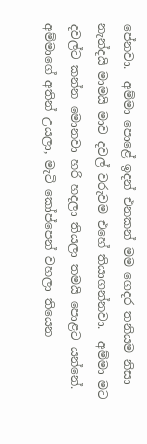පේනවා.  අම්මා පොළේ ඉදන් එනකන් මම ගෙදර තනියම නිසා නැන්දයි මාමයි මාව දවල් වරුවම එහේ තියාගන්නවා.  අම්මා මට දවල්ට කන්න මොනවා හරි හදලා තියලා තමයි පොළට යන්නේ.  අම්මාගේ අතින් උයලා, මැටි කෝප්පෙන් වහලා තියෙන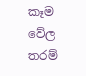කෑම වේල තරම්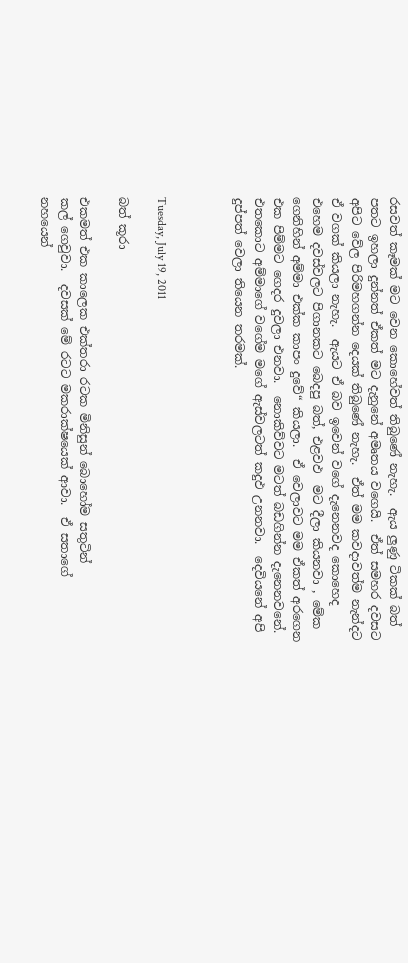රසවත් කෑමක් මට වෙන කොහේවත් තිබුණේ නැහැ.  ඇය ලුණු ටිකක් බත් පතට ඉහලා දුන්නත් ඒකත් මට දැනුනේ අමෘතය වගෙයි.  ඒත් සමහර දවසට අපිට වේල පිරිමහගන්න දෙයක් තිබුණේ නැහැ.  ඒත් මම කවදාවත්ම නැන්දට ඒ වගක් කියලා නැහැ.  ඇයට ඒ බව ඉවෙන් වගේ දැනෙනවද කොහෙද එහෙම දවස්වලට පිගානකට බෙදපු බත්, එළවඵ  මට දීලා කියනවා , මේක ගෙනිහින් අම්මා එක්ක කාපං දුවේ“ කියලා.  ඒ වෙලාවට මම ඒකත් අරගෙන එක පිම්මට ගෙදර දුවලා එනවා.  නොකිව්වට මටත් බඩගින්න දැනෙනවනේ.  එතකොට අම්මාගේ වගේම මගේ ඇස්වලටත් කදුඵ උනනවා.  දෙවියනේ අපි දුප්පත් වෙලා තියෙන තරමක්.



Tuesday, July 19, 2011

බත් කූරා

එකමත් එක කාලෙක එක්තරා රටක මිනිසුන් බොහෝම සතුටින්
කල් ගෙවුවා.  දවසක් මේ රටට මකරාක්ෂයෙක් ආවා.  ඒ සතාගේ
නහයෙන්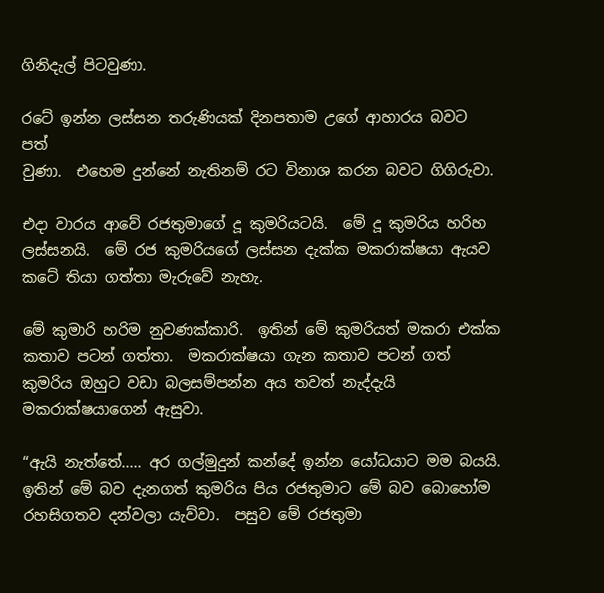ගිනිදැල් පිටවුණා.

රටේ ඉන්න ලස්සන තරුණියක් දිනපතාම උගේ ආහාරය බවට පත්
වුණා.  එහෙම දුන්නේ නැතිනම් රට විනාශ කරන බවට ගිගිරුවා.

එදා වාරය ආවේ රජතුමාගේ දූ කුමරියටයි.  මේ දූ කුමරිය හරිහ ලස්සනයි.  මේ රජ කුමරියගේ ලස්සන දැක්ක මකරාක්ෂයා ඇයව
කටේ තියා ගත්තා මැරුවේ නැහැ.

මේ කුමාරි හරිම නුවණක්කාරි.  ඉතින් මේ කුමරියත් මකරා එක්ක
කතාව පටන් ගත්තා.  මකරාක්ෂයා ගැන කතාව පටන් ගත් කුමරිය ඔහුට වඩා බලසම්පන්න අය තවත් නැද්දැයි මකරාක්ෂයාගෙන් ඇසුවා.

“ඇයි නැත්තේ..... අර ගල්මුදුන් කන්දේ ඉන්න යෝධයාට මම බයයි.   ඉතින් මේ බව දැනගත් කුමරිය පිය රජතුමාට මේ බව බොහෝම රහසිගතව දන්වලා යැව්වා.  පසුව මේ රජතුමා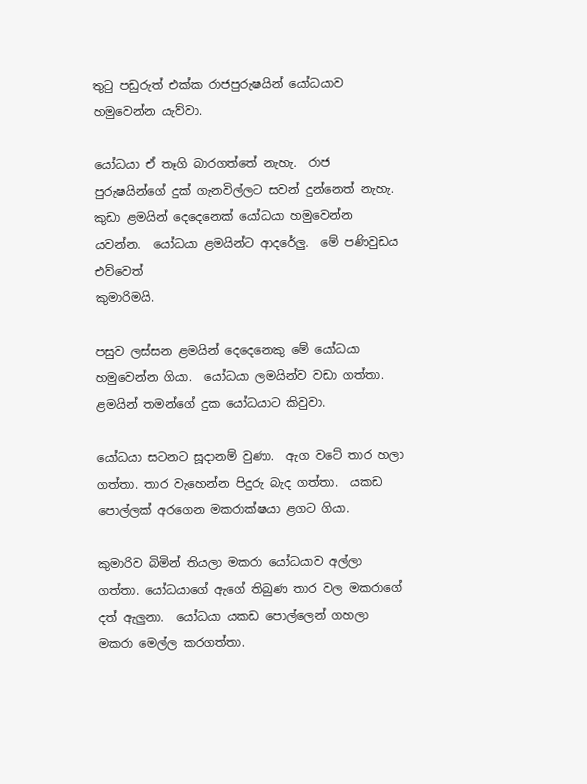තුටු පඩුරුත් එක්ක රාජපුරුෂයින් යෝධයාව හමුවෙන්න යැව්වා.

යෝධයා ඒ තෑගි බාරගත්තේ නැහැ.  රාජ පුරුෂයින්ගේ දුක් ගැනවිල්ලට සවන් දුන්නෙත් නැහැ.  කුඩා ළමයින් දෙදෙනෙක් යෝධයා හමුවෙන්න යවන්න.  යෝධයා ළමයින්ට ආදරේලු.  මේ පණිවුඩය එව්වෙත්
කුමාරිමයි.

පසුව ලස්සන ළමයින් දෙදෙනෙකු මේ යෝධයා හමුවෙන්න ගියා.  යෝධයා ලමයින්ව වඩා ගත්තා.  ළමයින් තමන්ගේ දුක යෝධයාට කිවුවා.

යෝධයා සටනට සූදානම් වුණා.  ඇග වටේ තාර හලා ගත්තා. තාර වැහෙන්න පිදුරු බැද ගත්තා.  යකඩ පොල්ලක් අරගෙන මකරාක්ෂයා ළගට ගියා.

කුමාරිව බිමින් තියලා මකරා යෝධයාව අල්ලා ගත්තා. යෝධයාගේ ඇගේ තිබුණ තාර වල මකරාගේ දත් ඇලුනා.  යෝධයා යකඩ පොල්ලෙන් ගහලා මකරා මෙල්ල කරගත්තා.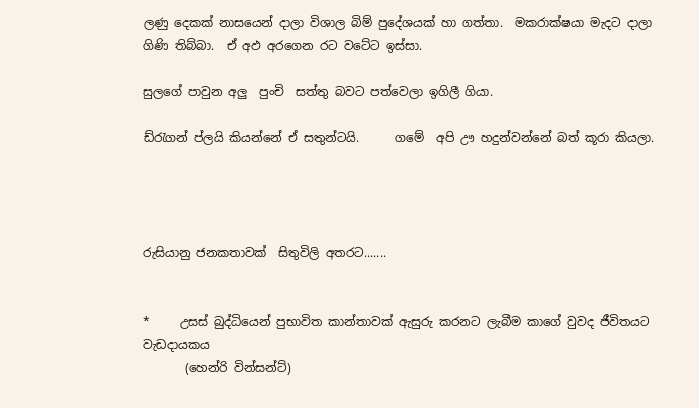ලණු දෙකක් නාසයෙන් දාලා විශාල බිම් පුදේශයක් හා ගත්තා.  මකරාක්ෂයා මැදට දාලා ගිණි තිබ්බා.  ඒ අඵ අරගෙන රට වටේට ඉස්සා.

සුලගේ පාවුන අලු  පුංචි  සත්තු බවට පත්වෙලා ඉගිලී ගියා.

ඩ්රැගන් ප්ලයි කියන්නේ ඒ සතුන්ටයි.      ගමේ  අපි ඌ හදුන්වන්නේ බත් කූරා කියලා.




රුසියානු ජනකතාවක්  සිතුවිලි අතරට.......


*     උසස් බුද්ධියෙන් පුභාවිත කාන්තාවක් ඇසුරු කරනට ලැබීම කාගේ වුවද ජීවිතයට වැඩදායකය
       (හෙන්රි වින්සන්ට්)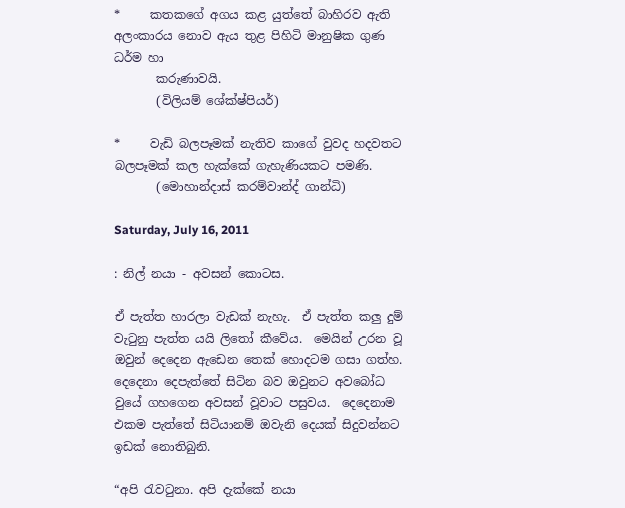*     කතකගේ අගය කළ යුත්තේ බාහිරව ඇති අලංකාරය නොව ඇය තුළ පිහිටි මානුෂික ගුණ ධර්ම හා
       කරුණාවයි.
       (විලියම් ශේක්ෂ්පියර්)

*     වැඩි බලපෑමක් නැතිව කාගේ වුවද හදවතට බලපෑමක් කල හැක්කේ ගැහැණියකට පමණි.
       (මොහාන්දාස් කරම්වාන්ද් ගාන්ධි)

Saturday, July 16, 2011

: නිල් නයා - අවසන් කොටස.

ඒ පැත්ත හාරලා වැඩක් නැහැ.  ඒ පැත්ත කලු දුම් වැටුනු පැත්ත යයි ලිතෝ කීවේය.  මෙයින් උරන වූ ඔවුන් දෙදෙන ඇඩෙන තෙක් හොදටම ගසා ගත්හ.  දෙදෙනා දෙපැත්තේ සිටින බව ඔවුනට අවබෝධ වුයේ ගහගෙන අවසන් වූවාට පසුවය.  දෙදෙනාම එකම පැත්තේ සිටියානම් ඔවැනි දෙයක් සිදුවන්නට ඉඩක් නොතිබුනි.

“අපි රැවටුනා. අපි දැක්කේ නයා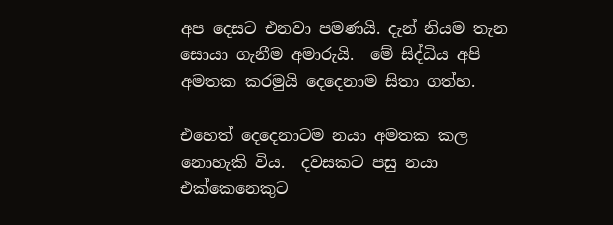අප දෙසට එනවා පමණයි. දැන් නියම තැන සොයා ගැනීම අමාරුයි.  මේ සිද්ධිය අපි අමතක කරමුයි දෙදෙනාම සිතා ගත්හ.

එහෙත් දෙදෙනාටම නයා අමතක කල නොහැකි විය.  දවසකට පසු නයා එක්කෙනෙකුට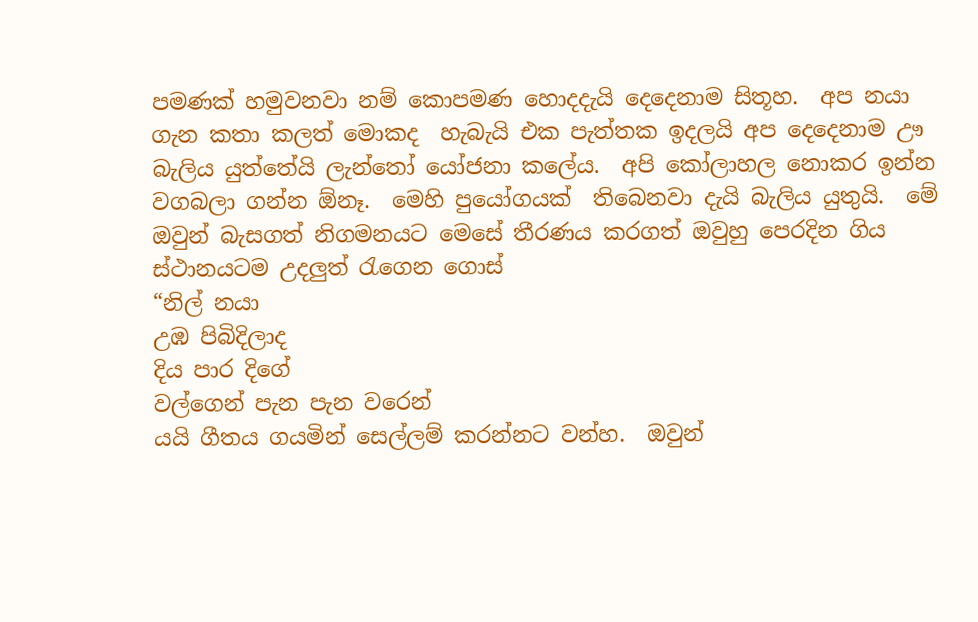පමණක් හමුවනවා නම් කොපමණ හොදදැයි දෙදෙනාම සිතූහ.  අප නයා ගැන කතා කලත් මොකද  හැබැයි එක පැත්තක ඉදලයි අප දෙදෙනාම ඌ බැලිය යුත්තේයි ලැන්තෝ යෝජනා කලේය.  අපි කෝලාහල නොකර ඉන්න වගබලා ගන්න ඕනෑ.  මෙහි පුයෝගයක්  තිබෙනවා දැයි බැලිය යුතුයි.  මේ ඔවුන් බැසගත් නිගමනයට මෙසේ තීරණය කරගත් ඔවුහු පෙරදින ගිය ස්ථානයටම උදලුත් රැගෙන ගොස්
“නිල් නයා
උඹ පිබිදිලාද
දිය පාර දිගේ
වල්ගෙන් පැන පැන වරෙන්
යයි ගීතය ගයමින් සෙල්ලම් කරන්නට වන්හ.  ඔවුන්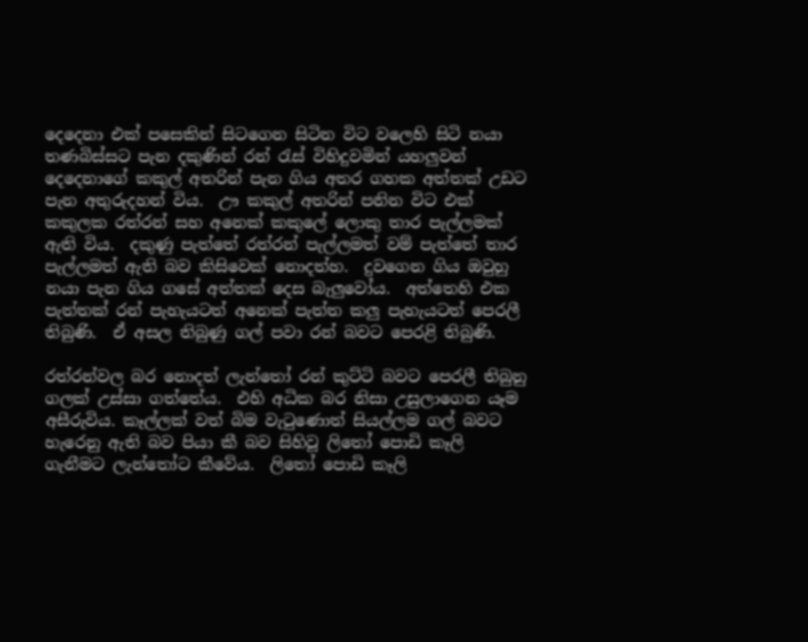දෙදෙනා එක් පසෙකින් සිටගෙන සිටින විට වලෙහි සිටි නයා තණබිස්සට පැන දකුණින් රන් රැස් විහිදුවමින් යහලුවන් දෙදෙනාගේ කකුල් අතරින් පැන ගිය අතර ගහක අත්තක් උඩට පැන අතුරුදහන් විය.  ඌ කකුල් අතරින් පනින විට එක් කකුලක රත්රන් සහ අනෙක් කකුලේ ලොකු තාර පැල්ලමක් ඇති විය.  දකුණු පැත්තේ රත්රන් පැල්ලමත් වම් පැත්තේ තාර පැල්ලමත් ඇති බව කිසිවෙක් නොදත්හ.  දුවගෙන ගිය ඔවුහු නයා පැන ගිය ගසේ අත්තක් දෙස බැලුවෝය.  අත්තෙහි එක පැත්තක් රන් පැහැයටත් අනෙක් පැත්ත කලු පැහැයටත් පෙරලී තිබුණි.  ඒ අසල තිබුණු ගල් පවා රන් බවට පෙරළි තිබුණි.

රත්රන්වල බර නොදත් ලැන්තෝ රන් කුට්ටි බවට පෙරලී තිබුනු ගලක් උස්සා ගත්තේය.  එහි අධික බර නිසා උසුලාගෙන යෑම අසීරුවිය. කෑල්ලක් වත් බිම වැටුණොත් සියල්ලම ගල් බවට හැරෙනු ඇති බව පියා කී බව සිහිවූ ලිතෝ පොඩි කෑලි ගැනීමට ලැන්තෝට කීවේය.  ලිතෝ පොඩි කෑලි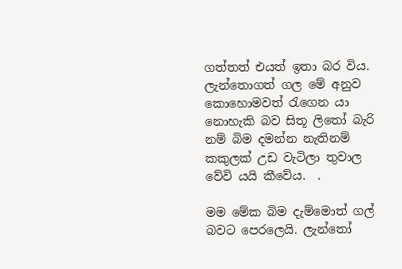ගත්තත් එයත් ඉතා බර විය.  ලැන්තොගත් ගල මේ අනුව කොහොමවත් රැගෙන යා නොහැකි බව සිතූ ලිතෝ බැරි නම් බිම දමන්න නැතිනම් කකුලක් උඩ වැටිලා තුවාල වේවි යයි කීවේය.  .

මම මේක බිම දැම්මොත් ගල් බවට පෙරලෙයි. ලැන්තෝ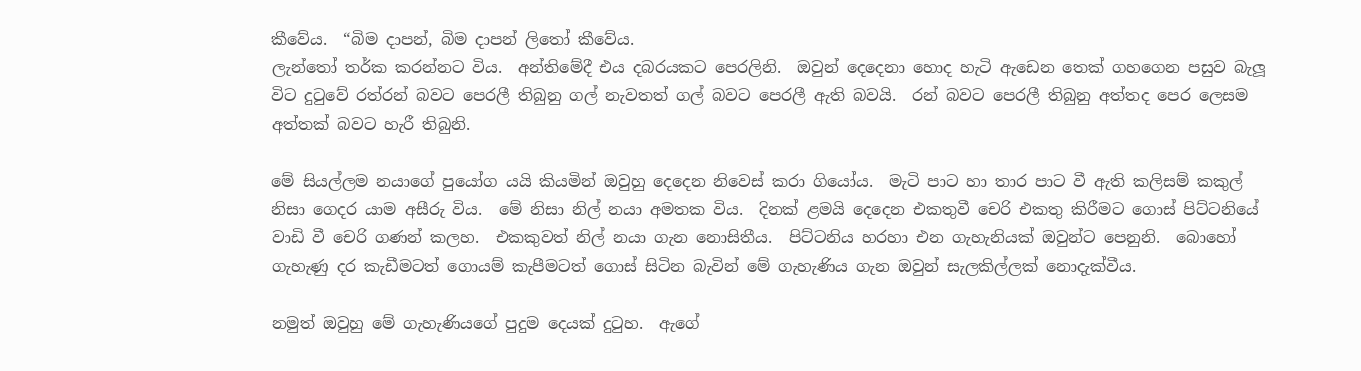කීවේය.  “බිම දාපන්, බිම දාපන් ලිතෝ කීවේය.
ලැන්තෝ තර්ක කරන්නට විය.  අන්තිමේදී එය දබරයකට පෙරලිනි.  ඔවුන් දෙදෙනා හොද හැටි ඇඩෙන තෙක් ගහගෙන පසුව බැලූ විට දුටුවේ රත්රන් බවට පෙරලී තිබුනු ගල් නැවතත් ගල් බවට පෙරලී ඇති බවයි.  රන් බවට පෙරලී තිබුනු අත්තද පෙර ලෙසම අත්තක් බවට හැරී තිබුනි.

මේ සියල්ලම නයාගේ පුයෝග යයි කියමින් ඔවුහු දෙදෙන නිවෙස් කරා ගියෝය.  මැටි පාට හා තාර පාට වී ඇති කලිසම් කකුල් නිසා ගෙදර යාම අසීරු විය.  මේ නිසා නිල් නයා අමතක විය.  දිනක් ළමයි දෙදෙන එකතුවී චෙරි එකතු කිරීමට ගොස් පිට්ටනියේ වාඩි වී චෙරි ගණන් කලහ.  එකකුවත් නිල් නයා ගැන නොසිතීය.  පිට්ටනිය හරහා එන ගැහැනියක් ඔවුන්ට පෙනුනි.  බොහෝ ගැහැණු දර කැඩීමටත් ගොයම් කැපීමටත් ගොස් සිටින බැවින් මේ ගැහැණිය ගැන ඔවුන් සැලකිල්ලක් නොදැක්වීය.

නමුත් ඔවුහු මේ ගැහැණියගේ පුදුම දෙයක් දුටුහ.  ඇගේ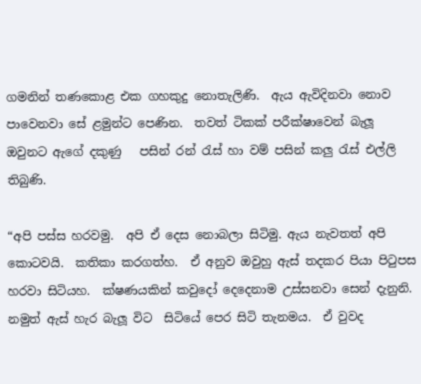ගමනින් තණකොළ එක ගහකුදු නොතැලිණි.  ඇය ඇවිදිනවා නොව පාවෙනවා සේ ළමුන්ට පෙණින.  තවත් ටිකක් පරීක්ෂාවෙන් බැලූ ඔවුනට ඇගේ දකුණු   පසින් රන් රැස් හා වම් පසින් කලු රැස් එල්ලි තිබුණි.

“අපි පස්ස හරවමු.  අපි ඒ දෙස නොබලා සිටිමු. ඇය නැවතත් අපි කොටවයි.  කතිකා කරගත්හ.  ඒ අනුව ඔවුහු ඇස් තදකර පියා පිටුපස හරවා සිටියහ.  ක්ෂණයකින් කවුදෝ දෙදෙනාම උස්සනවා සෙන් දැනුනි.  නමුත් ඇස් හැර බැලූ විට  සිටියේ පෙර සිටි තැනමය.  ඒ වුවද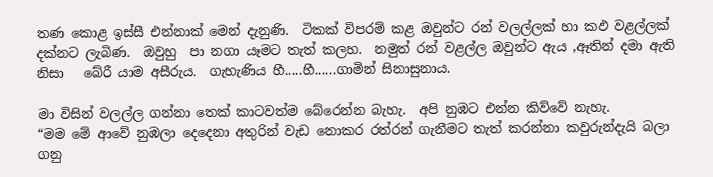තණ කොළ ඉස්සී එන්නාක් මෙන් දැනුණි.  ටිකක් විපරම් කළ ඔවුන්ට රන් වලල්ලක් හා කඵ වළල්ලක් දක්නට ලැබිණ.  ඔවුහු  පා නගා යෑමට තැත් කලහ.  නමුත් රන් වළල්ල ඔවුන්ට ඇය ,ඈතින් දමා ඇති නිසා   බේරී යාම අසීරුය.  ගැහැණිය හී.....හී......ගාමින් සිනාසුනාය.

මා විසින් වලල්ල ගන්නා තෙක් කාටවත්ම බේරෙන්න බැහැ.  අපි නුඹට එන්න කිව්වේ නැහැ.
“මම මේ ආවේ නුඹලා දෙදෙනා අතුරින් වැඩ නොකර රත්රන් ගැනීමට තැත් කරන්නා කවුරුන්දැයි බලා ගනු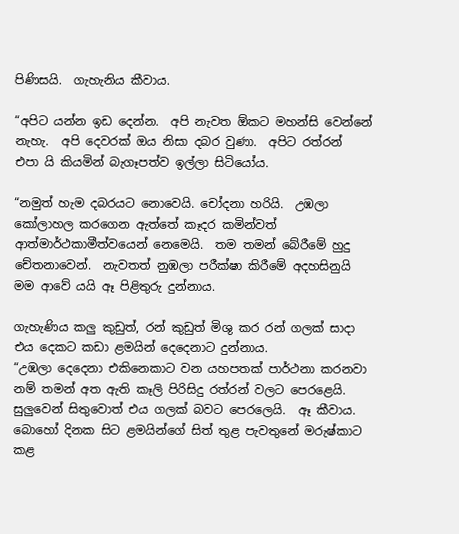පිණිසයි.  ගැහැනිය කීවාය.

“අපිට යන්න ඉඩ දෙන්න.  අපි නැවත ඕකට මහන්සි වෙන්නේ නැහැ.  අපි දෙවරක් ඔය නිසා දබර වුණා.  අපිට රත්රන්   එපා යි කියමින් බැගෑපත්ව ඉල්ලා සිටියෝය.

“නමුත් හැම දබරයට නොවෙයි. චෝදනා හරියි.  උඹලා කෝලාහල කරගෙන ඇත්තේ කෑදර කමින්වත් ආත්මාර්ථකාමීත්වයෙන් නෙමෙයි.  තම තමන් බේරීමේ හුදු චේතනාවෙන්.  නැවතත් නුඹලා පරීක්ෂා කිරීමේ අදහසිනුයි මම ආවේ යයි ඈ පිළිතුරු දුන්නාය.

ගැහැණිය කලු කුඩුත්, රන් කුඩුත් මිශු කර රන් ගලක් සාදා එය දෙකට කඩා ළමයින් දෙදෙනාට දුන්නාය.
“උඹලා දෙදෙනා එකිනෙකාට වන යහපතක් පාර්ථනා කරනවා නම් තමන් අත ඇති කෑලි පිරිසිදු රත්රන් වලට පෙරළෙයි. සුලුවෙන් සිතුවොත් එය ගලක් බවට පෙරලෙයි.  ඈ කීවාය.  බොහෝ දිනක සිට ළමයින්ගේ සිත් තුළ පැවතුනේ මරුෂ්කාට කළ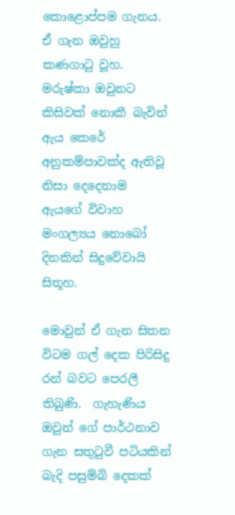කොළොප්පම ගැනය.  ඒ ගැන ඔවුහු කණගාටු වූහ.  මරුෂ්කා ඔවුනට කිසිවක් නොකී බැවින් ඇය කෙරේ අනුකම්පාවක්ද ඇතිවූ නිසා දෙදෙනාම ඇයගේ විවාහ මංගල්‍යය නොබෝ දිනකින් සිදුවේවායි සිතූහ.

මොවුන් ඒ ගැන සිතන විටම ගල් දෙක පිරිසිදු රන් බවට පෙරලී තිබුණි.  ගැහැණිය ඔවුන් ගේ පාර්ථනාව ගැන සතුටුවී පටියකින් බැදි පසුම්බි දෙකක්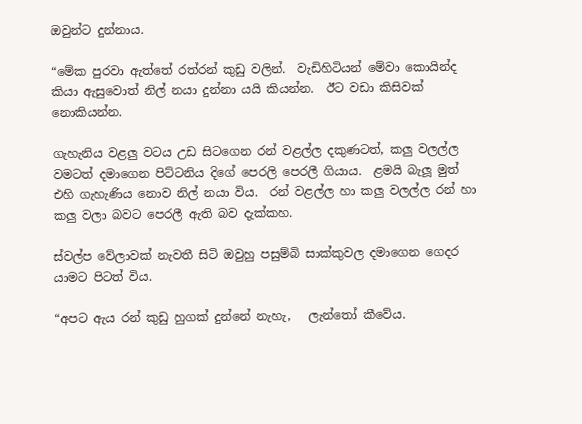ඔවුන්ට දුන්නාය.

“මේක පුරවා ඇත්තේ රත්රන් කුඩු වලින්.  වැඩිහිටියන් මේවා කොයින්ද කියා ඇසුවොත් නිල් නයා දුන්නා යයි කියන්න.  ඊට වඩා කිසිවක් නොකියන්න.

ගැහැනිය වළලු වටය උඩ සිටගෙන රන් වළල්ල දකුණටත්, කලු වලල්ල වමටත් දමාගෙන පිට්ටනිය දිගේ පෙරලි පෙරලී ගියාය.  ළමයි බැලූ මුත් එහි ගැහැණිය නොව නිල් නයා විය.  රන් වළල්ල හා කලු වලල්ල රන් හා කලු වලා බවට පෙරලී ඇති බව දැක්කහ.

ස්වල්ප වේලාවක් නැවතී සිටි ඔවුහු පසුම්බි සාක්කුවල දමාගෙන ගෙදර යාමට පිටත් විය.

“අපට ඇය රන් කුඩු හුගක් දුන්නේ නැහැ,   ලැන්තෝ කීවේය.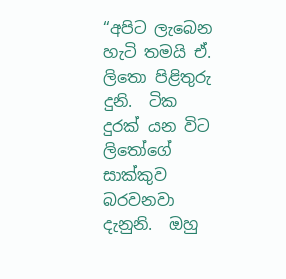“අපිට ලැබෙන හැටි තමයි ඒ. ලිතො පිළිතුරු දුනි.  ටික දුරක් යන විට ලිතෝගේ සාක්කුව බරවනවා දැනුනි.  ඔහු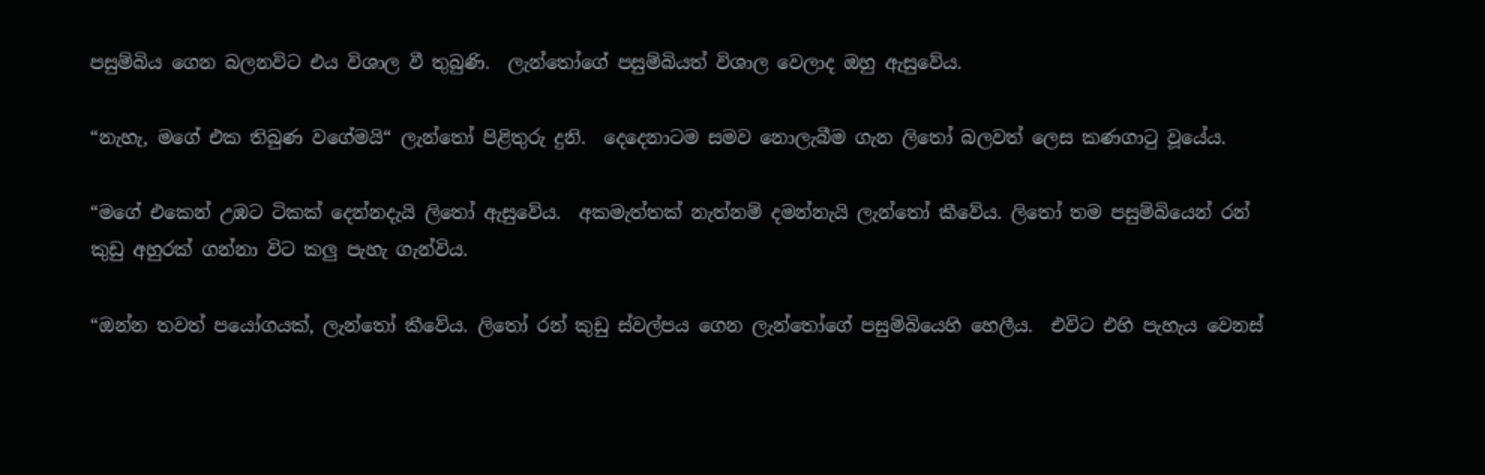පසුම්බිය ගෙන බලනවිට එය විශාල වී තුබුණි.  ලැන්තෝගේ පසුම්බියත් විශාල වෙලාද ඔහු ඇසුවේය.

“නැහැ, මගේ එක තිබුණ වගේමයි“ ලැන්තෝ පිළිතුරු දුනි.  දෙදෙනාටම සමව නොලැබීම ගැන ලිතෝ බලවත් ලෙස කණගාටු වූයේය.

“මගේ එකෙන් උඹට ටිකක් දෙන්නදැයි ලිතෝ ඇසුවේය.  අකමැත්තක් නැත්නම් දමන්නැයි ලැන්තෝ කීවේය. ලිතෝ තම පසුම්බියෙන් රන් කුඩු අහුරක් ගන්නා විට කලු පැහැ ගැන්විය.

“ඔන්න තවත් පයෝගයක්, ලැන්තෝ කීවේය. ලිතෝ රන් කුඩු ස්වල්පය ගෙන ලැන්තෝගේ පසුම්බියෙහි හෙලීය.  එවිට එහි පැහැය වෙනස්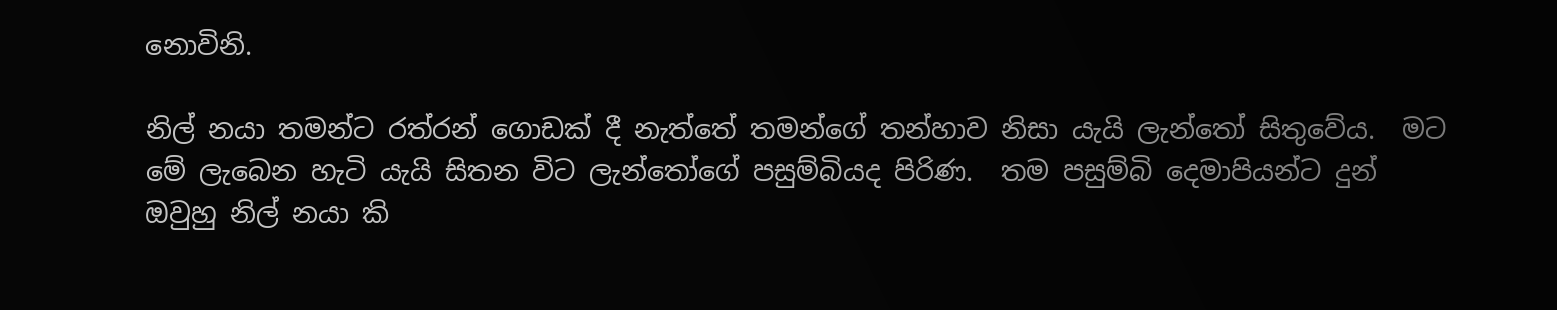නොවිනි.

නිල් නයා තමන්ට රත්රන් ගොඩක් දී නැත්තේ තමන්ගේ තන්හාව නිසා යැයි ලැන්තෝ සිතුවේය.  මට මේ ලැබෙන හැටි යැයි සිතන විට ලැන්තෝගේ පසුම්බියද පිරිණ.  තම පසුම්බි දෙමාපියන්ට දුන් ඔවුහු නිල් නයා කි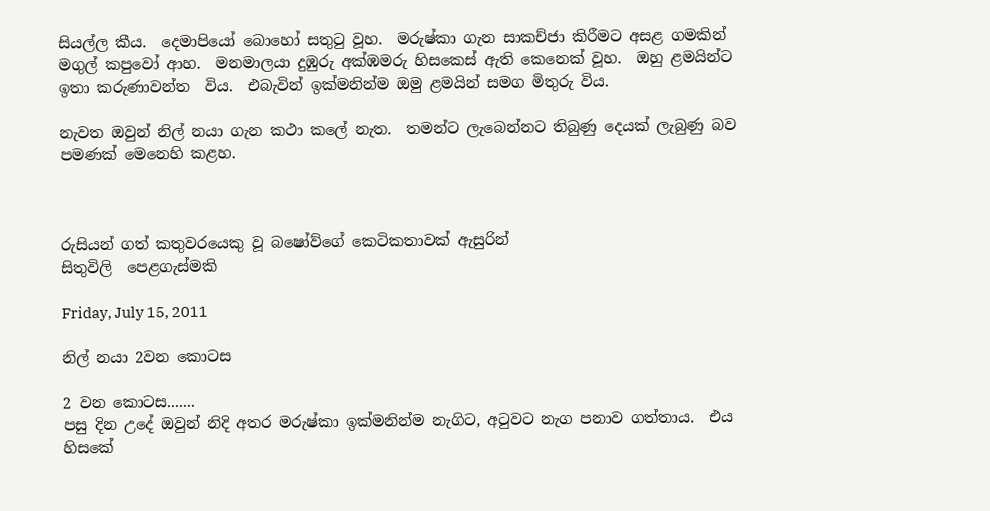සියල්ල කීය.  දෙමාපියෝ බොහෝ සතුටු වූහ.  මරුෂ්කා ගැන සාකච්ජා කිරීමට අසළ ගමකින් මගුල් කපුවෝ ආහ.  මනමාලයා දුඹුරු අක්ඹමරු හිසකෙස් ඇති කෙනෙක් වූහ.  ඔහු ළමයින්ට ඉතා කරුණාවන්ත  විය.  එබැවින් ඉක්මනින්ම ඔමු ළමයින් සමග මිතුරු විය.

නැවත ඔවුන් නිල් නයා ගැන කථා කලේ නැත.  තමන්ට ලැබෙන්නට තිබුණු දෙයක් ලැබුණු බව පමණක් මෙනෙහි කළහ.



රුසියන් ගත් කතුවරයෙකු වූ බෂෝව්ගේ කෙටිකතාවක් ඇසුරින්
සිතුවිලි  පෙළගැස්මකි

Friday, July 15, 2011

නිල් නයා 2වන කොටස

2 වන කොටස.......
පසු දින උදේ ඔවුන් නිදි අතර මරුෂ්කා ඉක්මනින්ම නැගිට, අටුවට නැග පනාව ගත්තාය.  එය හිසකේ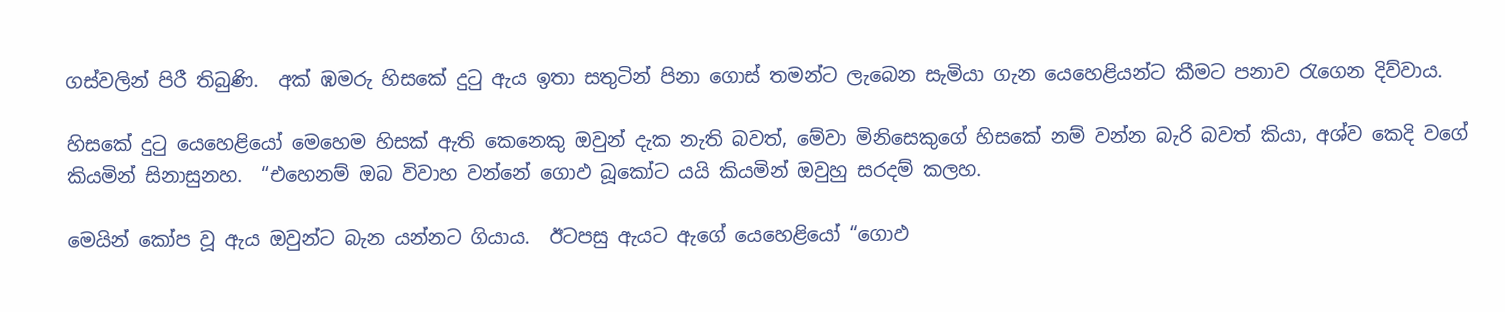ගස්වලින් පිරී තිබුණි.  අක් ඹමරු හිසකේ දුටු ඇය ඉතා සතුටින් පිනා ගොස් තමන්ට ලැබෙන සැමියා ගැන යෙහෙළියන්ට කීමට පනාව රැගෙන දිව්වාය.

හිසකේ දුටු යෙහෙළියෝ මෙහෙම හිසක් ඇති කෙනෙකු ඔවුන් දැක නැති බවත්, මේවා මිනිසෙකුගේ හිසකේ නම් වන්න බැරි බවත් කියා, අශ්ව කෙදි වගේ කියමින් සිනාසුනහ.  “එහෙනම් ඔබ විවාහ වන්නේ ගොඵ බූකෝට යයි කියමින් ඔවුහු සරදම් කලහ.

මෙයින් කෝප වූ ඇය ඔවුන්ට බැන යන්නට ගියාය.  ඊටපසු ඇයට ඇගේ යෙහෙළියෝ “ගොඵ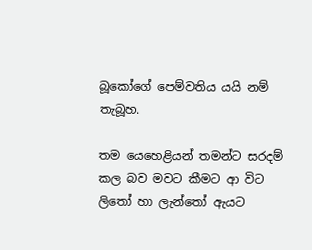බූකෝගේ පෙම්වතිය යයි නම් තැබූහ.

තම යෙහෙළියන් තමන්ට සරදම් කල බව මවට කීමට ආ විට ලිතෝ හා ලැන්තෝ ඇයට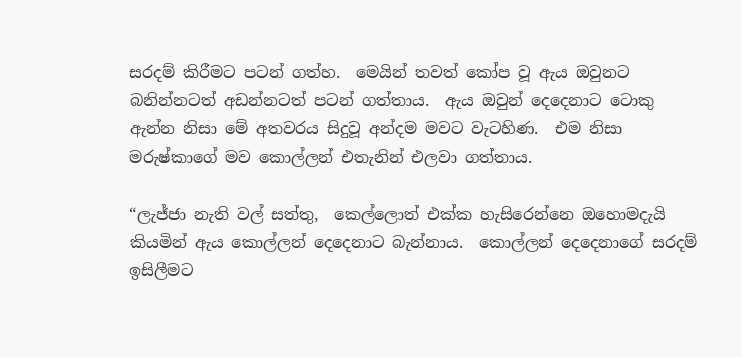සරදම් කිරීමට පටන් ගත්හ.  මෙයින් තවත් කෝප වූ ඇය ඔවුනට බනින්නටත් අඩන්නටත් පටන් ගත්තාය.  ඇය ඔවුන් දෙදෙනාට ටොකු ඇන්න නිසා මේ අතවරය සිදුවූ අන්දම මවට වැටහිණ.  එම නිසා මරුෂ්කාගේ මව කොල්ලන් එතැනින් එලවා ගත්තාය.

“ලැජ්ජා නැති වල් සත්තු,  කෙල්ලොත් එක්ක හැසිරෙන්නෙ ඔහොමදැයි කියමින් ඇය කොල්ලන් දෙදෙනාට බැන්නාය.  කොල්ලන් දෙදෙනාගේ සරදම් ඉසිලීමට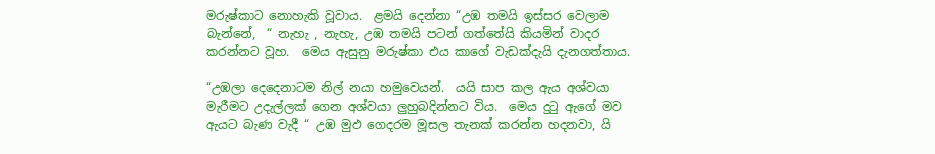මරුෂ්කාට නොහැකි වූවාය.  ළමයි දෙන්නා “උඹ තමයි ඉස්සර වෙලාම බැන්නේ,  “ නැහැ , නැහැ, උඹ තමයි පටන් ගත්තේයි කියමින් වාදර කරන්නට වූහ.  මෙය ඇසුනු මරුෂ්කා එය කාගේ වැඩක්දැයි දැනගත්තාය.

“උඹලා දෙදෙනාටම නිල් නයා හමුවෙයන්.  යයි සාප කල ඇය අශ්වයා මැරීමට උදැල්ලක් ගෙන අශ්වයා ලුහුබදින්නට විය.  මෙය දුටු ඇගේ මව ඇයට බැණ වැදී “ උඹ මුඵ ගෙදරම මූසල තැනක් කරන්න හදනවා, යි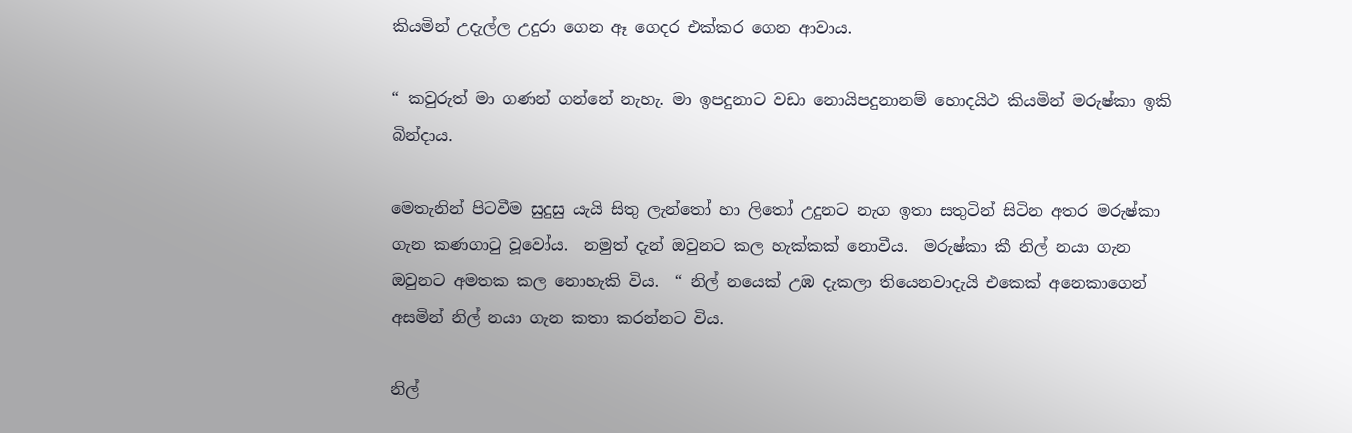කියමින් උදැල්ල උදුරා ගෙන ඈ ගෙදර එක්කර ගෙන ආවාය.

“ කවුරුත් මා ගණන් ගන්නේ නැහැ. මා ඉපදුනාට වඩා නොයිපදුනානම් හොදයිථ කියමින් මරුෂ්කා ඉකි බින්දාය.

මෙතැනින් පිටවීම සුදුසු යැයි සිතු ලැන්තෝ හා ලිතෝ උදුනට නැග ඉතා සතුටින් සිටින අතර මරුෂ්කා ගැන කණගාටු වූවෝය.  නමුත් දැන් ඔවුනට කල හැක්කක් නොවීය.  මරුෂ්කා කී නිල් නයා ගැන ඔවුනට අමතක කල නොහැකි විය.  “ නිල් නයෙක් උඹ දැකලා තියෙනවාදැයි එකෙක් අනෙකාගෙන් අසමින් නිල් නයා ගැන කතා කරන්නට විය.

නිල්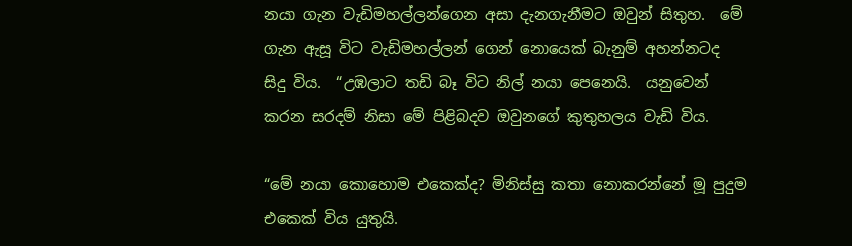නයා ගැන වැඩිමහල්ලන්ගෙන අසා දැනගැනීමට ඔවුන් සිතුහ.  මේ ගැන ඇසූ විට වැඩිමහල්ලන් ගෙන් නොයෙක් බැනුම් අහන්නටද සිදු විය.  “උඹලාට තඩි බෑ විට නිල් නයා පෙනෙයි.  යනුවෙන් කරන සරදම් නිසා මේ පිළිබදව ඔවුනගේ කුතුහලය වැඩි විය.

“මේ නයා කොහොම එකෙක්ද? මිනිස්සු කතා නොකරන්නේ මූ පුදුම එකෙක් විය යුතුයි.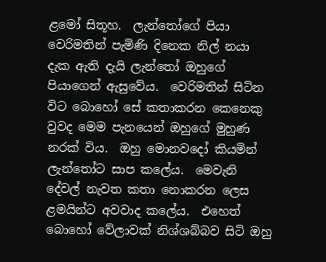ළමෝ සිතූහ.  ලැන්තෝගේ පියා වෙරිමතින් පැමිණි දිනෙක නිල් නයා දැක ඇති දැයි ලැන්තෝ ඔහුගේ පියාගෙන් ඇසුවේය.  වෙරිමතින් සිටින විට බොහෝ සේ කතාකරන කෙනෙකු වුවද මෙම පැනයෙන් ඔහුගේ මුහුණ නරක් විය.  ඔහු මොනවදෝ කියමින් ලැන්තෝට සාප කලේය.  මෙවැනි දේවල් නැවත කතා නොකරන ලෙස ළමයින්ට අවවාද කලේය.  එහෙත් බොහෝ වේලාවක් නිශ්ශබ්බව සිටි ඔහු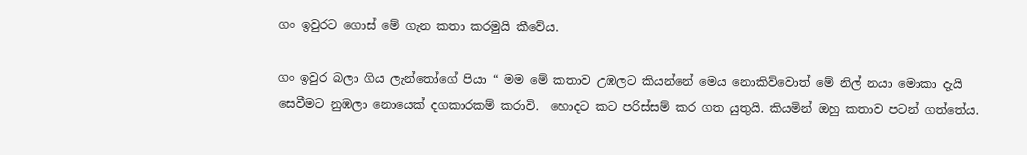ගං ඉවුරට ගොස් මේ ගැන කතා කරමුයි කීවේය.

ගං ඉවුර බලා ගිය ලැන්තෝගේ පියා “ මම මේ කතාව උඹලට කියන්නේ මෙය නොකිව්වොත් මේ නිල් නයා මොකා දැයි සෙවීමට නුඹලා නොයෙක් දගකාරකම් කරාවි.  හොදට කට පරිස්සම් කර ගත යුතුයි. කියමින් ඔහු කතාව පටන් ගත්තේය.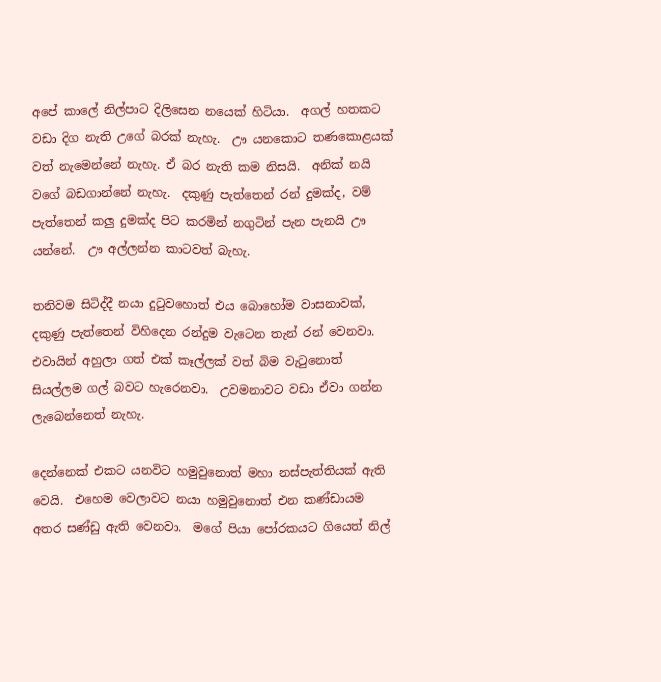අපේ කාලේ නිල්පාට දිලිසෙන නයෙක් හිටියා.  අගල් හතකට වඩා දිග නැති උගේ බරක් නැහැ.  ඌ යනකොට තණකොළයක් වත් නැමෙන්නේ නැහැ. ඒ බර නැති කම නිසයි.  අනික් නයි වගේ බඩගාන්නේ නැහැ.  දකුණු පැත්තෙන් රන් දුමක්ද, වම් පැත්තෙන් කලු දුමක්ද පිට කරමින් නගුටින් පැන පැනයි ඌ යන්නේ.  ඌ අල්ලන්න කාටවත් බැහැ.

තනිවම සිටිද්දී නයා දුටුවහොත් එය බොහෝම වාසනාවක්, දකුණු පැත්තෙන් විහිදෙන රන්දුම වැටෙන තැන් රන් වෙනවා.  එවායින් අහුලා ගත් එක් කෑල්ලක් වත් බිම වැටුනොත් සියල්ලම ගල් බවට හැරෙනවා.  උවමනාවට වඩා ඒවා ගන්න ලැබෙන්නෙත් නැහැ.

දෙන්නෙක් එකට යනවිට හමුවුනොත් මහා නස්පැත්තියක් ඇති වෙයි.  එහෙම වෙලාවට නයා හමුවුනොත් එන කණ්ඩායම අතර සණ්ඩු ඇති වෙනවා.  මගේ පියා පෝරකයට ගියෙත් නිල්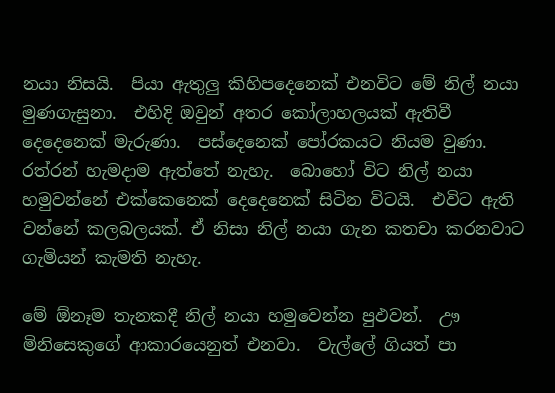නයා නිසයි.  පියා ඇතුලු කිහිපදෙනෙක් එනවිට මේ නිල් නයා මුණගැසුනා.  එහිදි ඔවුන් අතර කෝලාහලයක් ඇතිවී දෙදෙනෙක් මැරුණා.  පස්දෙනෙක් පෝරකයට නියම වුණා.  රත්රන් හැමදාම ඇත්තේ නැහැ.  බොහෝ විට නිල් නයා හමුවන්නේ එක්කෙනෙක් දෙදෙනෙක් සිටින විටයි.  එවිට ඇති වන්නේ කලබලයක්. ඒ නිසා නිල් නයා ගැන කතචා කරනවාට ගැමියන් කැමති නැහැ.

මේ ඕනෑම තැනකදී නිල් නයා හමුවෙන්න පුඵවන්.  ඌ මිනිසෙකුගේ ආකාරයෙනුත් එනවා.  වැල්ලේ ගියත් පා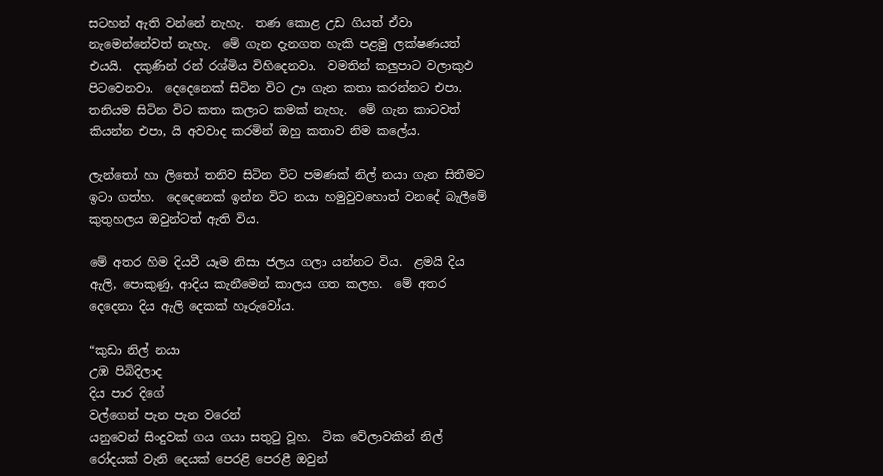සටහන් ඇති වන්නේ නැහැ.  තණ කොළ උඩ ගියත් ඒවා නැමෙන්නේවත් නැහැ.  මේ ගැන දැනගත හැකි පළමු ලක්ෂණයත් එයයි.  දකුණින් රන් රශ්මිය විහිදෙනවා.  වමතින් කලුපාට වලාකුඵ පිටවෙනවා.  දෙදෙනෙක් සිටින විට ඌ ගැන කතා කරන්නට එපා.  තනියම සිටින විට කතා කලාට කමක් නැහැ.  මේ ගැන කාටවත් කියන්න එපා, යි අවවාද කරමින් ඔහු කතාව නිම කලේය.

ලැන්තෝ හා ලිතෝ තනිව සිටින විට පමණක් නිල් නයා ගැන සිතීමට ඉටා ගත්හ.  දෙදෙනෙක් ඉන්න විට නයා හමුවුවහොත් වනදේ බැලීමේ කුතුහලය ඔවුන්ටත් ඇති විය.

මේ අතර හිම දියවී යෑම නිසා ජලය ගලා යන්නට විය.  ළමයි දිය ඇලි, පොකුණු, ආදිය කැනීමෙන් කාලය ගත කලහ.  මේ අතර දෙදෙනා දිය ඇලි දෙකක් හෑරුවෝය.

“කුඩා නිල් නයා
උඹ පිබිදිලාද
දිය පාර දිගේ
වල්ගෙන් පැන පැන වරෙන්
යනුවෙන් සිංදුවක් ගය ගයා සතුටු වූහ.  ටික වේලාවකින් නිල් රෝදයක් වැනි දෙයක් පෙරළි පෙරළී ඔවුන්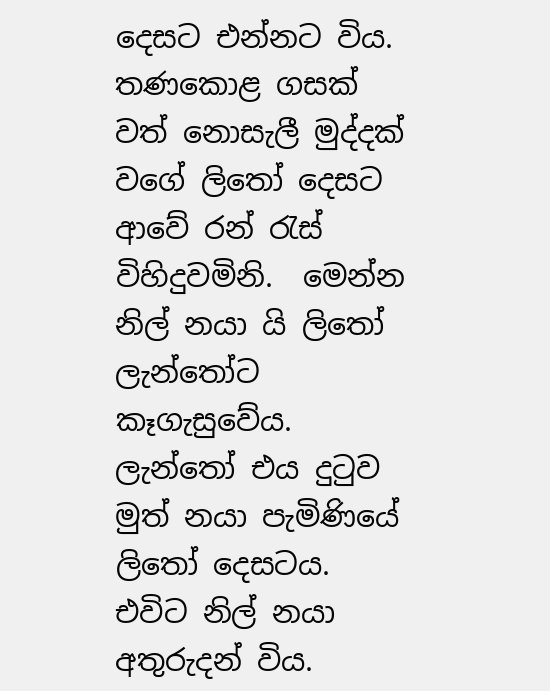දෙසට එන්නට විය.  තණකොළ ගසක් වත් නොසැලී මුද්දක් වගේ ලිතෝ දෙසට ආවේ රන් රැස් විහිදුවමිනි.  මෙන්න නිල් නයා යි ලිතෝ ලැන්තෝට කෑගැසුවේය.  ලැන්තෝ එය දුටුව මුත් නයා පැමිණියේ ලිතෝ දෙසටය. එවිට නිල් නයා අතුරුදන් විය.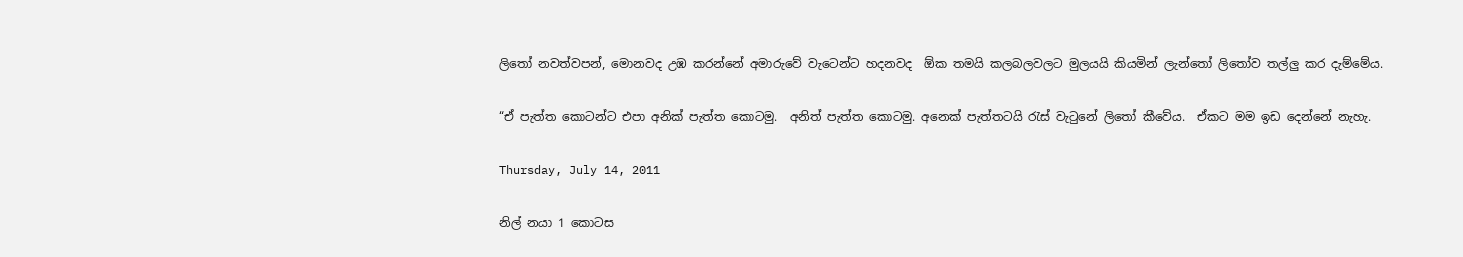ලිතෝ නවත්වපන්, මොනවද උඹ කරන්නේ අමාරුවේ වැටෙන්ට හදනවද  ඕක තමයි කලබලවලට මුලයයි කියමින් ලැන්තෝ ලිතෝව තල්ලු කර දැම්මේය.

“ඒ පැත්ත කොටන්ට එපා අනික් පැත්ත කොටමු.  අනිත් පැත්ත කොටමු. අනෙක් පැත්තටයි රැස් වැටුනේ ලිතෝ කීවේය.  ඒකට මම ඉඩ දෙන්නේ නැහැ.

Thursday, July 14, 2011

නිල් නයා 1 කොටස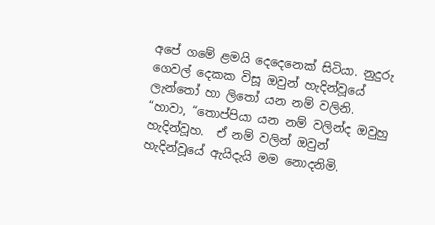අපේ ගමේ ළමයි දෙදෙනෙක් සිටියා. නුදුරු ගෙවල් දෙකක විසූ ඔවුන් හැදින්වූයේ ලැන්තෝ හා ලිතෝ යන නම් වලිනි.  “හාවා, “තොප්පියා යන නම් වලින්ද ඔවුහු හැදින්වූහ.  ඒ නම් වලින් ඔවුන් හැදින්වූයේ ඇයිදැයි මම නොදනිමි.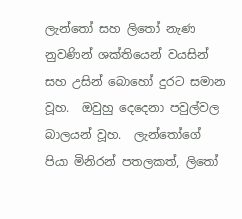ලැන්තෝ සහ ලිතෝ නැණ නුවණින් ශක්තියෙන් වයසින් සහ උසින් බොහෝ දුරට සමාන වූහ.  ඔවුහු දෙදෙනා පවුල්වල බාලයන් වූහ.  ලැන්තෝගේ පියා මිනිරන් පතලකත්, ලිතෝ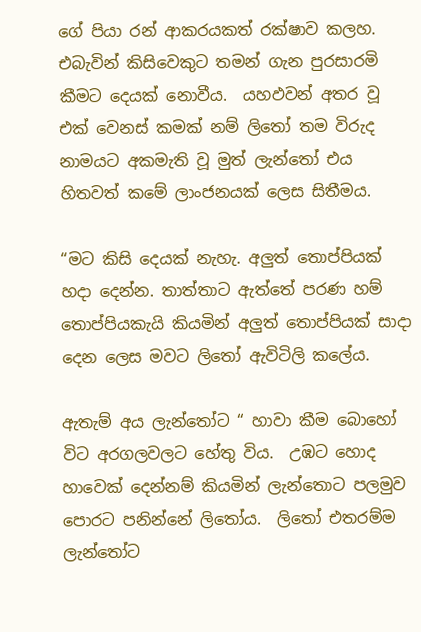ගේ පියා රන් ආකරයකත් රක්ෂාව කලහ.  එබැවින් කිසිවෙකුට තමන් ගැන පුරසාරමි කීමට දෙයක් නොවීය.  යහඵවන් අතර වූ එක් වෙනස් කමක් නම් ලිතෝ තම විරුද නාමයට අකමැති වූ මුත් ලැන්තෝ එය හිතවත් කමේ ලාංජනයක් ලෙස සිතීමය.

“මට කිසි දෙයක් නැහැ. අලුත් තොප්පියක් හදා දෙන්න. තාත්තාට ඇත්තේ පරණ හම් තොප්පියකැයි කියමින් අලුත් තොප්පියක් සාදා දෙන ලෙස මවට ලිතෝ ඇවිටිලි කලේය.

ඇතැම් අය ලැන්තෝට “ හාවා කීම බොහෝ විට අරගලවලට හේතු විය.  උඹට හොද හාවෙක් දෙන්නම් කියමින් ලැන්තොට පලමුව පොරට පනින්නේ ලිතෝය.  ලිතෝ එතරම්ම ලැන්තෝට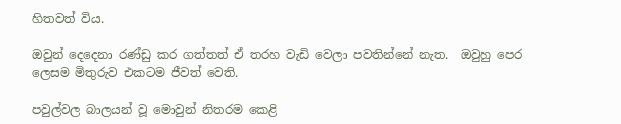හිතවත් විය.

ඔවුන් දෙදෙනා රණ්ඩු කර ගත්තත් ඒ තරහ වැඩි වෙලා පවතින්නේ නැත.  ඔවුහු පෙර ලෙසම මිතුරුව එකටම ජීවත් වෙති.

පවුල්වල බාලයන් වූ මොවුන් නිතරම කෙළි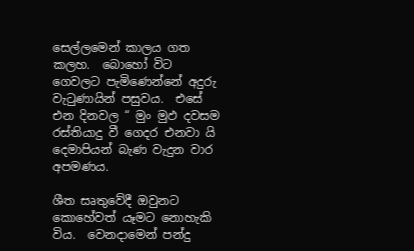සෙල්ලමෙන් කාලය ගත කලහ.  බොහෝ විට ගෙවලට පැමිණෙන්නේ අදුරු වැටුණායින් පසුවය.  එසේ එන දිනවල “ මුං මුඵ දවසම රස්තියාදු වී ගෙදර එනවා යි දෙමාපියන් බැණ වැදුන වාර අපමණය.

ශීත සෘතුවේදී ඔවුනට කොහේවත් යෑමට නොහැකි විය.  වෙනදාමෙන් පන්දු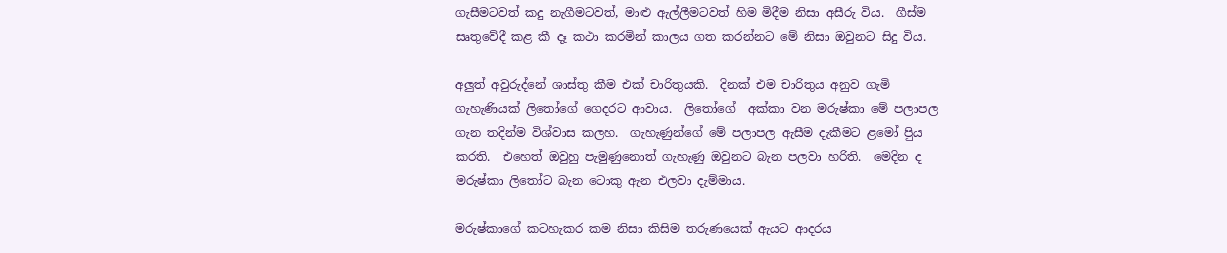ගැසීමටවත් කදු නැගීමටවත්, මාළු ඇල්ලීමටවත් හිම මිදීම නිසා අසීරු විය.  ගීස්ම සෘතුවේදී කළ කී දෑ කථා කරමින් කාලය ගත කරන්නට මේ නිසා ඔවුනට සිදු විය.

අලුත් අවුරුද්නේ ශාස්තු කීම එක් චාරිතුයකි.  දිනක් එම චාරිතුය අනුව ගැමි ගැහැණියක් ලිතෝගේ ගෙදරට ආවාය.  ලිතෝගේ  අක්කා වන මරුෂ්කා මේ පලාපල ගැන තදින්ම විශ්වාස කලහ.  ගැහැණුන්ගේ මේ පලාපල ඇසීම දැකීමට ළමෝ පිුය කරති.  එහෙත් ඔවුහු පැමුණුනොත් ගැහැණු ඔවුනට බැන පලවා හරිති.  මෙදින ද මරුෂ්කා ලිතෝට බැන ටොකු ඇන එලවා දැම්මාය.

මරුෂ්කාගේ කටහැකර කම නිසා කිසිම තරුණයෙක් ඇයට ආදරය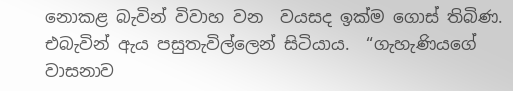නොකළ බැවින් විවාහ වන  වයසද ඉක්ම ගොස් තිබිණ.  එබැවින් ඇය පසුතැවිල්ලෙන් සිටියාය.  “ගැහැණියගේ වාසනාව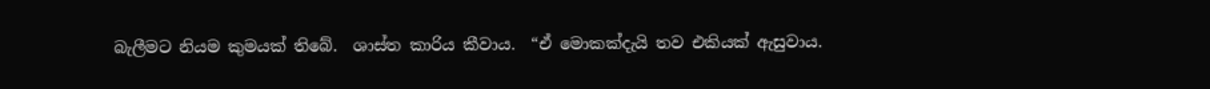බැලීමට නියම කුමයක් තිබේ.  ශාස්ත කාරිය කීවාය.  “ඒ මොකක්දැයි තව එකියක් ඇසුවාය.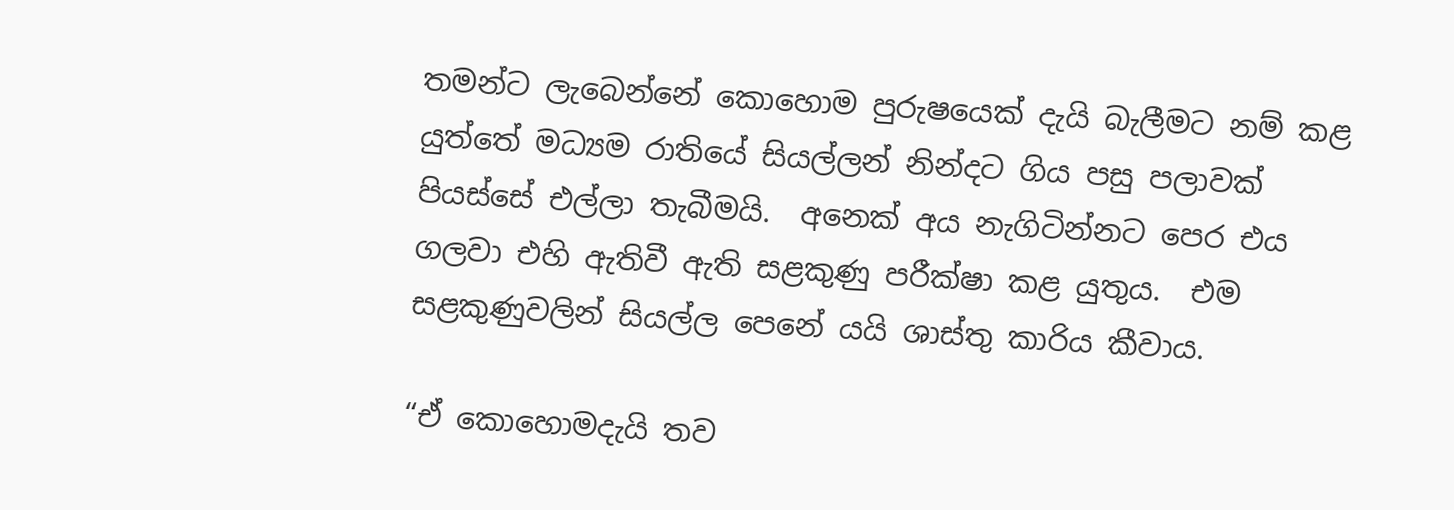තමන්ට ලැබෙන්නේ කොහොම පුරුෂයෙක් දැයි බැලීමට නම් කළ යුත්තේ මධ්‍යම රාතියේ සියල්ලන් නින්දට ගිය පසු පලාවක් පියස්සේ එල්ලා තැබීමයි.  අනෙක් අය නැගිටින්නට පෙර එය ගලවා එහි ඇතිවී ඇති සළකුණු පරීක්ෂා කළ යුතුය.  එම සළකුණුවලින් සියල්ල පෙනේ යයි ශාස්තු කාරිය කීවාය.

“ඒ කොහොමදැයි තව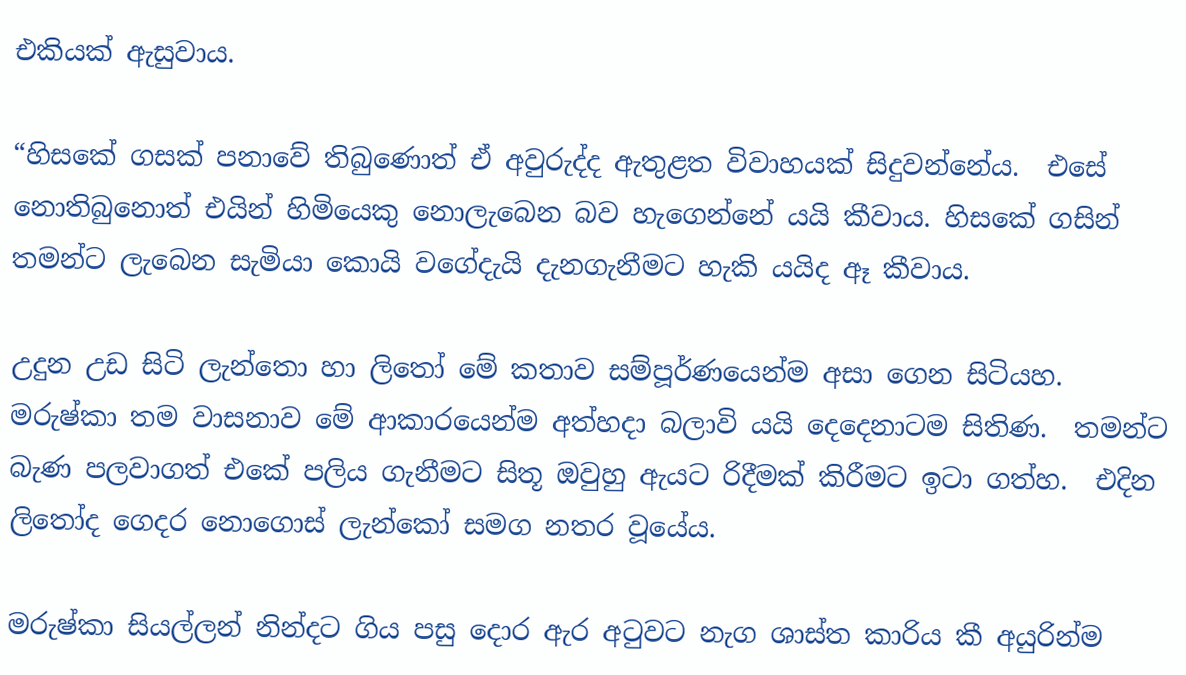එකියක් ඇසුවාය.

“හිසකේ ගසක් පනාවේ තිබුණොත් ඒ අවුරුද්ද ඇතුළත විවාහයක් සිදුවන්නේය.  එසේ නොතිබුනොත් එයින් හිමියෙකු නොලැබෙන බව හැගෙන්නේ යයි කීවාය. හිසකේ ගසින් තමන්ට ලැබෙන සැමියා කොයි වගේදැයි දැනගැනීමට හැකි යයිද ඈ කීවාය.

උදුන උඩ සිටි ලැන්තො හා ලිතෝ මේ කතාව සම්පූර්ණයෙන්ම අසා ගෙන සිටියහ.  මරුෂ්කා තම වාසනාව මේ ආකාරයෙන්ම අත්හදා බලාවි යයි දෙදෙනාටම සිතිණ.  තමන්ට බැණ පලවාගත් එකේ පලිය ගැනීමට සිතූ ඔවුහු ඇයට රිදීමක් කිරීමට ඉටා ගත්හ.  එදින ලිතෝද ගෙදර නොගොස් ලැන්කෝ සමග නතර වූයේය.

මරුෂ්කා සියල්ලන් නින්දට ගිය පසු දොර ඇර අටුවට නැග ශාස්ත කාරිය කී අයුරින්ම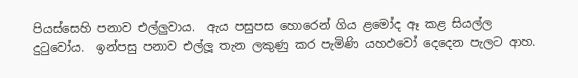පියස්සෙහි පනාව එල්ලුවාය.  ඇය පසුපස හොරෙන් ගිය ළමෝද ඈ කළ සියල්ල දුටුවෝය.  ඉන්පසු පනාව එල්ලූ තැන ලකුණු කර පැමිණි යහඵවෝ දෙදෙන පැලට ආහ.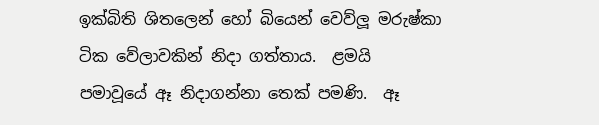ඉක්බිති ශිතලෙන් හෝ බියෙන් වෙව්ලූ මරුෂ්කා ටික වේලාවකින් නිදා ගත්තාය.  ළමයි පමාවූයේ ඈ නිදාගන්නා තෙක් පමණි.  ඈ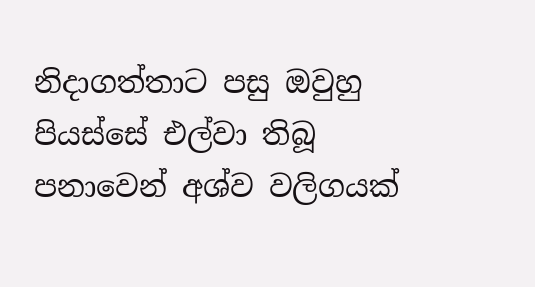නිදාගත්තාට පසු ඔවුහු පියස්සේ එල්වා තිබූ පනාවෙන් අශ්ව වලිගයක්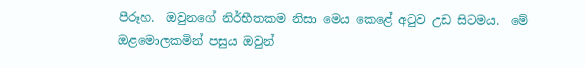පීරූහ.  ඔවුනගේ නිර්භීතකම නිසා මෙය කෙළේ අටුව උඩ සිටමය.  මේ ඔළමොලකමින් පසුය ඔවුන්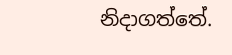නිදාගත්තේ.